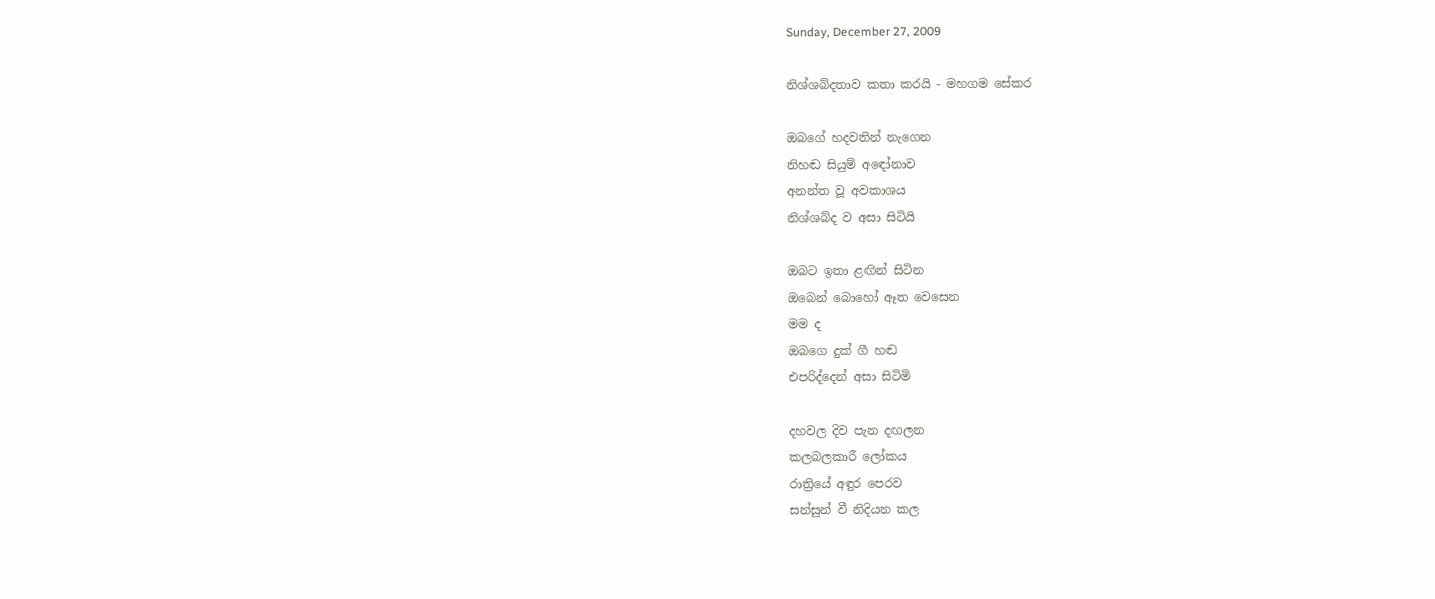Sunday, December 27, 2009

නිශ්ශබ්දතාව කතා කරයි - මහගම සේකර

ඔබගේ හදවතින් නැගෙන
නිහඬ සියුම් අඳෝනාව
අනන්ත වූ අවකාශය
නිශ්ශබ්ද ව අසා සිටියි

ඔබට ඉතා ළඟින් සිටින
ඔබෙන් බොහෝ ඈත වෙසෙන
මම ද
ඔබගෙ දුක් ගී හඬ
එපරිද්දෙන් අසා සිටිමි

දහවල දිව පැන දඟලන
කලබලකාරී ලෝකය
රාත්‍රියේ අඳුර පෙරව
සන්සුන් වී නිදියන කල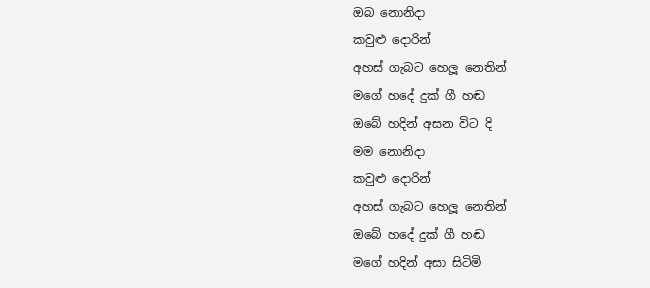ඔබ නොනිදා
කවුළු දොරින්
අහස් ගැබට හෙලූ නෙතින්
මගේ හදේ දුක් ගී හඬ
ඔබේ හදින් අසන විට දි
මම නොනිදා
කවුළු දොරින්
අහස් ගැබට හෙලූ නෙතින්
ඔබේ හදේ දුක් ගී හඬ
මගේ හදින් අසා සිටිමි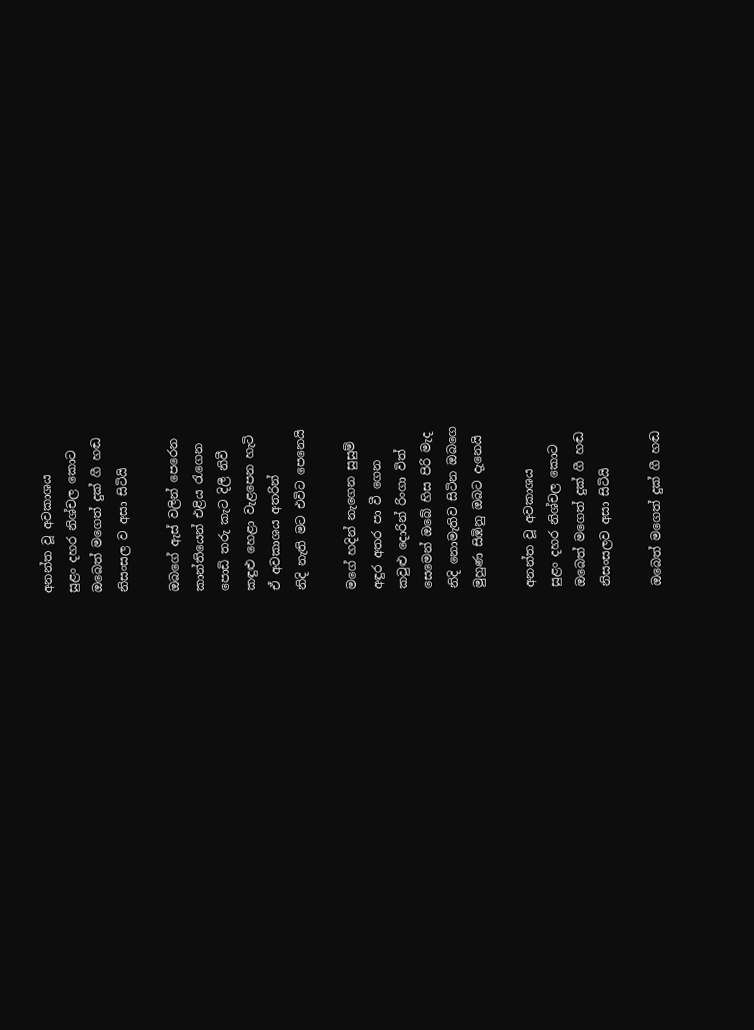අනන්ත වූ අවකාශය
සුළං දහර නිශ්චල කොට
ඔබෙත් මගෙත් දුක් ගී හඬ
නිසංසල ව අසා සිටියි

ඔබගේ ඇස් වලින් පෙරෙන
කාන්තියෙන් එළිය රැගෙන
පොඩි තරු කැට දිලී නිවී
කඳුළු හෙළා වැළපෙන හැටි
ඒ අවකාශය අතරින්
නිදි නැති මට එවිට පෙනෙයි

මගේ හදින් නැගෙන සුසුම්
අඳුර අතර පා වී ගෙන
කවුළු දොරින් රිංගා විත්
සෙමෙන් ඔබේ හිස පිරි මැද
නිදි නොමැතිව සිටින ඔබගෙ
මුහුණ සිඹිනු ඔබට දැනෙයි

අනන්ත වූ අවකාශය
සුළං දහර නිශ්චල කොට
ඔබෙත් මගෙත් දුක් ගී හඬ
නිසංසලව අසා සිටියි

ඔබෙත් මගෙත් දුක් ගී හඬ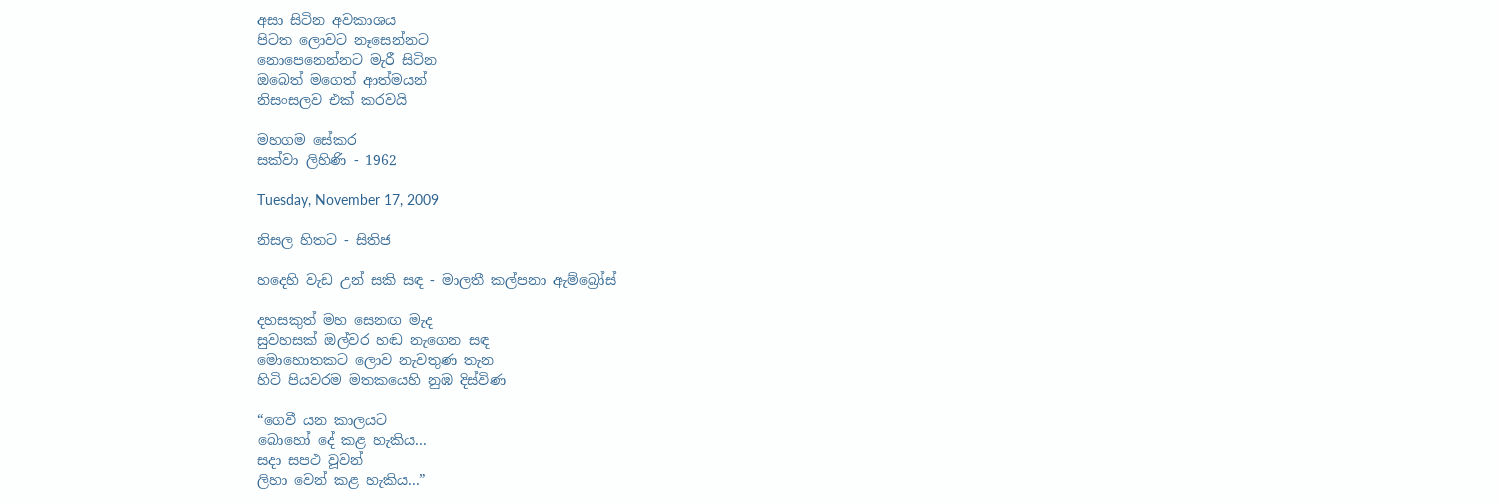අසා සිටින අවකාශය
පිටත ලොවට නෑසෙන්නට
නොපෙනෙන්නට මැරී සිටින
ඔබෙත් මගෙත් ආත්මයන්
නිසංසලව එක් කරවයි

මහගම සේකර
සක්වා ලිහිණි - 1962

Tuesday, November 17, 2009

නිසල හිතට - සිතිජ

හදෙහි වැඩ උන් සකි සඳ - මාලතී කල්පනා ඇම්බ්‍රෝස්

දහසකුත් මහ සෙනඟ මැද
සුවහසක් ඔල්වර හඬ නැගෙන සඳ
මොහොතකට ලොව නැවතුණ තැන
හිටි පියවරම මතකයෙහි නුඹ දිස්විණ

“ගෙවී යන කාලයට
බො‍හෝ දේ කළ හැකිය...
සදා සපථ වූවන්
ලිහා වෙන් කළ හැකිය...”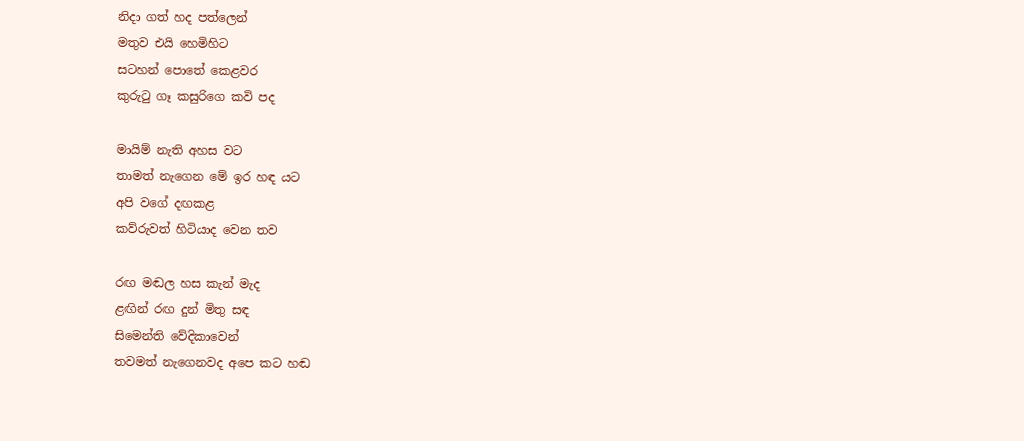නිදා ගත් හද පත්ලෙන්
මතුව එයි හෙමිහිට
සටහන් පොතේ කෙළවර
කුරුටු ගෑ කසුරිගෙ කවි පද

මායිම් නැති අහස වට
තාමත් නැගෙන මේ ඉර හඳ යට
අපි වගේ දඟකළ
කව්රුවත් හිටියාද වෙන තව

රඟ මඬල හස කැන් මැද
ළඟින් රඟ දුන් මිතු සඳ
සිමෙන්ති වේදිකාවෙන්
තවමත් නැගෙනවද අපෙ කට හඬ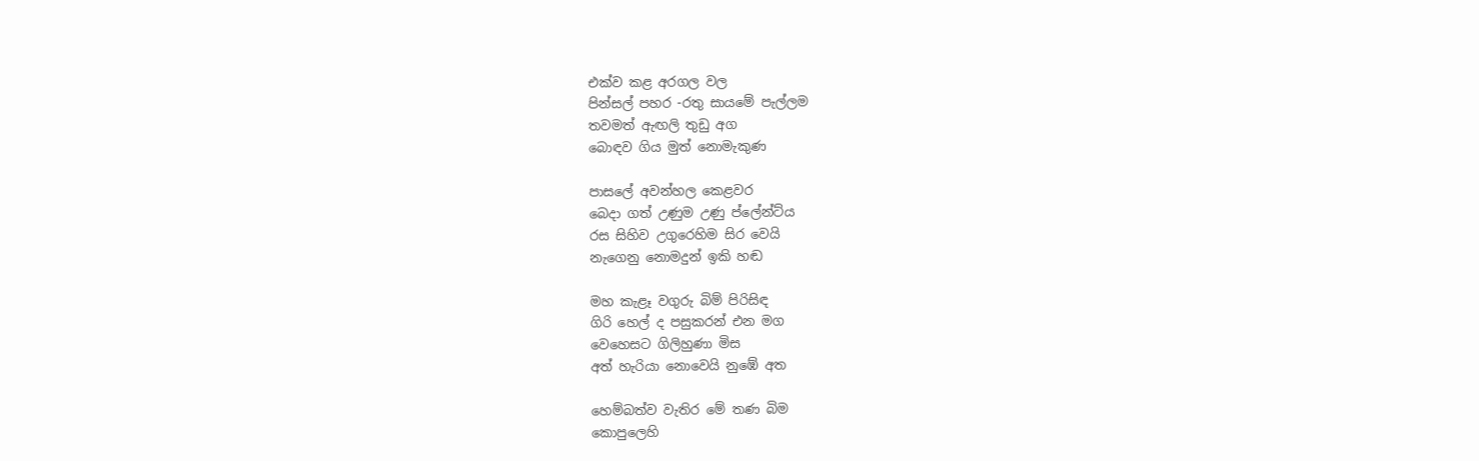එක්ව කළ අරගල වල
පින්සල් පහර -රතු සායමේ පැල්ලම
තවමත් ඇඟලි තුඩු අග
බොඳව ගිය මුත් නොමැකුණ

පාසලේ අවන්හල ‍කෙළවර
බෙදා ගත් උණුම උණු ප්ලේන්ට්ය
රස සිහිව උගුරෙහිම සිර වෙයි
නැගෙනු නොමදුන් ඉකි හඬ

මහ කැළෑ වගුරු බිම් පිරිසිඳ
ගිරි හෙල් ද පසුකරන් එන මග
වෙහෙසට ගිලිහුණා මිස
අත් හැරියා නොවෙයි නුඹේ අත

හෙම්බත්ව වැතිර මේ තණ බිම
කොපුලෙහි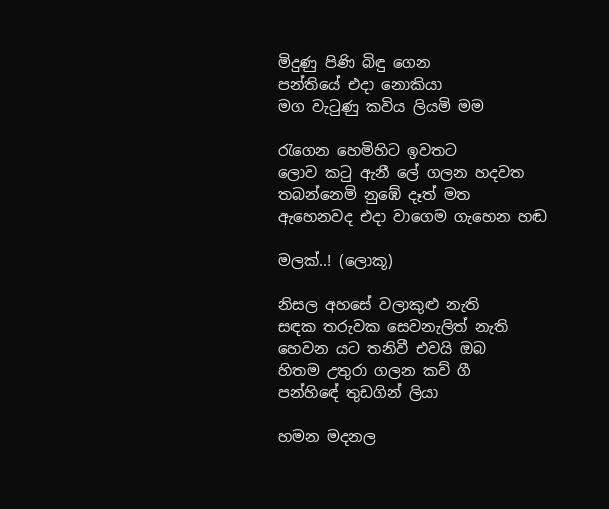මිදුණු පිණි බිඳු ගෙන
පන්තියේ එදා නොකියා
මග වැටුණු කවිය ලියමි මම

රැගෙන හෙමිහිට ඉවතට
ලොව කටු ඇනී ලේ ගලන හදවත
තබන්නෙමි නුඹේ දෑත් මත
ඇහෙනවද එදා වාගෙම ගැහෙන හඬ

මලක්..! (ලොකූ)

නිසල අහසේ වලාකුළු නැති
සඳක තරුවක සෙවනැලිත් නැති
හෙවන යට තනිවී එවයි ඔබ
හිතම උතුරා ගලන කව් ගී
පන්හි‍ඳේ තුඩගින් ලියා

හමන මදනල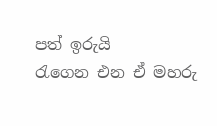පත් ඉරුයි
රැගෙන එන ඒ මහරු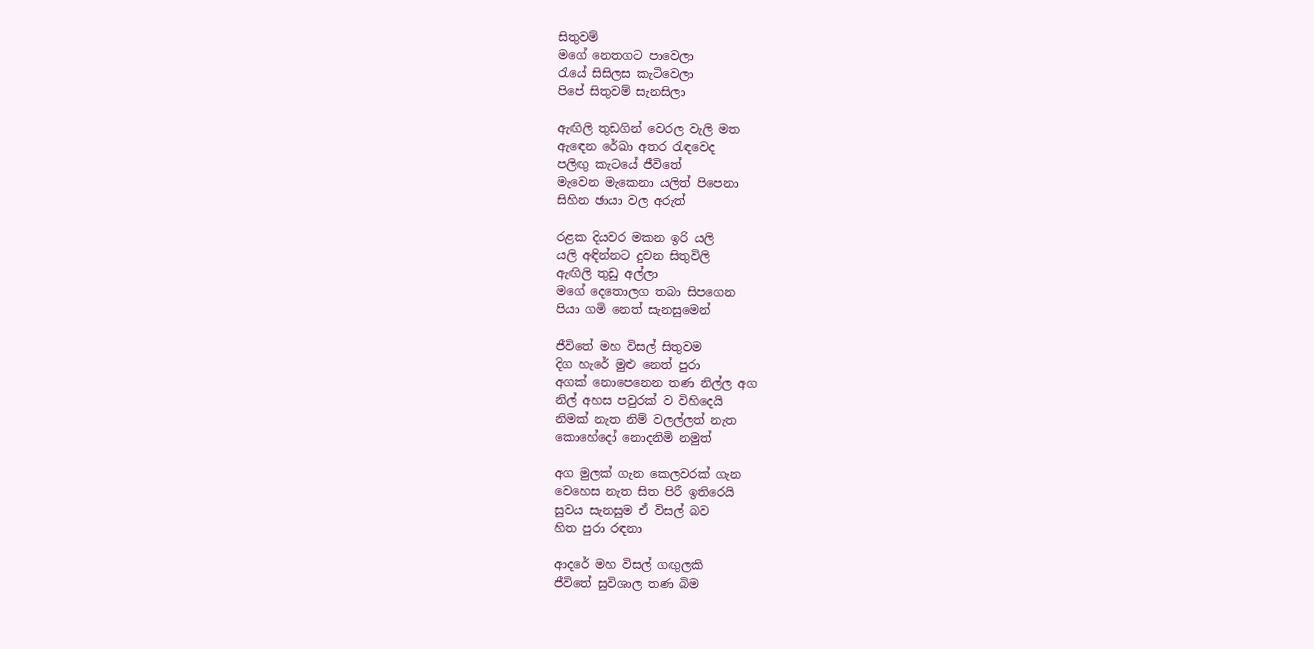සිතුවම්
මගේ නෙතගට පාවෙලා
රැයේ සිසිලස කැටිවෙලා
පිපේ සිතුවම් සැනසිලා

ඇඟිලි තුඩගින් වෙරල වැලි මත
ඇඳෙන රේඛා අතර රැඳවෙද
පලිඟු කැටයේ ජී‍විතේ
මැවෙන මැකෙනා යලිත් පිපෙනා
සිහින ඡායා වල අරුත්

රළක දියවර මකන ඉරි යලි
යලි අඳින්නට දුවන සිතුවිලි
ඇඟිලි තුඩු අල්ලා
මගේ දෙතොලග තබා සිපගෙන
පියා ගමි නෙත් සැනසුමෙන්

ජී‍විතේ මහ විසල් සිතුවම
දිග හැරේ මුළු නෙත් පුරා
අගක් ‍නොපෙනෙන තණ නිල්ල අග
නිල් අහස පවුරක් ව විහිදෙයි
නිමක් නැත නිම් වලල්ලත් නැත
කොහේදෝ නොදනිමි නමුත්

අග මුලක් ගැන කෙලවරක් ගැන
වෙහෙස නැත සිත පිරී ඉතිරෙයි
සුවය සැනසුම ඒ විසල් බව
හිත පුරා රඳනා

ආදරේ මහ විසල් ගඟුලකි
ජීවිතේ සුවිශාල තණ බිම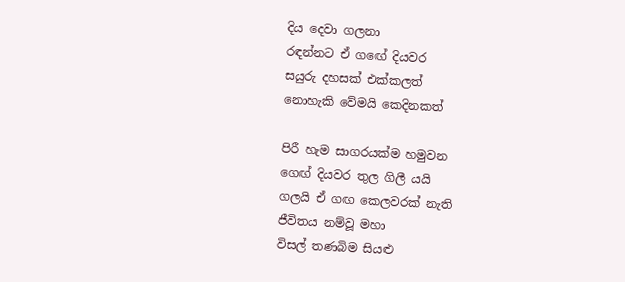දිය දෙවා ගලනා
රඳන්නට ඒ ගඟේ දියවර
සයුරු දහසක් එක්කලත්
නොහැකි වේමයි කෙදිනකත්

පිරී හැම සාගරයක්ම හමුවන
ග‍ෙඟ් දියවර තුල ගිලී යයි
ගලයි ඒ ගඟ කෙලවරක් නැති
ජීවිතය නම්වූ මහා
විසල් තණබිම සියළු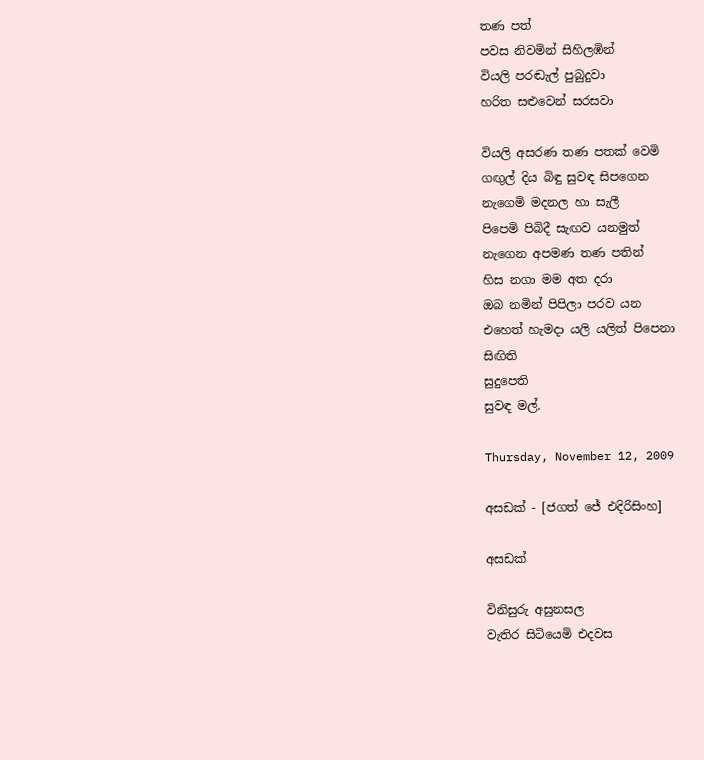තණ පත්
පවස නිවමින් සිහිලඹින්
වියලි පරඬැල් පුබුදුවා
හරිත සළුවෙන් සරසවා

වියලි අසරණ තණ පතක් වෙමි
ගඟුල් දිය බිඳු ‍සුවඳ සිපගෙන
නැගෙමි මදනල හා සැලී
පිපෙමි පිබිදී සැඟව යනමුත්
නැගෙන අපමණ තණ පතින්
හිස නගා මම අත දරා
ඔබ නමින් පිපිලා පරව යන
එහෙත් හැමදා යලි යලිත් පිපෙනා
සිඟිති
සුදුපෙති
සුවඳ මල්.

Thursday, November 12, 2009

අසඩක් - [ජගත් ජේ එදිරිසිංහ]

අසඩක්

විනිසුරු අසුනසල
වැතිර සිටියෙමි එදවස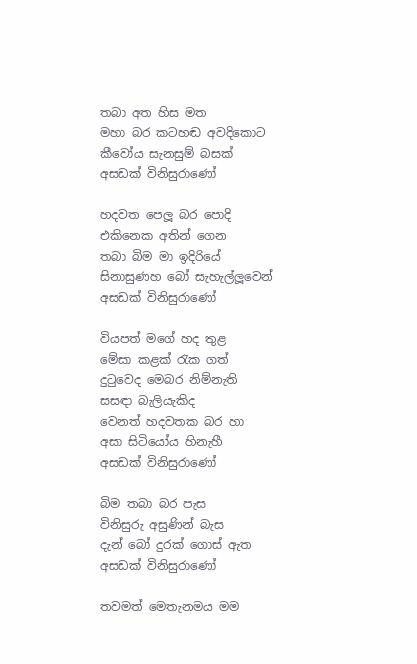තබා අත හිස මත
මහා බර කටහඬ අවදිකොට
කීවෝය සැනසුම් බසක්
අසඩක් විනිසුරාණෝ

හදවත පෙලූ බර පොදි
එකිනෙක අතින් ගෙන
තබා බිම මා ඉදිරියේ
සිනාසුණහ බෝ සැහැල්ලූවෙන්
අසඩක් විනිසුරාණෝ

වියපත් මගේ හද තුළ
මේසා කළක් රැක ගත්
දුටුවෙද මෙබර නිම්නැති
සසඳා බැලියැකිද
වෙනත් හදවතක බර හා
අසා සිටියෝය හිනැහී
අසඩක් විනිසුරාණෝ

බිම තබා බර පැස
විනිසුරු අසුණින් බැස
දැන් බෝ දුරක් ගොස් ඇත
අසඩක් විනිසුරාණෝ

තවමත් මෙතැනමය මම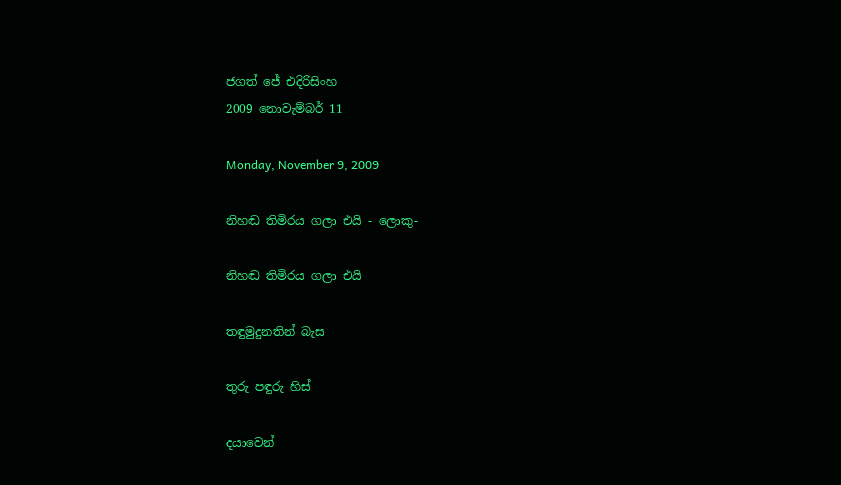ජගත් ජේ එදිරිසිංහ
2009 නොවැම්බර් 11

Monday, November 9, 2009

නිහඬ තිමිරය ගලා එයි - ලොකු-

නිහඬ තිමිරය ගලා එයි

තඳුමුදුනතින් බැස

තුරු පඳුරු හිස්

දයාවෙන්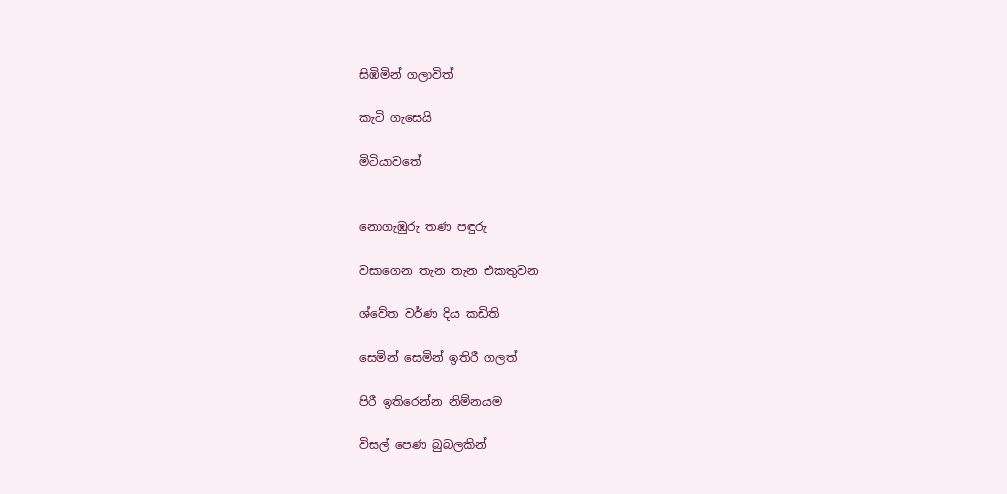සිඹිමින් ගලාවිත්

කැටි ගැසෙයි

මිටියාවතේ


නොගැඹුරු තණ පඳුරු

වසාගෙන තැන තැන එකතුවන

ශ්වේත වර්ණ දිය කඩිති

සෙමින් සෙමින් ඉතිරී ගලත්

පිරී ඉතිරෙන්න නිම්නයම

විසල් පෙණ බුබලකින්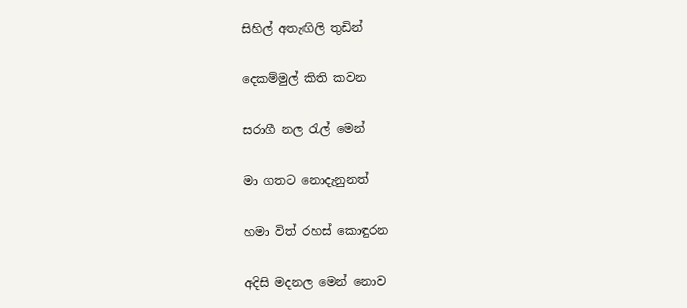සිහිල් අතැඟිලි තුඩින්

දෙකම්මුල් කිති කවන

සරාගී නල රැල් මෙන්

මා ගතට නොදැනුනත්

හමා විත් රහස් කොඳුරන

අදිසි මදනල මෙන් නොව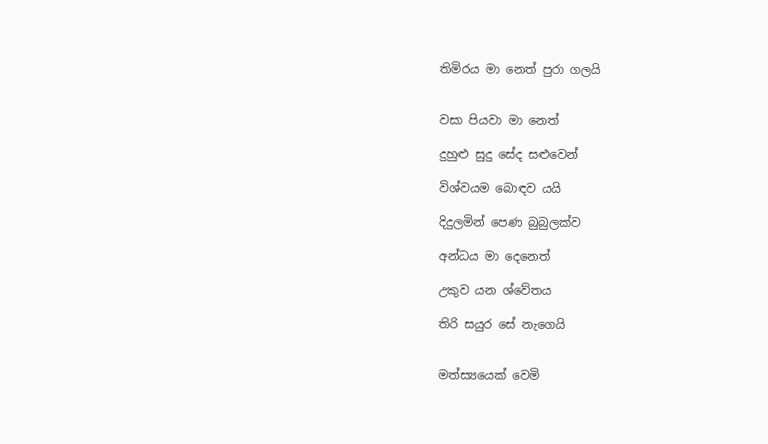තිමිරය මා නෙත් පුරා ගලයි


වසා පියවා මා නෙත්

දුහුළු සුදු සේද සළුවෙන්

විශ්වයම බොඳව යයි

දිදුලමින් පෙණ බුබුලක්ව

අන්ධය මා දෙනෙත්

උකුව යන ශ්වේතය

තිරි සයුර සේ නැගෙයි


මත්ස්‍යයෙක් වෙමි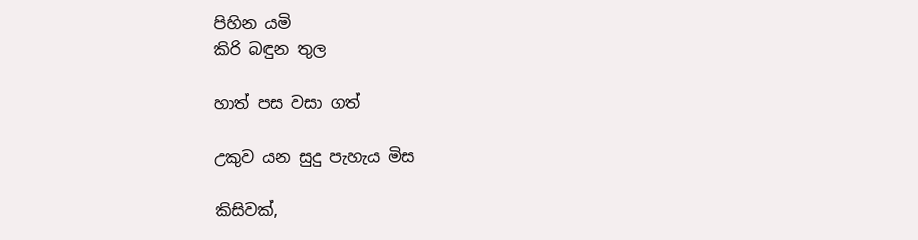පිහින යමි
කිරි බඳුන තුල

හාත් පස වසා ගත්

උකුව යන සුදු පැහැය මිස

කිසිවක්,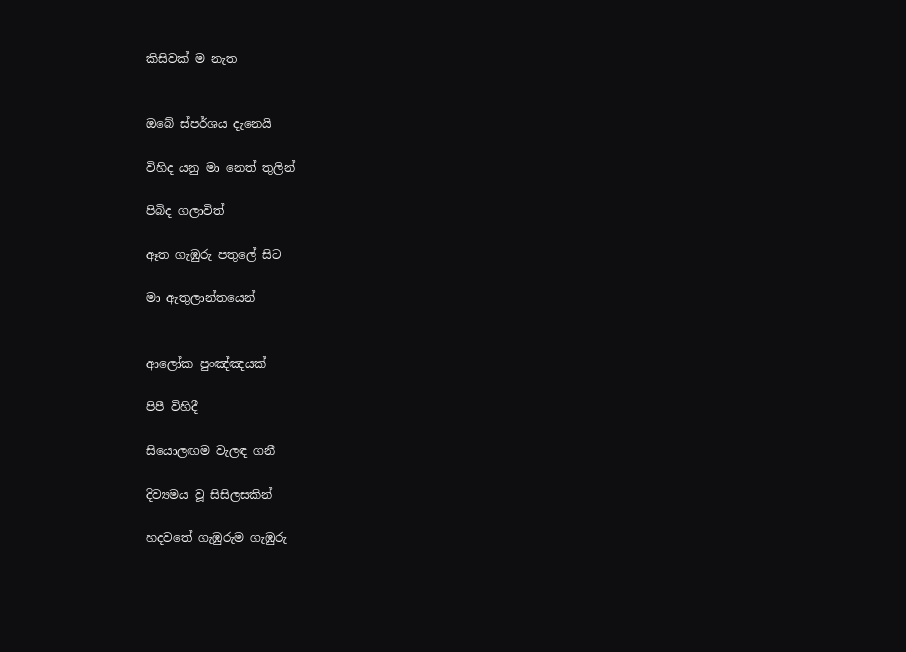කිසිවක් ම නැත


ඔබේ ස්පර්ශය දැනෙයි

විහිද යනු මා නෙත් තුලින්

පිබිද ගලාවිත්

ඈත ගැඹුරු පතුලේ සිට

මා ඇතුලාන්තයෙන්


ආලෝක පුංඤ්ඤයක්

පිපී විහිදී

සියොලඟම වැලඳ ගනී

දිව්‍යමය වූ සිසිලසකින්

හදවතේ ගැඹුරුම ගැඹුරු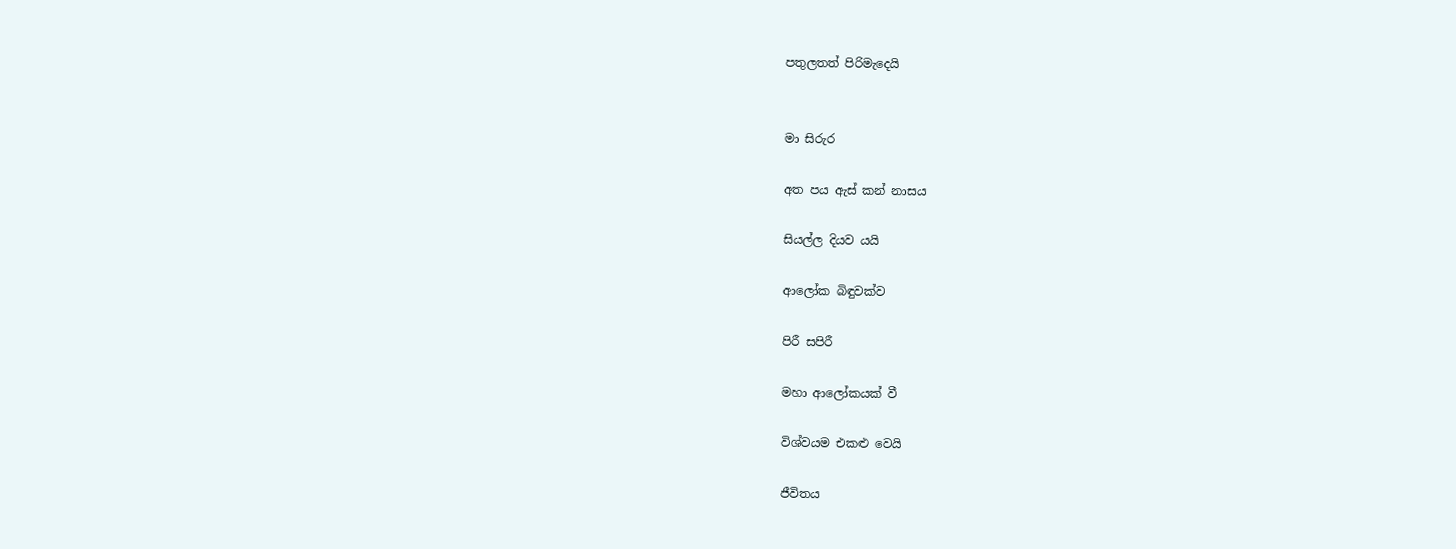පතුලතත් පිරිමැදෙයි


මා සිරුර

අත පය ඇස් කන් නාසය

සියල්ල දියව යයි

ආලෝක බිඳුවක්ව

පිරී සපි‍රී

මහා ආලෝකයක් වී

විශ්වයම එකළු වෙයි

ජීවිතය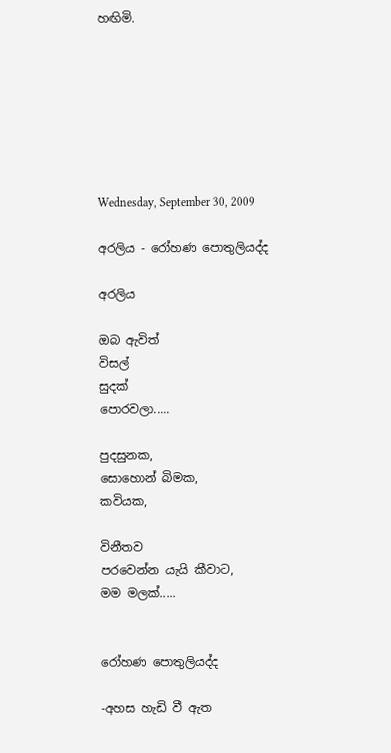හඟිමි.







Wednesday, September 30, 2009

අරලිය - රෝහණ පොතුලියද්ද

අරලිය

ඔබ ඇවිත්
විසල්
සුදක්
පොරවලා.....

පුදසුනක,
සොහොන් බිමක,
කවියක,

විනීතව
පරවෙන්න යැයි කීවාට,
මම මලක්.....


රෝහණ පොතුලියද්ද

-අහස හැඩි වී ඇත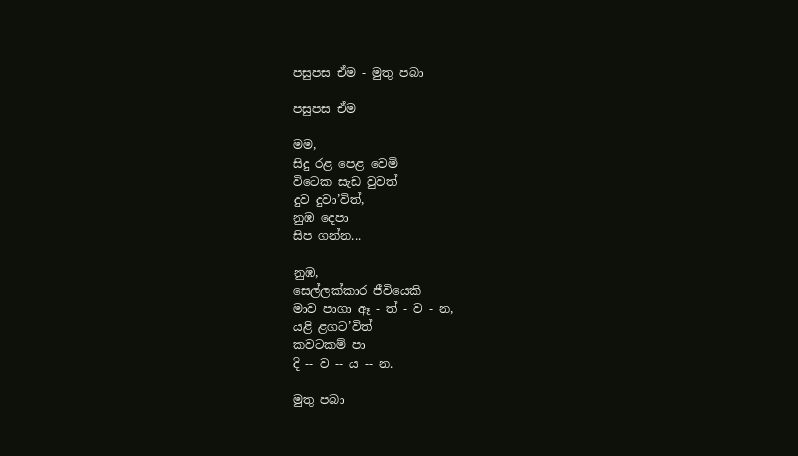පසුපස ඒම - මුතු පබා

පසුපස ඒම

මම,
සිදු රළ පෙළ වෙමි
විටෙක සැඩ වුවත්
දුව දුවා’විත්,
නුඹ දෙපා
සිප ගන්න...

නුඹ,
සෙල්ලක්කාර ජීවියෙකි
මාව පාගා ඈ - ත් - ව - න,
යළි ළගට’විත්
කවටකම් පා
දි -- ව -- ය -- න.

මුතු පබා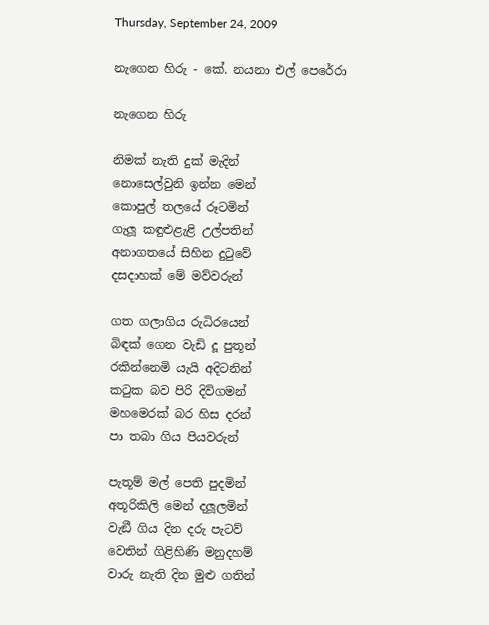Thursday, September 24, 2009

නැගෙන හිරු - කේ. නයනා එල් පෙරේරා

නැගෙන හිරු

නිමක් නැති දුක් මැදින්
නොසෙල්වුනි ඉන්න මෙන්
කොපුල් තලයේ රූටමින්
ගැලූ කඳුළුළැළි උල්පතින්
අනාගතයේ සිහින දුටුවේ
දසදාහක් මේ මව්වරුන්

ගත ගලාගිය රුධිරයෙන්
බිඳක් ගෙන වැඩි දූ පුතූන්
රකින්නෙමි යැයි අදිටනින්
කටුක බව පිරි දිවිගමන්
මහමෙරක් බර හිස දරන්
පා තබා ගිය පියවරුන්

පැතූම් මල් පෙති පුදමින්
අතූරිකිලි මෙන් දලූලමින්
වැඞී ගිය දින දරු පැටව්
වෙතින් ගිළිහිණි මනුදහම්
වාරු නැති දින මුළු ගතින්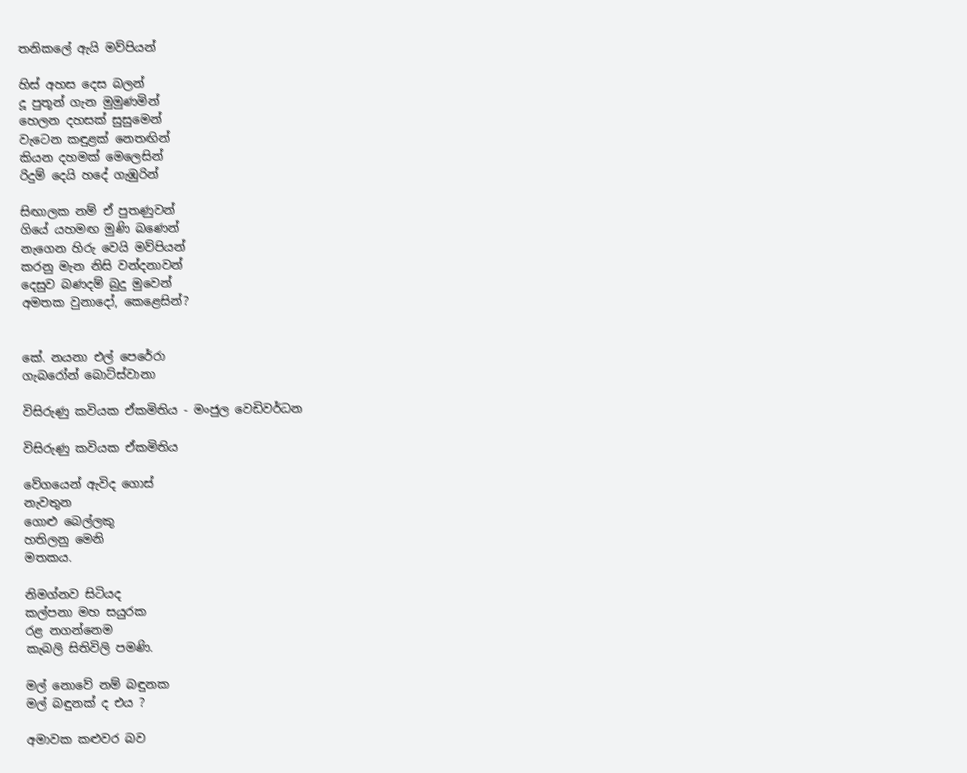තනිකලේ ඇයි මව්පියන්

හිස් අහස දෙස බලන්
දූ පුතූන් ගැන මුමුණමින්
හෙලන දහසක් සුසුමෙන්
වැටෙන කඳුළක් නෙතඟින්
කියන දහමක් මෙලෙසින්
රිදුම් දෙයි හදේ ගැඹුරින්

සිඟාලක නම් ඒ පුතණුවන්
ගියේ යහමඟ මුණි බණෙන්
නැගෙන හිරු වෙයි මව්පියන්
කරනු මැන නිසි වන්දනාවන්
දෙසුව බණදම් බුදු මුවෙන්
අමතක වුනාදෝ, කෙළෙසින්?


කේ. නයනා එල් පෙරේරා
ගැබරෝන් බොට්ස්වානා

විසිරුණු කවියක ඒකමිතිය - මංජුල වෙඩිවර්ධන

විසිරුණු කවියක ඒකමිතිය

වේගයෙන් ඇවිද ගොස්
නැවතුන
ගොළු බෙල්ලකු
හතිලනු මෙනි
මතකය.

නිමග්නව සිටියද
කල්පනා මහ සයුරක
රළ නගන්නෙම
කැබලි සිතිවිලි පමණි.

මල් නොවේ නම් බඳුනක
මල් බඳුනක් ද එය ?

අමාවක කළුවර බව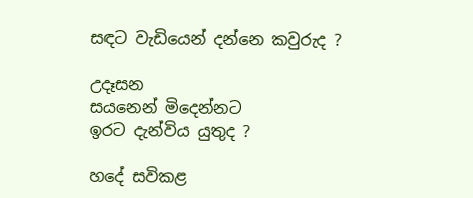සඳට වැඩියෙන් දන්නෙ කවුරුද ?

උදෑසන
සයනෙන් මිදෙන්නට
ඉරට දැන්විය යුතුද ?

හදේ සවිකළ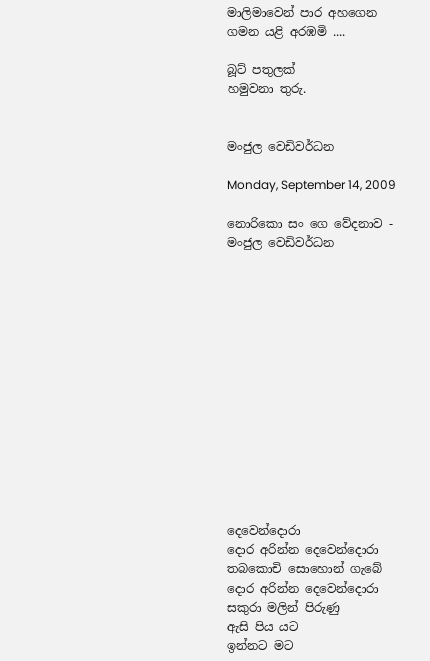මාලිමාවෙන් පාර අහගෙන
ගමන යළි අරඹමි ....

බූට් පතුලක්
හමුවනා තුරු.


මංජුල වෙඩිවර්ධන

Monday, September 14, 2009

නොරිකො සං ගෙ වේදනාව - මංජුල වෙඩිවර්ධන














දෙවෙන්දොරා
දොර අරින්න දෙවෙන්දොරා
තබකොචි සොහොන් ගැබේ
දොර අරින්න දෙවෙන්දොරා
සකුරා මලින් පිරුණු
ඇසි පිය යට
ඉන්නට මට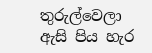තුරුල්වෙලා
ඇසි පිය හැර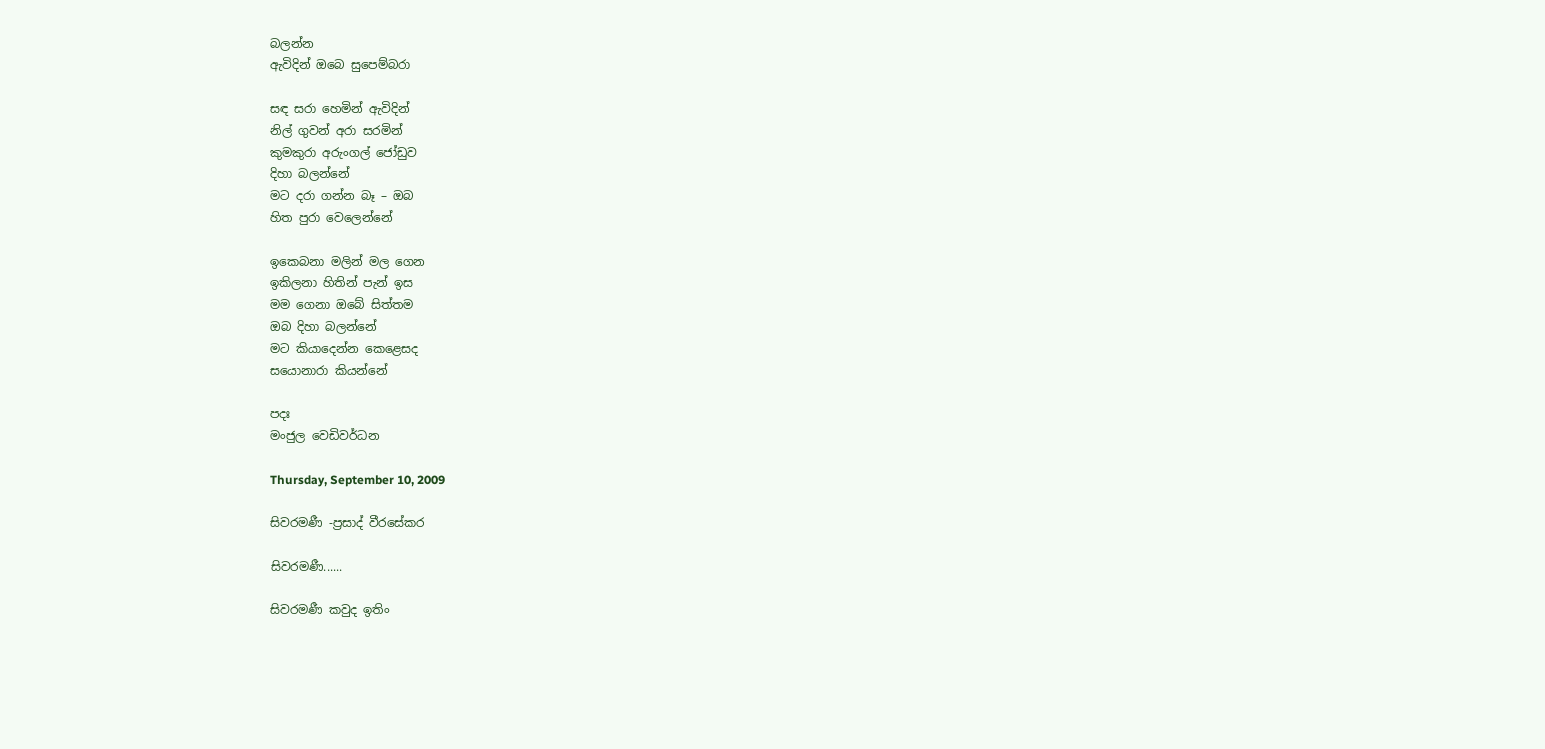බලන්න
ඇවිදින් ඔබෙ සුපෙම්බරා

සඳ සරා හෙමින් ඇවිදින්
නිල් ගුවන් අරා සරමින්
කුමකුරා අරුංගල් ජෝඩුව
දිහා බලන්නේ
මට දරා ගන්න බෑ – ඔබ
හිත පුරා වෙලෙන්නේ

ඉකෙබනා මලින් මල ගෙන
ඉකිලනා හිතින් පැන් ඉස
මම ගෙනා ඔබේ සිත්තම
ඔබ දිහා බලන්නේ
මට කියාදෙන්න කෙළෙසද
සයොනාරා කියන්නේ

පදඃ
මංජුල වෙඩිවර්ධන

Thursday, September 10, 2009

සිවරමණී -ප්‍රසාද් වීරසේකර

සිවරමණී......

සිවරමණී කවුද ඉතිං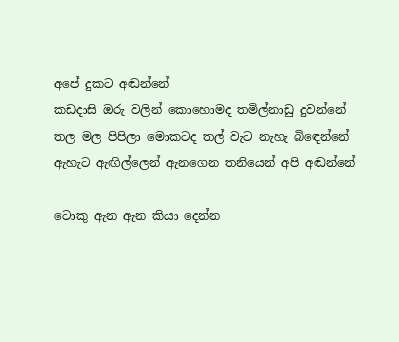අපේ දුකට අඬන්නේ
කඩදාසි ඔරු වලින් කොහොමද තමිල්නාඩු දුවන්නේ
තල මල පිපිලා මොකටද තල් වැට නැහැ බිඳෙන්නේ
ඇහැට ඇඟිල්ලෙන් ඇනගෙන තනියෙන් අපි අඬන්නේ

ටොකු ඇන ඇන කියා දෙන්න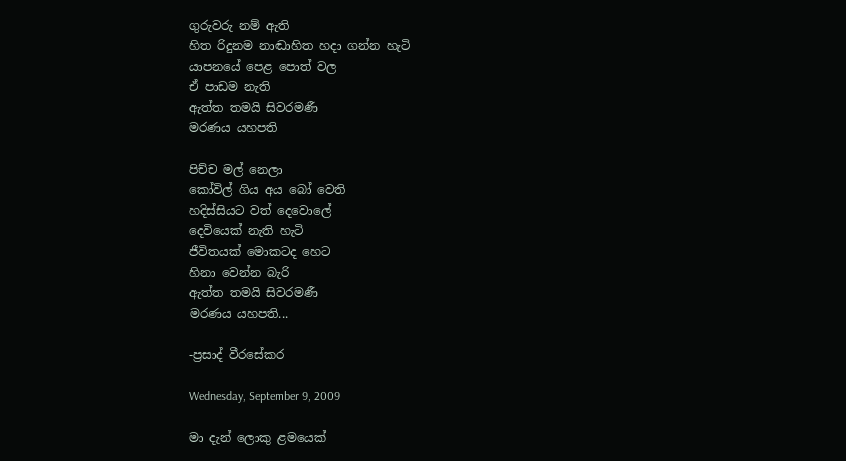ගුරුවරු නම් ඇති
හිත රිදුනම නාඬාහිත හදා ගන්න හැටි
යාපනයේ පෙළ පොත් වල
ඒ පාඩම නැති
ඇත්ත තමයි සිවරමණී
මරණය යහපති

පිච්ච මල් නෙලා
කෝවිල් ගිය අය බෝ වෙති
හදිස්සියට වත් දෙවොලේ‍
දෙවියෙක් නැති හැටි
ජීවිතයක් මොකටද හෙට
හිනා වෙන්න බැරි
ඇත්ත තමයි සිවරමණී
මරණය යහපති...

-ප්‍රසාද් වීරසේකර

Wednesday, September 9, 2009

මා දැන් ලොකු ළමයෙක්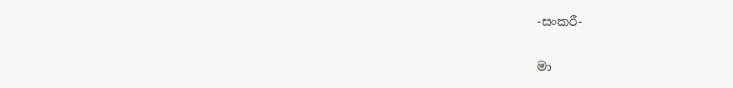-සංකරී-

මා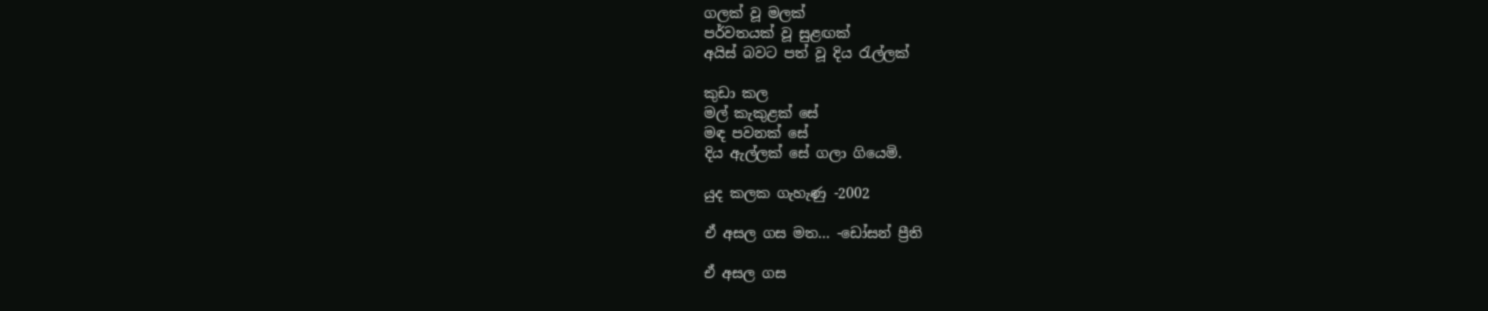ගලක් වූ මලක්
පර්වතයක් වූ සුළඟක්
අයිස් බවට පත් වූ දිය රැල්ලක්

කුඩා කල
මල් කැකුළක් සේ
මඳ පවනක් සේ
දිය ඇල්ලක් සේ ගලා ගියෙමි.

යුද කලක ගැහැණු -2002

ඒ අසල ගස මත... -ඩෝසන් ප්‍රීති

ඒ අසල ගස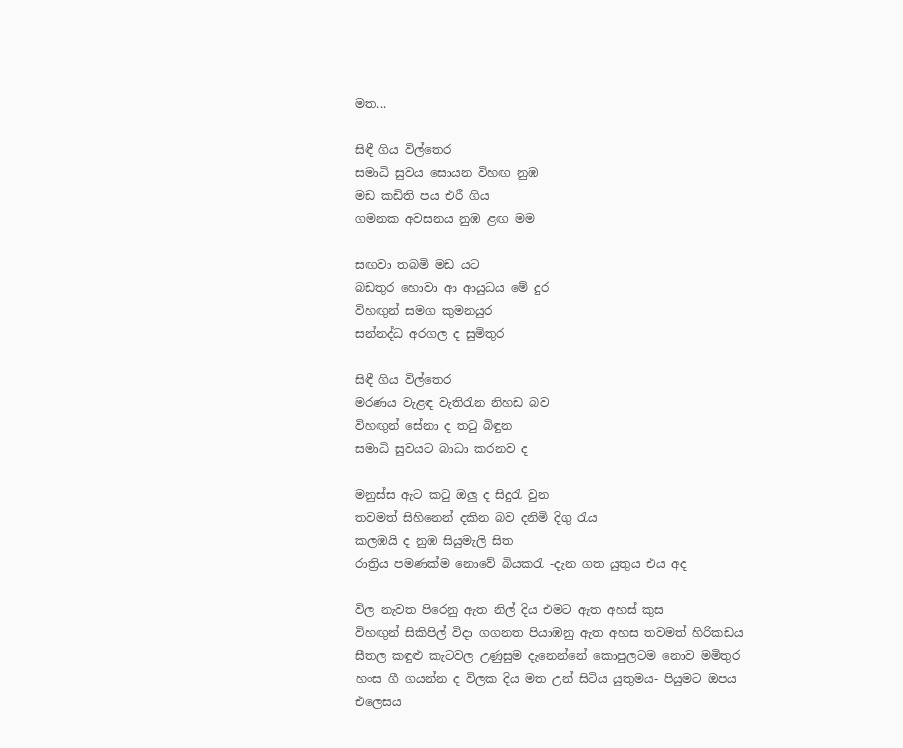මත...

සිඳී ගිය විල්තෙර
සමාධි සුවය සොයන විහඟ නුඹ
මඩ කඩිති පය එරී ගිය
ගමනක අවසනය නුඹ ළඟ මම

සඟවා තබමි මඩ යට
බඩතුර හොවා ආ ආයුධය මේ දුර
විහඟුන් සමග කුමනයුර
සන්නද්ධ අරගල ද සුමිතුර

සිඳී ගිය විල්තෙර
මරණය වැළඳ වැතිරැන නිහඩ බව
විහඟුන් සේනා ද තටු බිඳුන
සමාධි සුවයට බාධා කරනව ද

මනුස්ස ඇට කටු ඔලු ද සිදුරැ වුන
තවමත් සිහිනෙන් දකින බව දනිමි දිගු රැය
කලඹයි ද නුඹ සියුමැලි සිත
රාත්‍රිය පමණක්ම නොවේ බියකරැ -දැන ගත යුතුය එය අද

විල නැවත පිරෙනු ඇත නිල් දිය එමට ඇත අහස් කුස
විහඟුන් සිකිපිල් විදා ගගනත පියාඹනු ඇත අහස තවමත් හිරිකඩය
සීතල කඳුළු කැටවල උණුසුම දැනෙන්නේ කොපුලටම නොව මමිතුර
හංස ගී ගයන්න ද විලක දිය මත උන් සිටිය යුතුමය- පියුමට ඔපය එලෙසය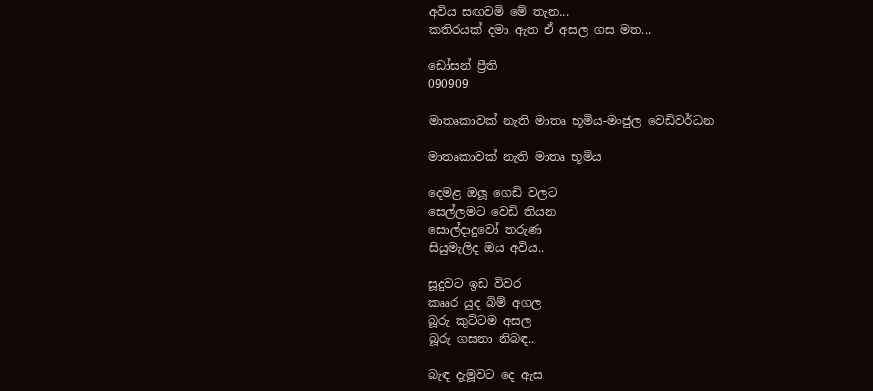අවිය සඟවමි මේ තැන...
කතිරයක් දමා ඇත ඒ අසල ගස මත...

ඩෝසන් ප්‍රීති
090909

මාතෘකාවක් නැති මාතෘ භූමිය-මංජුල වෙඩිවර්ධන

මාතෘකාවක් නැති මාතෘ භූමිය

දෙමළ ඔලූ ගෙඩි වලට
සෙල්ලමට වෙඩි තියන
සොල්දාදුවෝ තරුණ
සියුමැලිද ඔය අවිය..

සූදුවට ඉඩ විවර
කෲර යුද බිම් අගල
බූරු කුට්ටම අසල
බූරු ගසනා නිබඳ..

බැඳ දැමූවට දෙ ඇස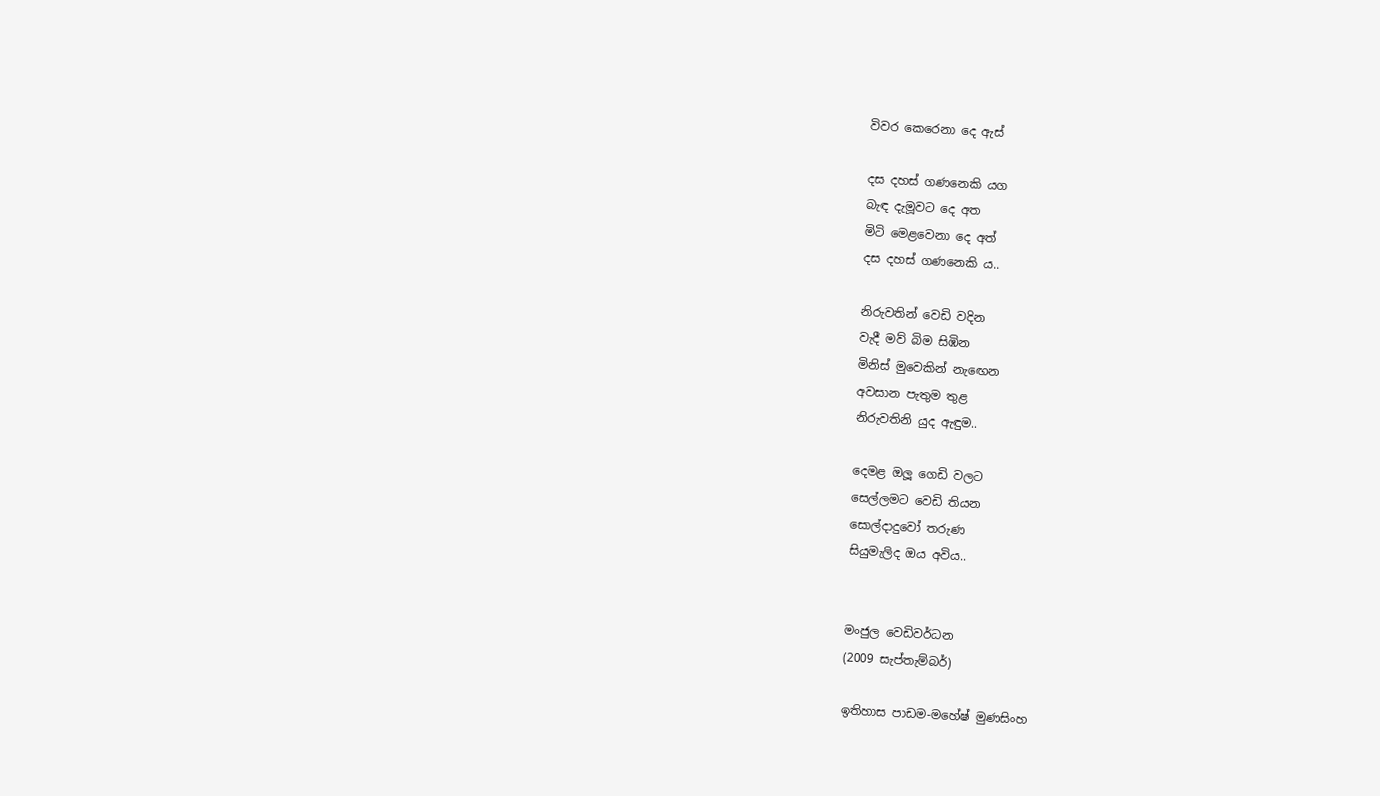විවර කෙරෙනා දෙ ඇස්

දස දහස් ගණනෙකි යග
බැඳ දැමූවට දෙ අත
මිටි මෙළවෙනා දෙ අත්
දස දහස් ගණනෙකි ය..

නිරුවතින් වෙඩි වදින
වැදී මව් බිම සිඹින
මිනිස් මුවෙකින් නැඟෙන
අවසාන පැතුම තුළ
නිරුවතිනි යුද ඇඳුම..

දෙමළ ඔලූ ගෙඩි වලට
සෙල්ලමට වෙඩි තියන
සොල්දාදුවෝ තරුණ
සියුමැලිද ඔය අවිය..


මංජුල වෙඩිවර්ධන
(2009 සැප්තැම්බර්)

ඉතිහාස පාඩම-මහේෂ් මුණසිංහ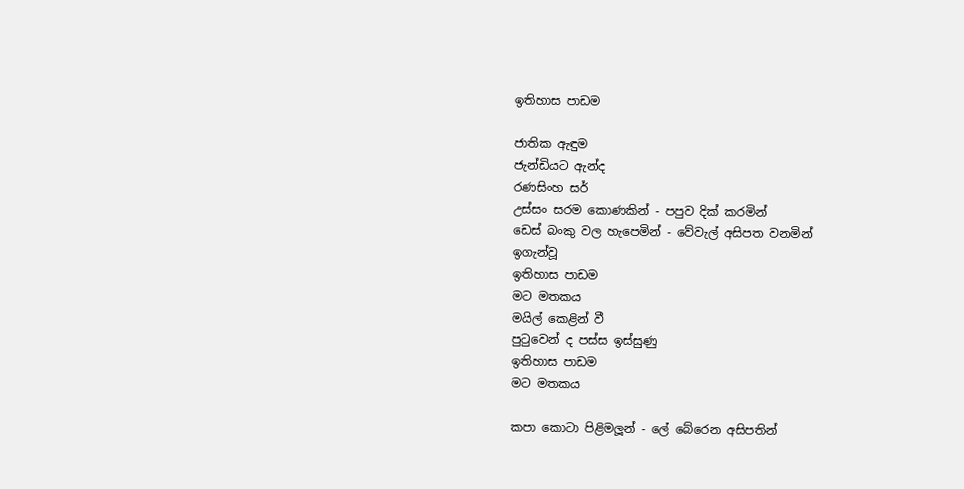ඉතිහාස පාඩම

ජාතික ඇඳුම
ජැන්ඩියට ඇන්ද
රණසිංහ සර්
උස්සං සරම කොණකින් - පපුව දික් කරමින්
ඩෙස් බංකු වල හැපෙමින් - වේවැල් අසිපත වනමින්
ඉගැන්වූ
ඉතිහාස පාඩම
මට මතකය
මයිල් කෙළින් වී
පුටුවෙන් ද පස්ස ඉස්සුණු
ඉතිහාස පාඩම
මට මතකය

කපා කොටා පිළිමලූන් - ලේ බේරෙන අසිපතින්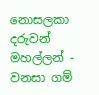නොසලකා දරුවන් මහල්ලන් - වනසා ගම්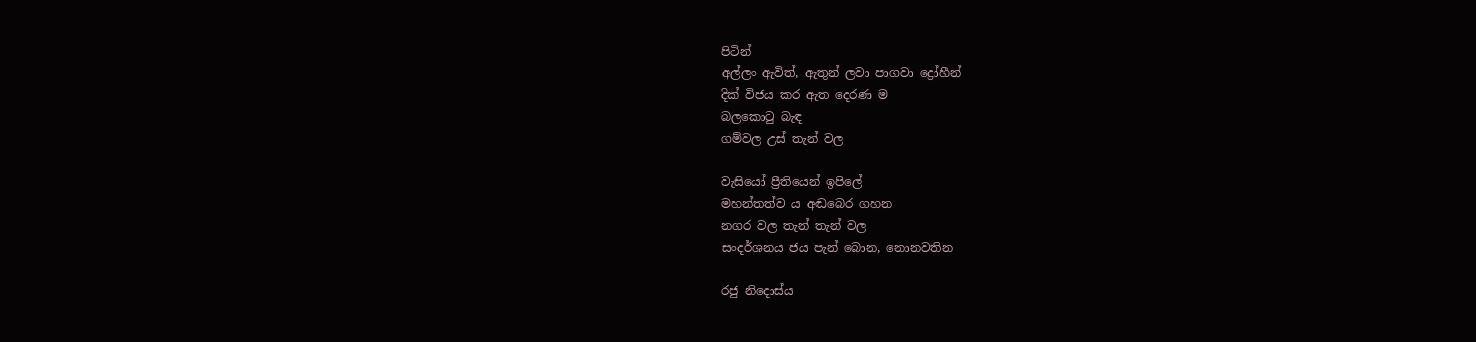පිටින්
අල්ලං ඇවිත්, ඇතුන් ලවා පාගවා ද්‍රෝහීන්
දික් විජය කර ඇත දෙරණ ම
බලකොටු බැඳ
ගම්වල උස් තැන් වල

වැසියෝ ප්‍රීතියෙන් ඉපිලේ
මහන්තත්ව ය අඬබෙර ගහන
නගර වල තැන් තැන් වල
සංදර්ශනය ජය පැන් බොන, නොනවතින

රජු නිදොස්ය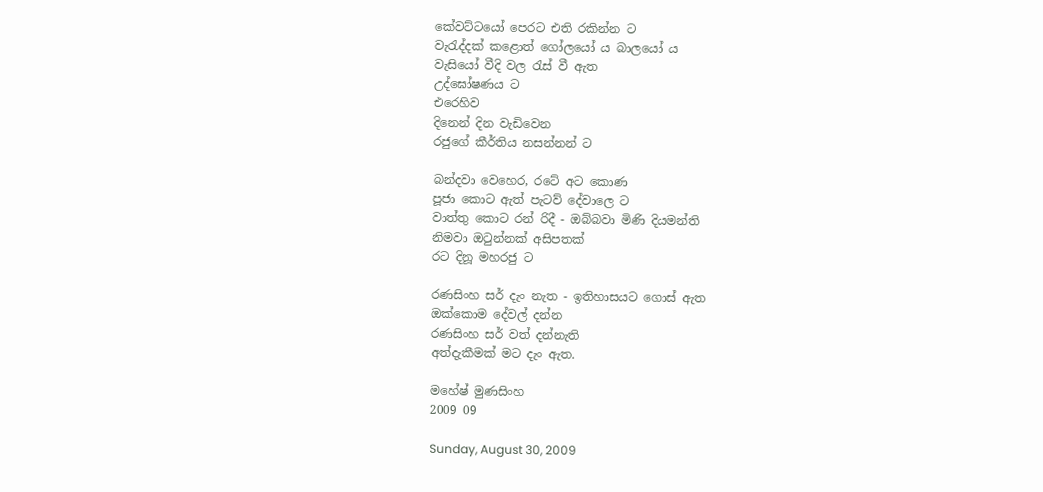කේවට්ටයෝ පෙරට එති රකින්න ට
වැරැද්දක් කළොත් ගෝලයෝ ය බාලයෝ ය
වැසියෝ වීදි වල රැස් වී ඇත
උද්ඝෝෂණය ට
එරෙහිව
දිනෙන් දින වැඩිවෙන
රජුගේ කීර්තිය නසන්නන් ට

බන්දවා වෙහෙර, රටේ අට කොණ
පූජා කොට ඇත් පැටව් දේවාලෙ ට
වාත්තු කොට රන් රිදී - ඔබ්බවා මිණි දියමන්ති
නිමවා ඔටුන්නක් අසිපතක්
රට දිනූ මහරජු ට

රණසිංහ සර් දැං නැත - ඉතිහාසයට ගොස් ඇත
ඔක්කොම දේවල් දන්න
රණසිංහ සර් වත් දන්නැති
අත්දැකීමක් මට දැං ඇත.

මහේෂ් මුණසිංහ
2009 09

Sunday, August 30, 2009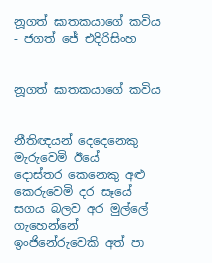නූගත් ඝාතකයාගේ කවිය - ජගත් ජේ එදිරිසිංහ


නූගත් ඝාතකයාගේ කවිය


නීතිඥයන් දෙදෙනෙකු මැරුවෙමි ඊයේ
දොස්තර කෙනෙකු අළු කෙරුවෙමි දර සෑයේ
සගය බලව අර මුල්ලේ ගැහෙන්නේ
ඉංජිනේරුවෙකි අත් පා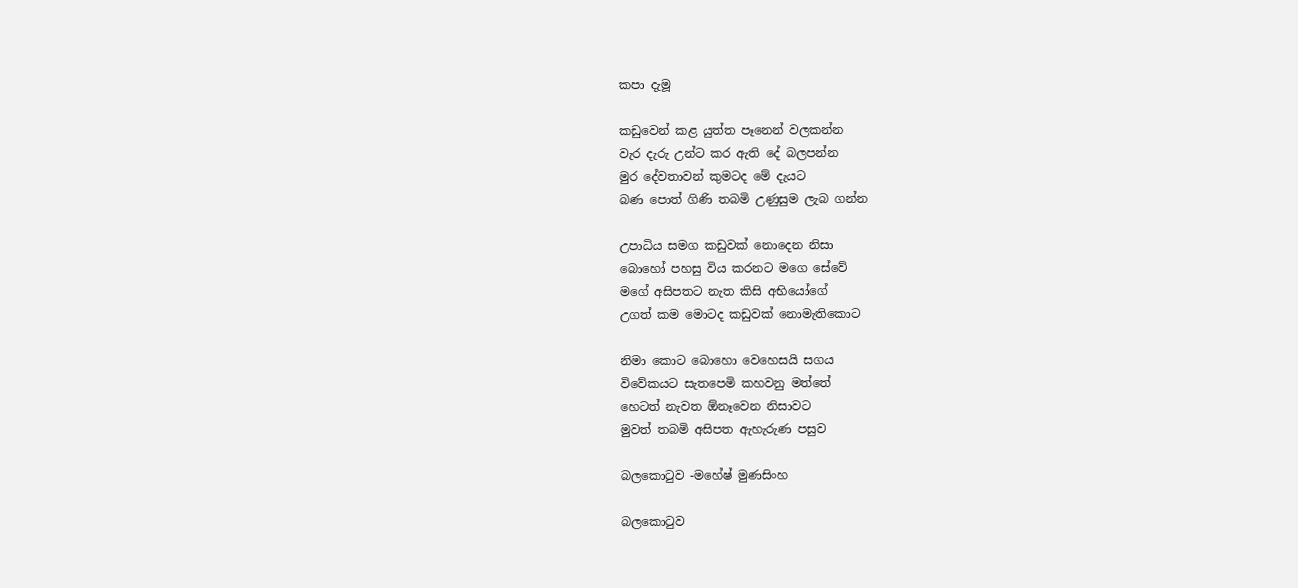කපා දැමූ

කඩුවෙන් කළ යුත්ත පෑනෙන් වලකන්න
වැර දැරු උන්ට කර ඇති දේ බලපන්න
මුර දේවතාවන් කුමටද මේ දැයට
බණ පොත් ගිණි තබමි උණුසුම ලැබ ගන්න

උපාධිය සමග කඩුවක් නොදෙන නිසා
බොහෝ පහසු විය කරනට මගෙ සේවේ
මගේ අසිපතට නැත කිසි අභියෝගේ
උගත් කම මොටද කඩුවක් නොමැතිකොට

නිමා කොට බොහො වෙහෙසයි සගය
විවේකයට සැතපෙමි කහවනු මත්තේ
හෙටත් නැවත ඕනෑවෙන නිසාවට
මුවත් තබමි අසිපත ඇහැරුණ පසුව

බලකොටුව -මහේෂ් මුණසිංහ

බලකොටුව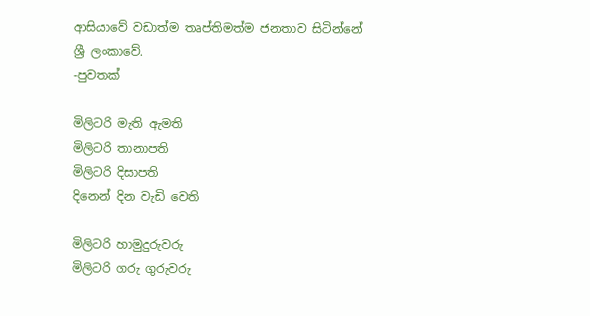ආසියාවේ වඩාත්ම තෘප්තිමත්ම ජනතාව සිටින්නේ ශ්‍රී ලංකාවේ.
-පුවතක්

මිලිටරි මැති ඇමති
මිලිටරි තානාපති
මිලිටරි දිසාපති
දිනෙන් දින වැඩි වෙති

මිලිටරි හාමුදුරුවරු
මිලිටරි ගරු ගුරුවරු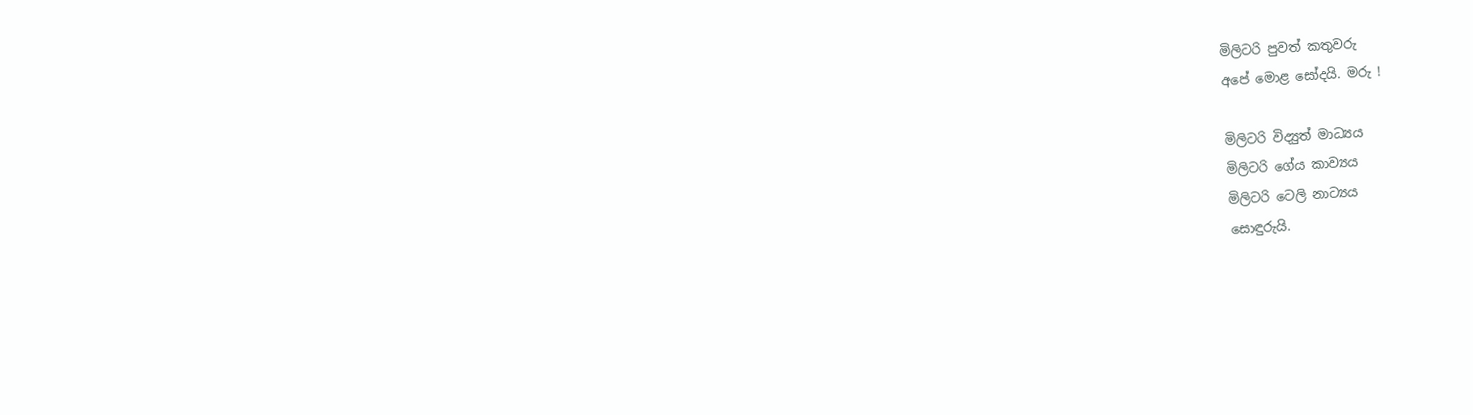මිලිටරි පුවත් කතුවරු
අපේ මොළ සෝදයි. මරු !

මිලිටරි විද්‍යුත් මාධ්‍යය
මිලිටරි ගේය කාව්‍යය
මිලිටරි ටෙලි නාට්‍යය
සොඳුරුයි.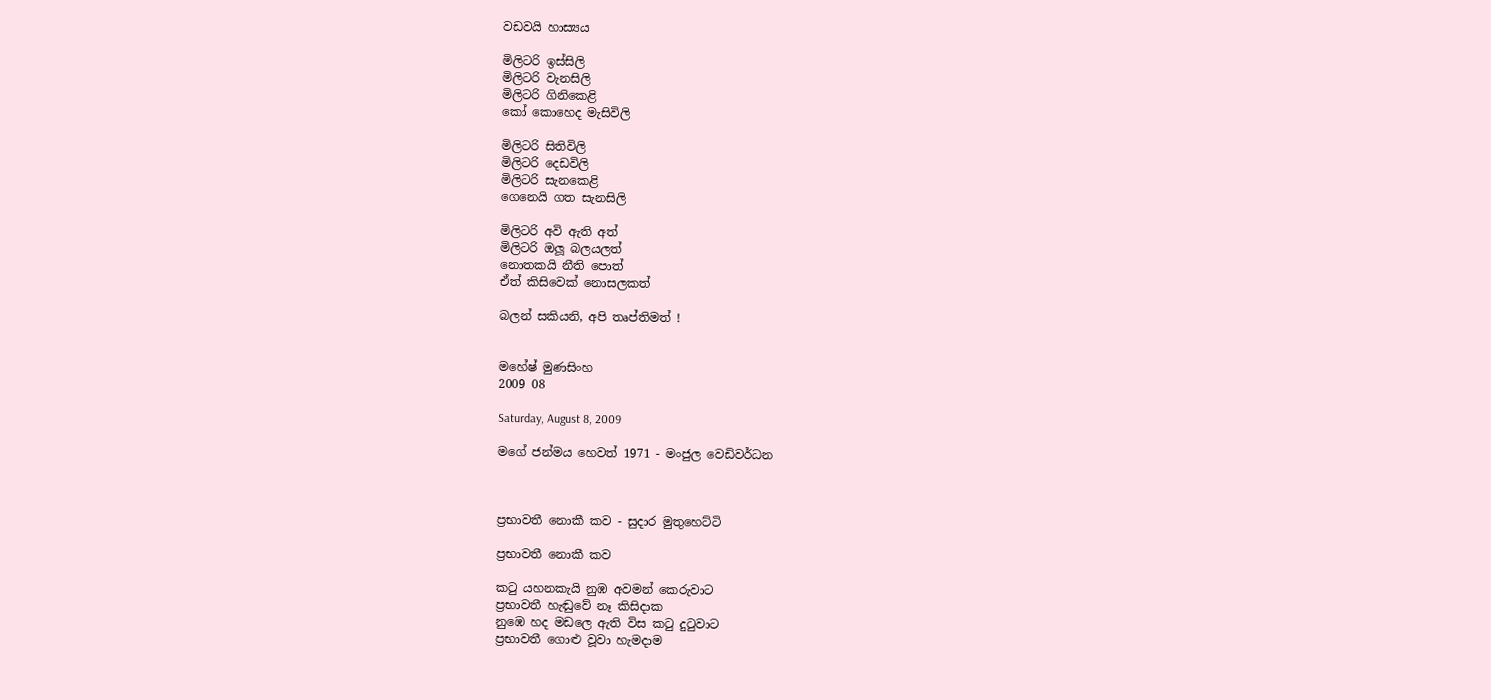වඩවයි හාස්‍යය

මිලිටරි ඉස්සිලි
මිලිටරි වැනසිලි
මිලිටරි ගිනිකෙළි
කෝ කොහෙද මැසිවිලි

මිලිටරි සිතිවිලි
මිලිටරි දෙඩවිලි
මිලිටරි සැනකෙළි
ගෙනෙයි ගත සැනසිලි

මිලිටරි අවි ඇති අත්
මිලිටරි ඔලූ බලයලත්
නොතකයි නීති පොත්
ඒත් කිසිවෙක් නොසලකත්

බලන් සකියනි, අපි තෘප්තිමත් !


මහේෂ් මුණසිංහ
2009 08

Saturday, August 8, 2009

මගේ ජන්මය හෙවත් 1971 - මංජුල වෙඩිවර්ධන



ප්‍රභාවතී නොකී කව - සුදාර මුතුහෙට්ටි

ප්‍රභාවතී නොකී කව

කටු යහනකැයි නුඹ අවමන් කෙරුවාට
ප්‍රභාවතී හැඬුවේ නෑ කිසිදාක
නුඹෙ හද මඩලෙ ඇති විස කටු දුටුවාට
ප්‍රභාවතී ගොළු වූවා හැමදාම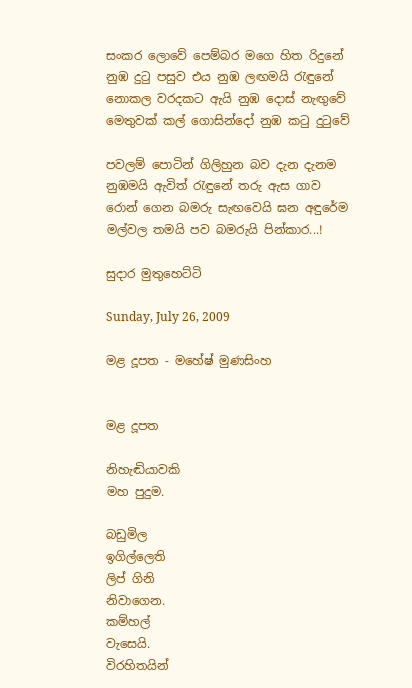සංකර ලොවේ පෙම්බර මගෙ හිත රිදුනේ
නුඹ දුටු පසුව එය නුඹ ලඟමයි රැඳුනේ
නොකල වරදකට ඇයි නුඹ දොස් නැඟුවේ
මෙතුවක් කල් ගොසින්දෝ නුඹ කටු දුටුවේ

පවලම් පොටින් ගිලිහුන බව දැන දැනම
නුඹමයි ඇවිත් රැඳුනේ තරු ඇස ගාව
රොන් ගෙන බමරු සැඟවෙයි ඝන අඳුරේම
මල්වල තමයි පව බමරුයි පින්කාර...!

සුදාර මුතුහෙට්ටි

Sunday, July 26, 2009

මළ දූපත - මහේෂ් මුණසිංහ


මළ දූපත

නිහැඬියාවකි
මහ පුදුම.

බඩුමිල
ඉගිල්ලෙති
ලිප් ගිනි
නිවාගෙන.
කම්හල්
වැසෙයි.
විරහිතයින්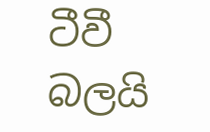ටීවී බලයි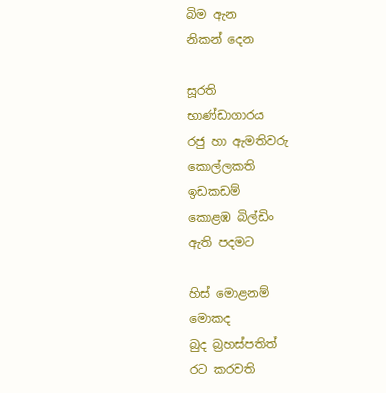බිම ඇන
නිකන් දෙන

සූරති
භාණ්ඩාගාරය
රජු හා ඇමතිවරු
කොල්ලකති
ඉඩකඩම්
කොළඹ බිල්ඩිං
ඇති පදමට

හිස් මොළනම්
මොකද
බුද බ්‍රහස්පතිත්
රට කරවති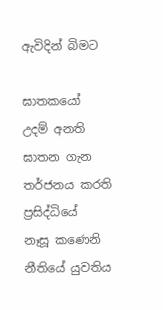ඇවිදින් බිමට

ඝාතකයෝ
උදම් අනති
ඝාතන ගැන
තර්ජනය කරති
ප්‍රසිද්ධියේ
නෑසූ කණෙනි
නීතියේ යුවතිය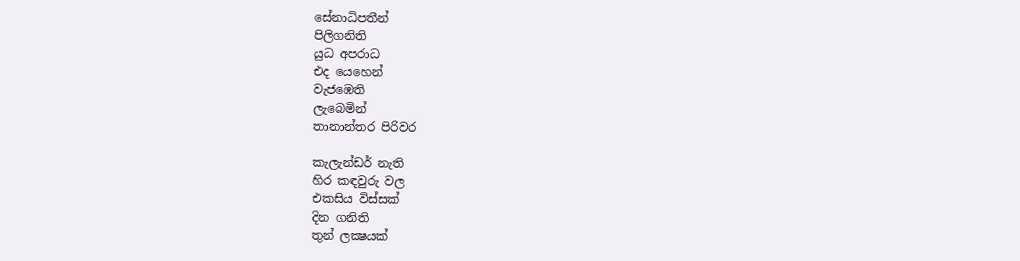සේනාධිපතීන්
පිලිගනිති
යුධ අපරාධ
එද යෙහෙන්
වැජඹෙති
ලැබෙමින්
තානාන්තර පිරිවර

කැලැන්ඩර් නැති
හිර කඳවුරු වල
එකසිය විස්සක්
දින ගනිති
තුන් ලක්‍ෂයක්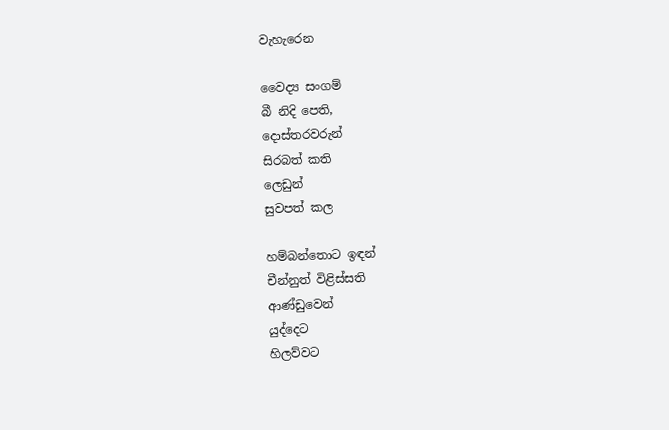වැහැරෙන

වෛද්‍ය සංගම්
බී නිදි පෙති,
දොස්තරවරුන්
සිරබත් කති
ලෙඩුන්
සුවපත් කල

හම්බන්තොට ඉඳන්
චීන්නුත් විළිස්සති
ආණ්ඩුවෙන්
යුද්දෙට
හිලව්වට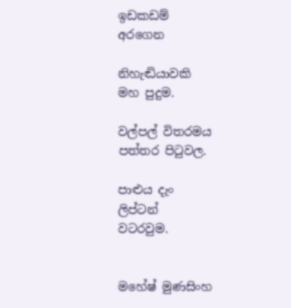ඉඩකඩම්
අරගෙන

නිහැඬියාවකි
මහ පුදුම.

වල්පල් විතරමය
පත්තර පිටුවල.

පාළුය දැං
ලිප්ටන්
වටරවුම.


මහේෂ් මුණසිංහ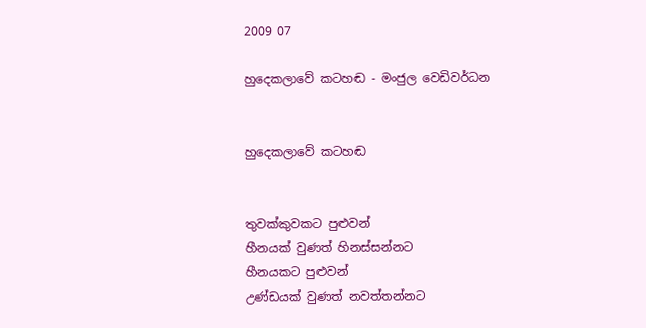2009 07

හුදෙකලාවේ කටහඬ - මංජුල වෙඩිවර්ධන


හුදෙකලාවේ කටහඬ


තුවක්කුවකට පුළුවන්
හීනයක් වුණත් හිනස්සන්නට
හීනයකට පුළුවන්
උණ්ඩයක් වුණත් නවත්තන්නට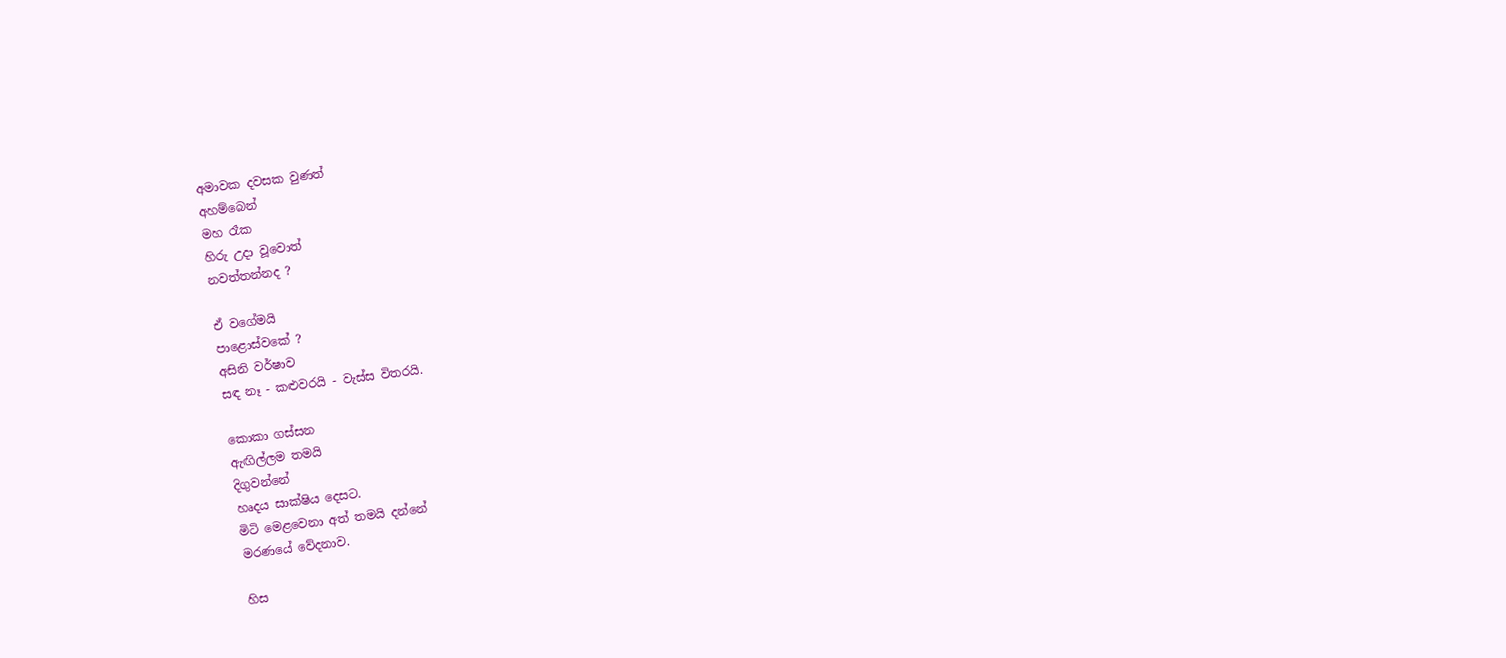අමාවක දවසක වුණත්
අහම්බෙන්
මහ රෑක
හිරු උදා වූවොත්
නවත්තන්නද ?

ඒ වගේමයි
පාළොස්වකේ ?
අසිනි වර්ෂාව
සඳ නෑ - කළුවරයි - වැස්ස විතරයි.

කොකා ගස්සන
ඇඟිල්ලම තමයි
දිගුවන්නේ
හෘදය සාක්ෂිය දෙසට.
මිටි මෙළවෙනා අත් තමයි දන්නේ
මරණයේ වේදනාව.

හිස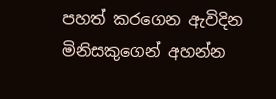පහත් කරගෙන ඇවිදින
මිනිසකුගෙන් අහන්න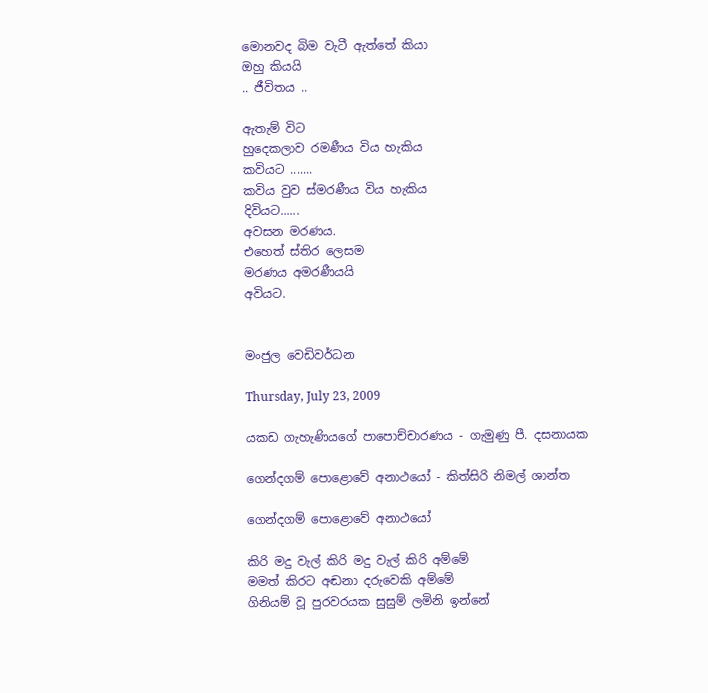මොනවද බිම වැටී ඇත්තේ කියා
ඔහු කියයි
.. ජීවිතය ..

ඇතැම් විට
හුදෙකලාව රමණීය විය හැකිය
කවියට .......
කවිය වුව ස්මරණීය විය හැකිය
දිවියට......
අවසන මරණය.
එහෙත් ස්තිර ලෙසම
මරණය අමරණීයයි
අවියට.


මංජුල වෙඩිවර්ධන

Thursday, July 23, 2009

යකඩ ගැහැණියගේ පාපොච්චාරණය - ගැමුණු පී. දසනායක

ගෙන්දගම් පොළොවේ අනාථයෝ - කිත්සිරි නිමල් ශාන්ත

ගෙන්දගම් පොළොවේ අනාථයෝ

කිරි මදු වැල් කිරි මදු වැල් කිරි අම්මේ
මමත් කිරට අඬනා දරුවෙකි අම්මේ
ගිනියම් වූ පුරවරයක සුසුම් ලමිනි ඉන්නේ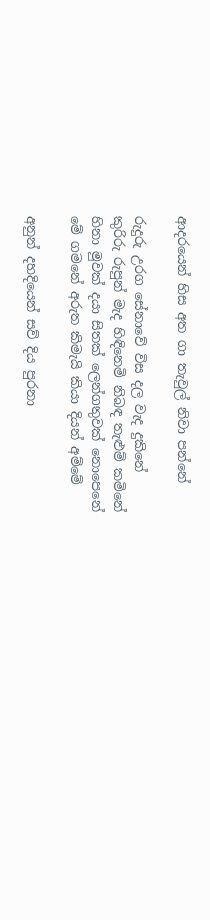ආදරයෙන් හිස අත ගා තැවුල් නිවා පන්නේ

රුදුරු උරග සේනාවේ විස දල වැද දුකිනේ
කුරිරු රුපුන් මැද හිඳිනෙමි නිබඳ තැළුම් කමිනේ
හිනා මුවක් දයා සිතක් ලෙන්ගතුවක් නොපෙනේ
මේ ගමනේ අරුත කිමැයි කියා දියන් අම්මේ

අනුන් දහදියෙන් සව් දිය පුරනා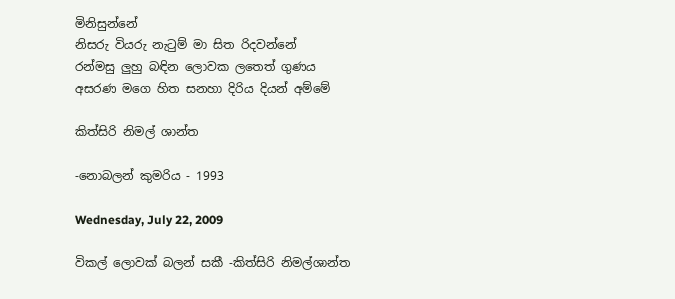මිනිසුන්නේ
නිසරු වියරු නැටුම් මා සිත රිදවන්නේ
රන්මසු ලුහු බඳින ලොවක ලතෙත් ගුණය
අසරණ මගෙ හිත සනහා දිරිය දියන් අම්මේ

කිත්සිරි නිමල් ශාන්ත

-නොබලන් කුමරිය - 1993

Wednesday, July 22, 2009

විකල් ලොවක් බලන් සකී -කිත්සිරි නිමල්ශාන්ත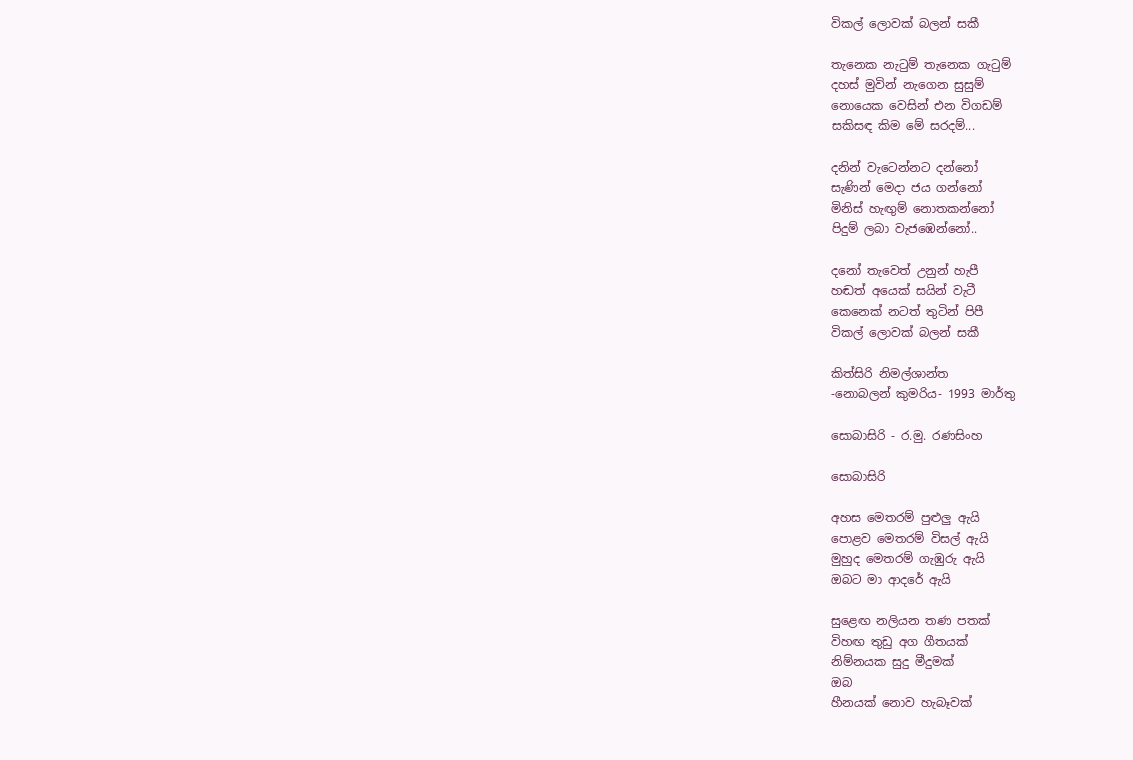විකල් ලොවක් බලන් සකී

තැනෙක නැටුම් තැනෙක ගැටුම්
දහස් මුවින් නැගෙන සුසුම්
නොයෙක වෙසින් එන විගඩම්
සකිසඳ කිම මේ සරදම්...

දනින් වැටෙන්නට දන්නෝ
සැණින් මෙදා ජය ගන්නෝ
මිනිස් හැඟුම් නොතකන්නෝ
පිදුම් ලබා වැජඹෙන්නෝ..

දනෝ තැවෙත් උනුන් හැපී
හඬත් අයෙක් සයින් වැටී
කෙනෙක් නටත් තුටින් පිපී
විකල් ලොවක් බලන් සකී

කිත්සිරි නිමල්ශාන්ත
-නොබලන් කුමරිය- 1993 මාර්තු

සොබාසිරි - ර.මු. රණසිංහ

සොබාසිරි

අහස මෙතරම් පුළුලු ඇයි
පොළව මෙතරම් විසල් ඇයි
මුහුද මෙතරම් ගැඹුරු ඇයි
ඔබට මා ආදරේ ඇයි

සුළෙඟ නලියන තණ පතක්
විහඟ තුඩු අග ගීතයක්
නිම්නයක සුදු මීදුමක්
ඔබ
හීනයක් නොව හැබෑවක්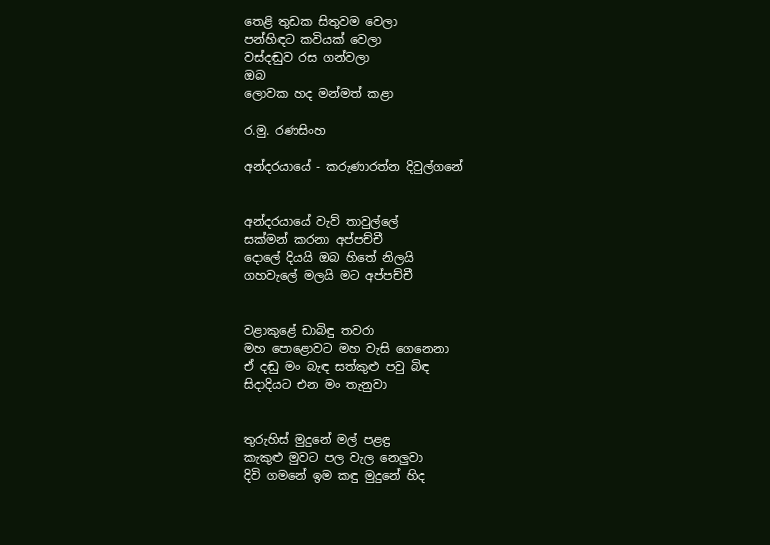තෙළි තුඩක සිතුවම වෙලා
පන්හිඳට කවියක් වෙලා
වස්දඬුව රස ගන්වලා
ඔබ
ලොවක හද මන්මත් කළා

ර.මු. රණසිංහ

අන්දරයායේ - කරුණාරත්න දිවුල්ගනේ


අන්දරයායේ වැව් තාවුල්ලේ
සක්මන් කරනා අප්පච්චී
දොලේ දියයි ඔබ හිතේ නිලයි
ගහවැලේ මලයි මට අප්පච්චී


වළාකුළේ ඩාබිඳු තවරා
මහ පොළොවට මහ වැසි ගෙනෙනා
ඒ දඬු මං බැඳ සත්කුළු පවු බිඳ
සිදාදියට එන මං තැනුවා


තුරුහිස් මුදුනේ මල් පළඳ්‍ර
කැකුළු මුවට පල වැල නෙලුවා
දිවි ගමනේ ඉම කඳු මුදුනේ හිද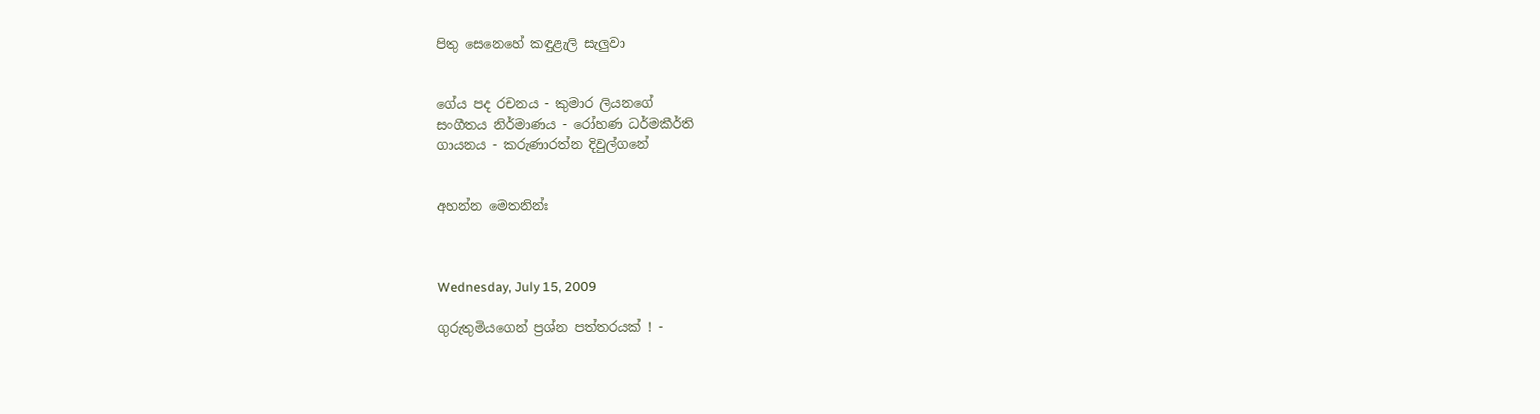පිතු සෙනෙහේ කඳුළැලි සැලුවා


ගේය පද රචනය - කුමාර ලියනගේ
සංගීතය නිර්මාණය - රෝහණ ධර්මකීර්ති
ගායනය - කරුණාරත්න දිවුල්ගනේ


අහන්න මෙතනින්ඃ



Wednesday, July 15, 2009

ගුරුතුමියගෙන් ප්‍රශ්න පත්තරයක් ! -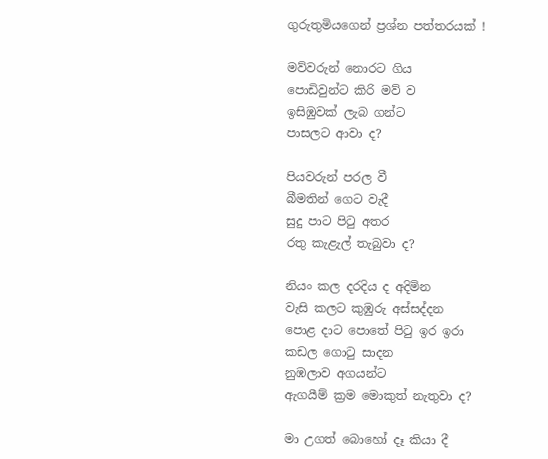ගුරුතුමියගෙන් ප්‍රශ්න පත්තරයක් !

මව්වරුන් නොරට ගිය
පොඩිවුන්ට කිරි මව් ව
ඉසිඹුවක් ලැබ ගන්ට
පාසලට ආවා ද?

පියවරුන් පරල වී
බීමතින් ගෙට වැදී
සුදු පාට පිටු අතර
රතු කැළැල් තැබුවා ද?

නියං කල දරදිය ද අදිමින
වැසි කලට කුඹුරු අස්සද්දන
පොළ දාට පොතේ පිටු ඉර ඉරා
කඩල ගොටු සාදන
නුඹලාව අගයන්ට
ඇගයීම් ක්‍රම මොකුත් නැතුවා ද?

මා උගත් බොහෝ දෑ කියා දී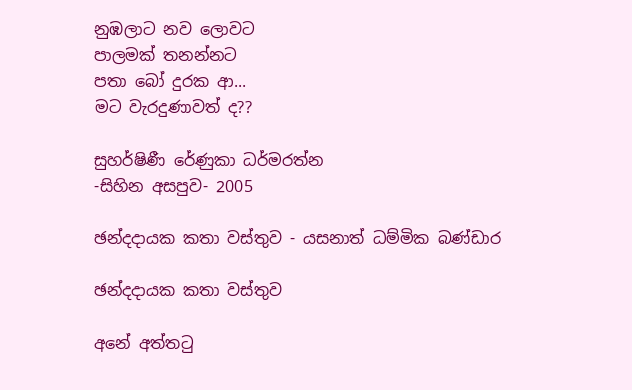නුඹලාට නව ලොවට
පාලමක් තනන්නට
පතා බෝ දුරක ආ...
මට වැරදුණාවත් ද??

සුහර්ෂිණී රේණුකා ධර්මරත්න
-සිහින අසපුව- 2005

ඡන්දදායක කතා වස්තුව - යසනාත් ධම්මික බණ්ඩාර

ඡන්දදායක කතා වස්තුව

අනේ අත්තටු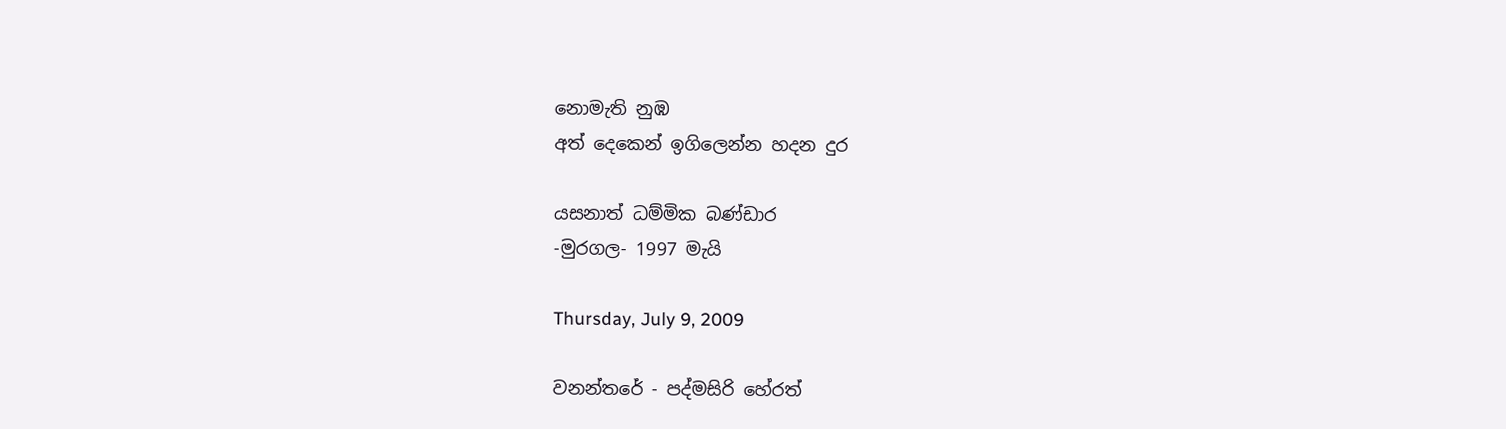නොමැති නුඹ
අත් දෙකෙන් ඉගිලෙන්න හදන දුර

යසනාත් ධම්මික බණ්ඩාර
-මුරගල- 1997 මැයි

Thursday, July 9, 2009

වනන්තරේ - පද්මසිරි හේරත්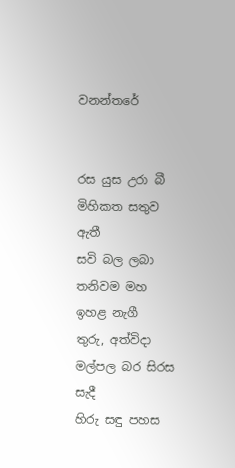වනන්තරේ


රස යුස උරා බී මිහිකත සතුව ඇතී
සවි බල ලබා තනිවම මහ ඉහළ නැගී
තුරු, අත්විදා මල්පල බර සිරස සැදී
හිරු සඳු පහස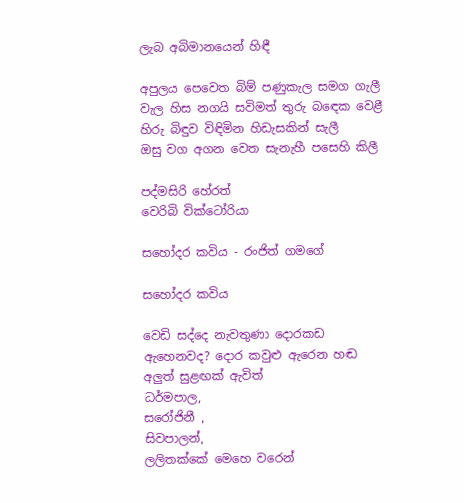ලැබ අබිමානයෙන් හිඳී

අපුලය පෙවෙත බිම් පණුකැල සමග ගැලී
වැල හිස නගයි සවිමත් තුරු බඳෙක වෙළී
හිරු බිඳුව විඳිමින හිඩැසකින් සැලී
ඔසු වග අගන වෙත සැනැහී පසෙහි කිලී

පද්මසිරි හේරත්
වෙරිබි වික්ටෝරියා

සහෝදර කවිය - රංජිත් ගමගේ

සහෝදර කවිය

වෙඩි සද්දෙ නැවතුණා දොරකඩ
ඇහෙනවද? දොර කවුළු ඇරෙන හඬ
අලුත් සුළඟක් ඇවිත්
ධර්මපාල,
සරෝජිනී ,
සිවපාලන්,
ලලිතක්කේ මෙහෙ වරෙන්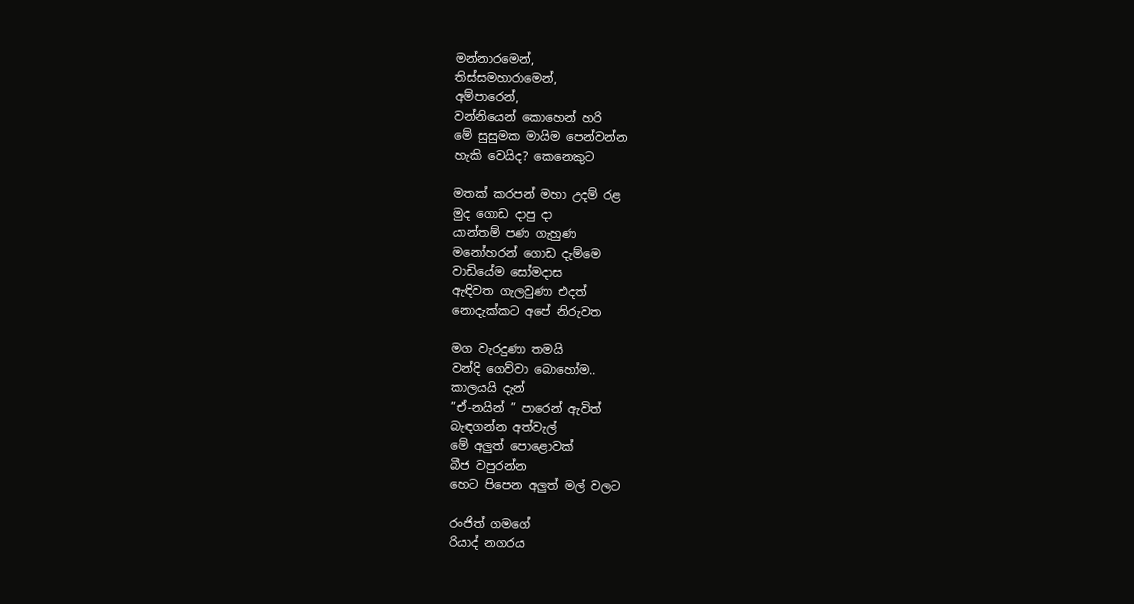මන්නාරමෙන්,
තිස්සමහාරාමෙන්,
අම්පාරෙන්,
වන්නියෙන් කොහෙන් හරි
මේ සුසුමක මායිම පෙන්වන්න
හැකි වෙයිද? කෙනෙකුට

මතක් කරපන් මහා උදම් රළ
මුද ගොඩ දාපු දා
යාන්තම් පණ ගැහුණ
මනෝහරන් ගොඩ දැම්මෙ
වාඩියේම සෝමදාස
ඇඳිවත ගැලවුණා එදත්
නොදැක්කට අපේ නිරුවත

මග වැරදුණා තමයි
වන්දි ගෙව්වා බොහෝම..
කාලයයි දැන්
”ඒ-නයින් ” පාරෙන් ඇවිත්
බැඳගන්න අත්වැල්
මේ අලුත් පොළොවක්
බීජ වපුරන්න
හෙට පිපෙන අලුත් මල් වලට

රංජිත් ගමගේ
රියාද් නගරය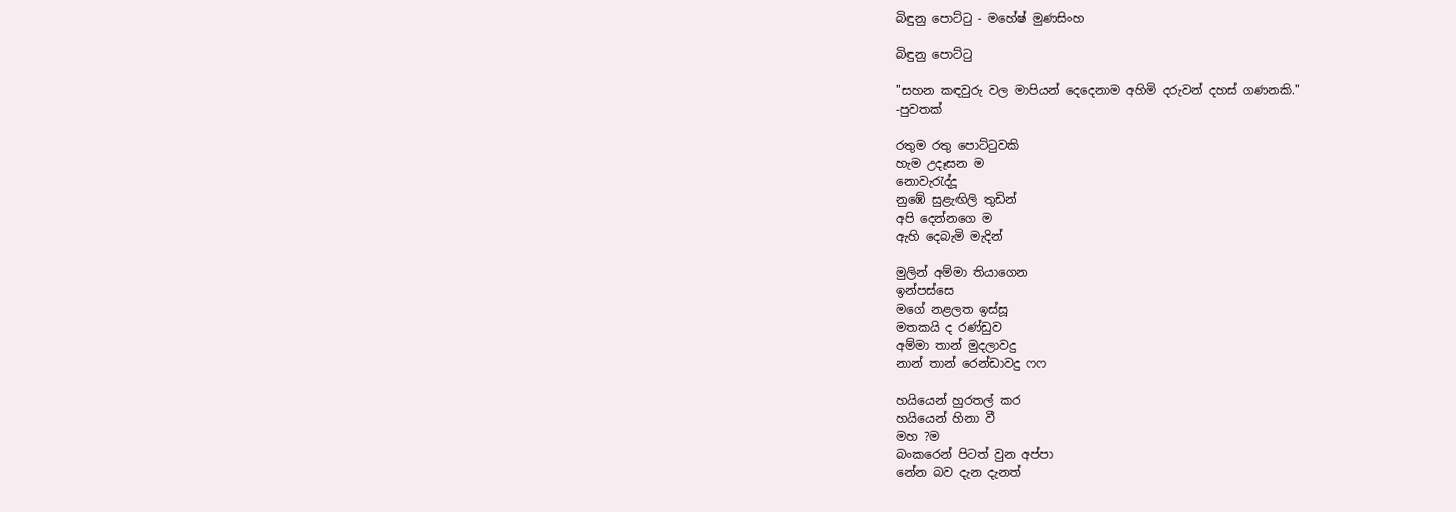බිඳුනු පොට්ටු - මහේෂ් මුණසිංහ

බිඳුනු පොට්ටු

"සහන කඳවුරු වල මාපියන් දෙදෙනාම අහිමි දරුවන් දහස් ගණනකි."
-පුවතක්

රතුම රතු පොට්ටුවකි
හැම උදෑසන ම
නොවැරැද්දූ
නුඹේ සුළැඟිලි තුඩින්
අපි දෙන්නගෙ ම
ඇහි දෙබැමි මැදින්

මුලින් අම්මා තියාගෙන
ඉන්පස්සෙ
මගේ නළලත ඉස්සූ
මතකයි ද රණ්ඩුව
අම්මා තාන් මුදලාවදු
නාන් තාන් රෙන්ඩාවදු ෆෆ

හයියෙන් හුරතල් කර
හයියෙන් හිනා වී
මහ ?ම
බංකරෙන් පිටත් වුන අප්පා
නේන බව දැන දැනත්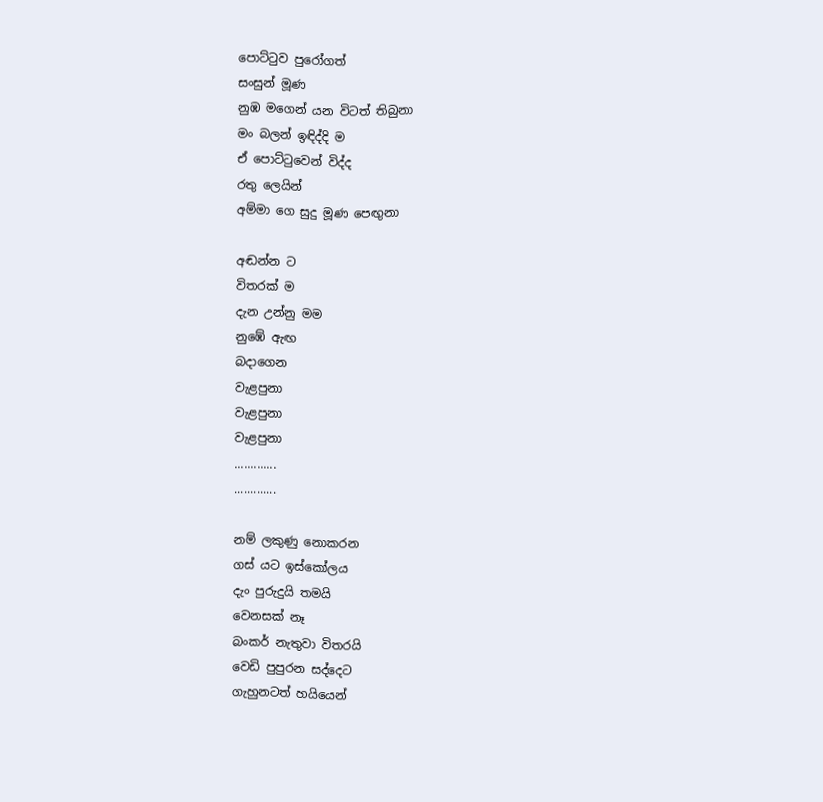පොට්ටුව පුරෝගත්
සංසුන් මූණ
නුඹ මගෙන් යන විටත් තිබුනා
මං බලන් ඉඳිද්දි ම
ඒ පොට්ටුවෙන් විද්ද
රතු ලෙයින්
අම්මා ගෙ සුදු මූණ පෙඟුනා

අඬන්න ට
විතරක් ම
දැන උන්නු මම
නුඹේ ඇඟ
බදාගෙන
වැළපුනා
වැළපුනා
වැළපුනා
.............
.............

නම් ලකුණු නොකරන
ගස් යට ඉස්කෝලය
දැං පුරුදුයි තමයි
වෙනසක් නෑ
බංකර් නැතුවා විතරයි
වෙඩි පුපුරන සද්දෙට
ගැහුනටත් හයියෙන්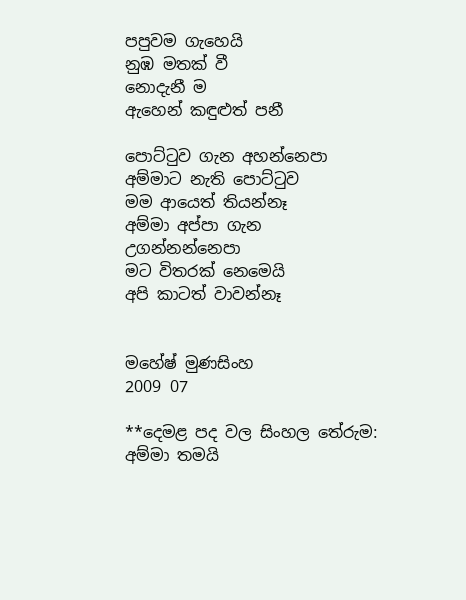පපුවම ගැහෙයි
නුඹ මතක් වී
නොදැනී ම
ඇහෙන් කඳුළුත් පනී

පොට්ටුව ගැන අහන්නෙපා
අම්මාට නැති පොට්ටුව
මම ආයෙත් තියන්නෑ
අම්මා අප්පා ගැන
උගන්නන්නෙපා
මට විතරක් නෙමෙයි
අපි කාටත් වාවන්නෑ


මහේෂ් මුණසිංහ
2009 07

**දෙමළ පද වල සිංහල තේරුම:
අම්මා තමයි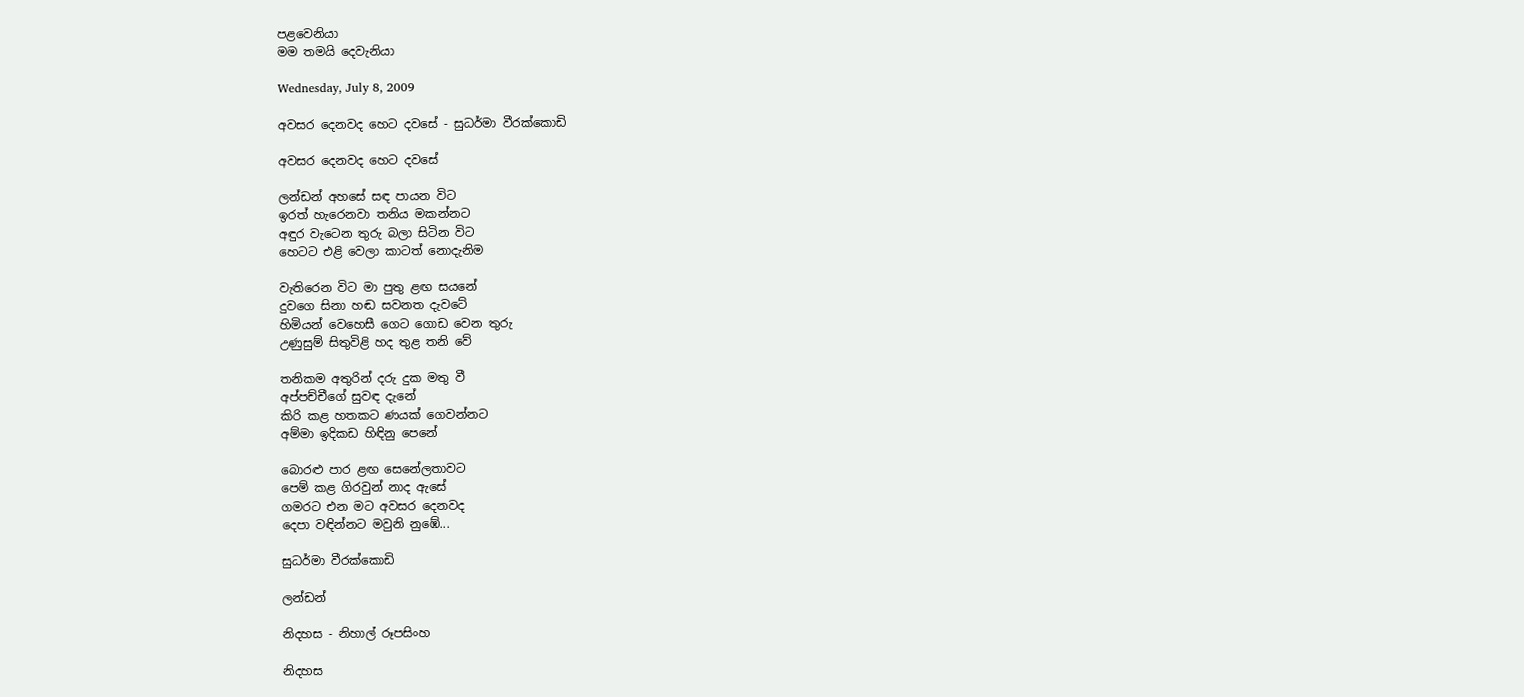පළවෙනියා
මම තමයි දෙවැනියා

Wednesday, July 8, 2009

අවසර දෙනවද හෙට දවසේ - සුධර්මා වීරක්කොඩි

අවසර දෙනවද හෙට දවසේ

ලන්ඩන් අහසේ සඳ පායන විට
ඉරත් හැරෙනවා තනිය මකන්නට
අඳුර වැටෙන තුරු බලා සිටින විට
හෙටට එළි වෙලා කාටත් නොදැනිම

වැතිරෙන විට මා පුතු ළඟ සයනේ
දුවගෙ සිනා හඬ සවනත දැවටේ
හිමියන් වෙහෙසී ගෙට ගොඩ වෙන තුරු
උණුසුම් සිතුවිළි හද තුළ තනි වේ

තනිකම අතුරින් දරු දුක මතු වී
අප්පච්චීගේ සුවඳ දැනේ
කිරි කළ හතකට ණයක් ගෙවන්නට
අම්මා ඉදිකඩ හිඳිනු පෙනේ

බොරළු පාර ළඟ සෙනේලතාවට
පෙම් කළ ගිරවුන් නාද ඇසේ
ගමරට එන මට අවසර දෙනවද
දෙපා වඳින්නට මවුනි නුඹේ...

සුධර්මා වීරක්කොඩි

ලන්ඩන්

නිදහස - නිහාල් රූපසිංහ

නිදහස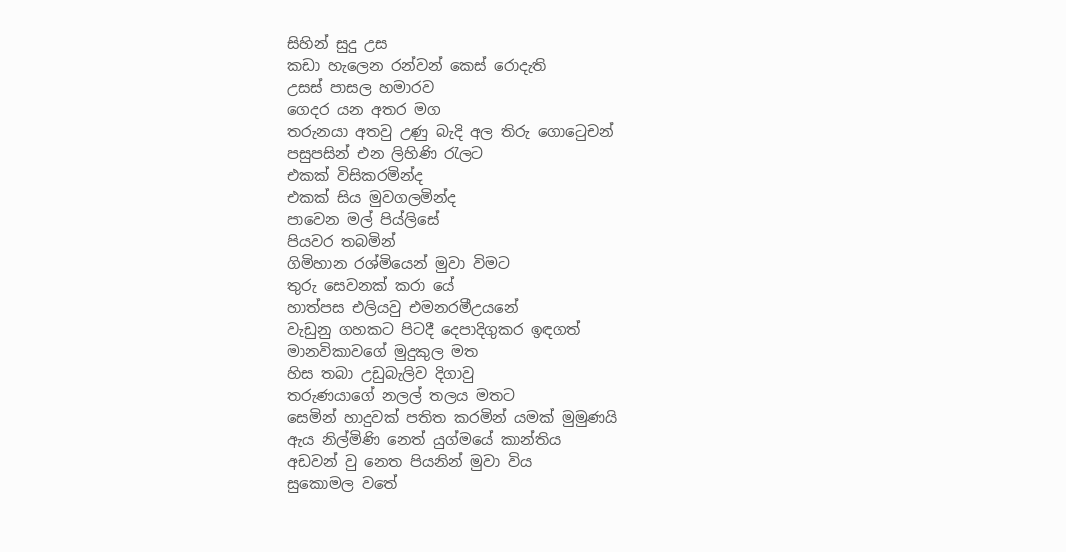සිහින් සුදු උස
කඩා හැලෙන රන්වන් කෙස් රොදැති
උසස් පාසල හමාරව
ගෙදර යන අතර මග
තරුනයා අතවු උණු බැදි අල තිරු ගොටෙුචන්
පසුපසින් එන ලිහිණි රැලට
එකක් විසිකරමින්ද
එකක් සිය මුවගලමින්ද
පාවෙන මල් පිය්ලිසේ
පියවර තබමින්
ගිමිහාන රශ්මියෙන් මුවා විමට
තුරු සෙවනක් කරා යේ
හාත්පස එලියවු එමනරමීඋයනේ
වැඩුනු ගහකට පිටදී දෙපාදිගුකර ඉඳගත්
මානවිකාවගේ මුදුකුල මත
හිස තබා උඩුබැලිව දිගාවු
තරුණයාගේ නලල් තලය මතට
සෙමින් හාදුවක් පතිත කරමින් යමක් මුමුණයි
ඇය නිල්මිණි නෙත් යුග්මයේ කාන්තිය
අඩවන් වු නෙත පියනින් මුවා විය
සුකොමල වතේ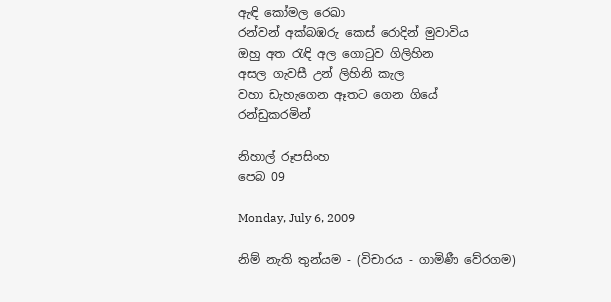ඇඳි කෝමල රෙඛා
රන්වන් අක්බඹරු කෙස් රොදින් මුවාවිය
ඔහු අත රැඳි අල ගොටුව ගිලිහින
අසල ගැවසී උන් ලිහිනි කැල
වහා ඩැහැගෙන ඈතට ගෙන ගියේ
රන්ඩුකරමින්

නිහාල් රූපසිංහ
පෙබ 09

Monday, July 6, 2009

නිම් නැති තුන්යම - (විචාරය - ගාමිණී වේරගම)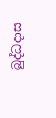බුද්ධදාස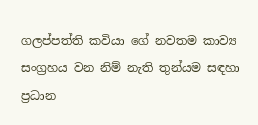ගලප්පත්ති කවියා ගේ නවතම කාව්‍ය සංග්‍රහය වන නිම් නැති තුන්යම සඳහා ප්‍රධාන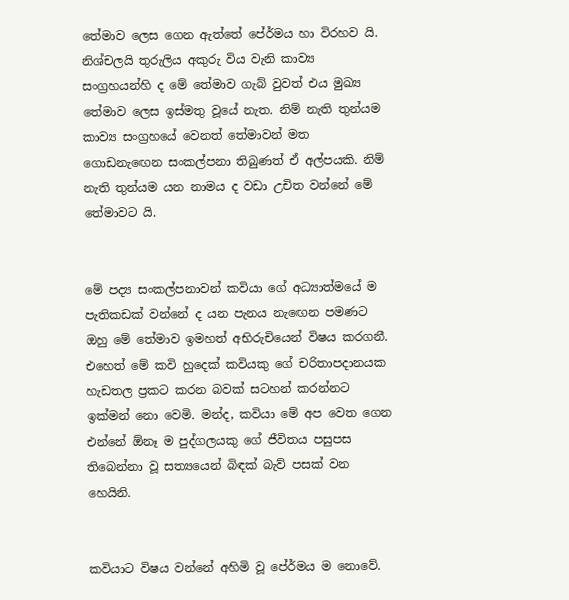තේමාව ලෙස ගෙන ඇත්තේ පේ‍ර්මය හා විරහව යි. නිශ්චලයි තුරුලිය අකුරු විය වැනි කාව්‍ය සංග්‍රහයන්හි ද මේ තේමාව ගැබ් වුවත් එය මුඛ්‍ය තේමාව ලෙස ඉස්මතු වූයේ නැත. නිම් නැති තුන්යම කාව්‍ය සංග්‍රහයේ වෙනත් තේමාවන් මත ගොඩනැඟෙන සංකල්පනා තිබුණත් ඒ අල්පයකි. නිම් නැති තුන්යම යන නාමය ද වඩා උචිත වන්නේ මේ තේමාවට යි.


මේ පද්‍ය සංකල්පනාවන් කවියා ගේ අධ්‍යාත්මයේ ම පැතිකඩක් වන්නේ ද යන පැනය නැඟෙන පමණට ඔහු මේ තේමාව ඉමහත් අභිරුචියෙන් විෂය කරගනී. එහෙත් මේ කවි හුදෙක් කවියකු ගේ චරිතාපදානයක හැඩතල ප්‍රකට කරන බවක් සටහන් කරන්නට ඉක්මන් නො වෙමි. මන්ද, කවියා මේ අප වෙත ගෙන එන්නේ ඕනෑ ම පුද්ගලයකු ගේ ජීවිතය පසුපස තිබෙන්නා වූ සත්‍යයෙන් බිඳක් බැව් පසක් වන හෙයිනි.


කවියාට විෂය වන්නේ අහිමි වූ පේ‍ර්මය ම නොවේ.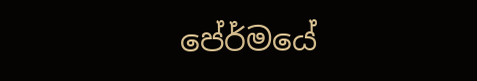පේ‍ර්මයේ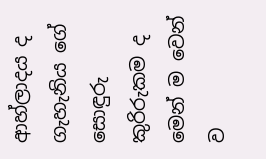ආහ්ලාදය ද ගැහැනිය ගේ සොඳුරු කුරිරුකම ද මෙන් ම වෙන් ව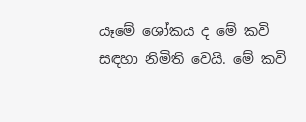යෑමේ ශෝකය ද මේ කවි සඳහා නිමිති වෙයි. මේ කවි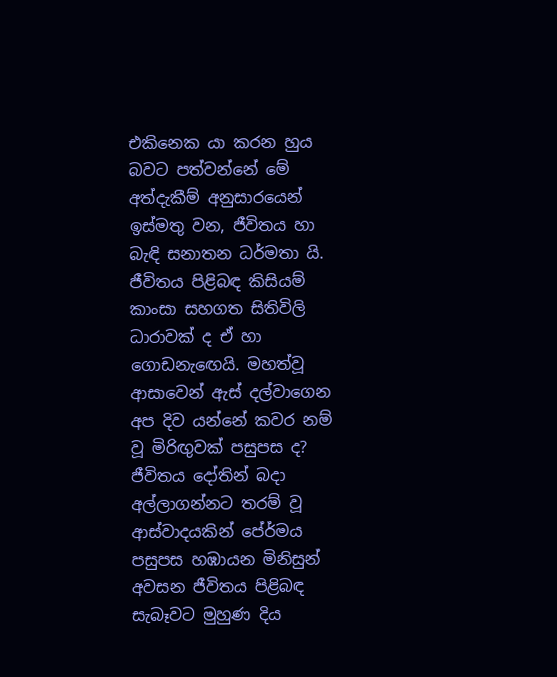එකිනෙක යා කරන හුය බවට පත්වන්නේ මේ අත්දැකීම් අනුසාරයෙන් ඉස්මතු වන, ජීවිතය හා බැඳි සනාතන ධර්මතා යි. ජීවිතය පිළිබඳ කිසියම් කාංසා සහගත සිතිවිලි ධාරාවක් ද ඒ හා ගොඩනැඟෙයි. මහත්වූ ආසාවෙන් ඇස් දල්වාගෙන අප දිව යන්නේ කවර නම් වූ මිරිඟුවක් පසුපස ද? ජීවිතය දෝතින් බදා අල්ලාගන්නට තරම් වූ ආස්වාදයකින් පේ‍ර්මය පසුපස හඹායන මිනිසුන් අවසන ජීවිතය පිළිබඳ සැබෑවට මුහුණ දිය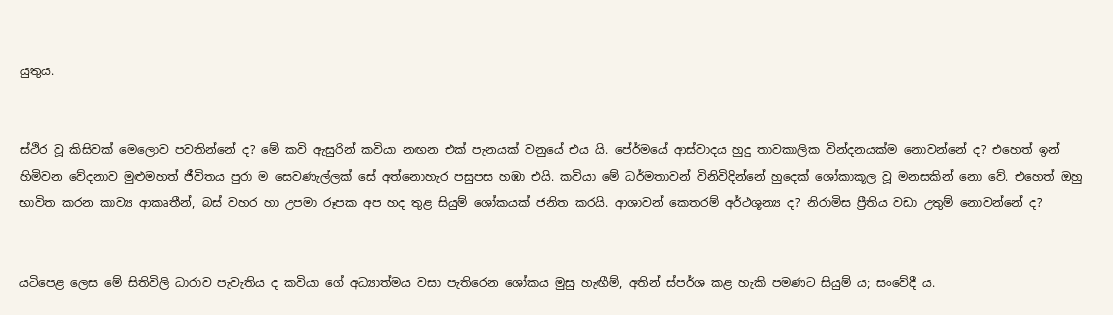යුතුය.


ස්ථිර වූ කිසිවක් මෙලොව පවතින්නේ ද? මේ කවි ඇසුරින් කවියා නඟන එක් පැනයක් වනුයේ එය යි. පේ‍ර්මයේ ආස්වාදය හුදු තාවකාලික වින්දනයක්ම නොවන්නේ ද? එහෙත් ඉන් හිමිවන වේදනාව මුළුමහත් ජීවිතය පුරා ම සෙවණැල්ලක් සේ අත්නොහැර පසුපස හඹා එයි. කවියා මේ ධර්මතාවන් විනිවිදින්නේ හුදෙක් ශෝකාකූල වූ මනසකින් නො වේ. එහෙත් ඔහු භාවිත කරන කාව්‍ය ආකෘතීන්, බස් වහර හා උපමා රූපක අප හද තුළ සියුම් ශෝකයක් ජනිත කරයි. ආශාවන් කෙතරම් අර්ථශූන්‍ය ද? නිරාමිස ප්‍රීතිය වඩා උතුම් නොවන්නේ ද?


යටිපෙළ ලෙස මේ සිතිවිලි ධාරාව පැවැතිය ද කවියා ගේ අධ්‍යාත්මය වසා පැතිරෙන ශෝකය මුසු හැඟීම්, අතින් ස්පර්ශ කළ හැකි පමණට සියුම් ය; සංවේදී ය.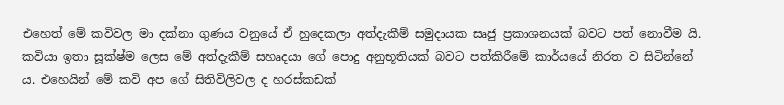එහෙත් මේ කවිවල මා දක්නා ගුණය වනුයේ ඒ හුදෙකලා අත්දැකීම් සමුදායක සෘජු ප්‍රකාශනයක් බවට පත් නොවීම යි. කවියා ඉතා සූක්ෂ්ම ලෙස මේ අත්දැකීම් සහෘදයා ගේ පොදු අනුභූතියක් බවට පත්කිරීමේ කාර්යයේ නිරත ව සිටින්නේ ය. එහෙයින් මේ කවි අප ගේ සිතිවිලිවල ද හරස්කඩක්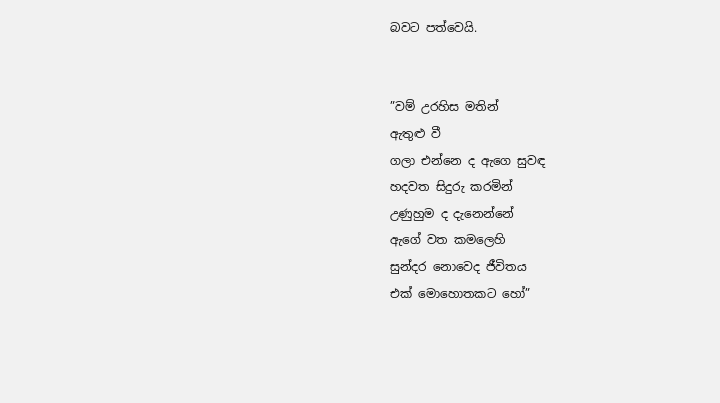බවට පත්වෙයි.


”වම් උරහිස මතින්
ඇතුළු වී
ගලා එන්නෙ ද ඇගෙ සුවඳ
හදවත සිදුරු කරමින්
උණුහුම ද දැනෙන්නේ
ඇගේ වත කමලෙහි
සුන්දර නොවෙද ජීවිතය
එක් මොහොතකට හෝ”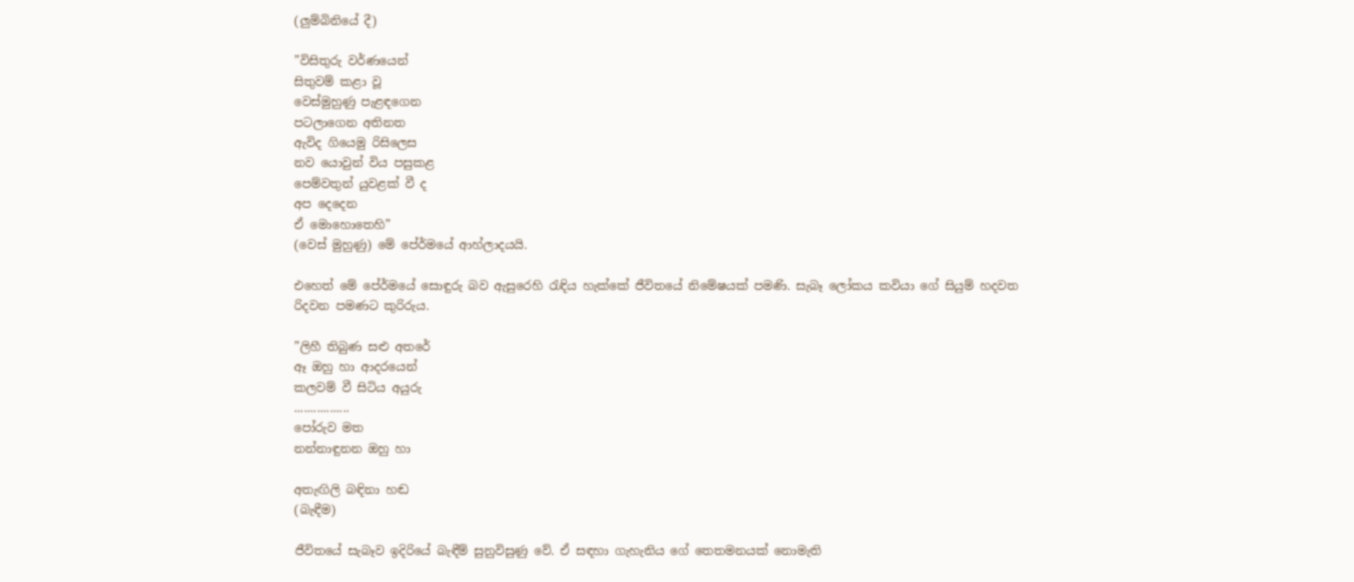(ලුම්බිනියේ දී)

”විසිතුරු වර්ණයෙන්
සිතුවම් කළා වූ
වෙස්මුහුණු පැළඳගෙන
පටලාගෙන අතිනත
ඇවිද ගියෙමු රිසිලෙස
නව යොවුන් විය පසුකළ
පෙම්වතුන් යුවළක් වී ද
අප දෙදෙන
ඒ මොහොතෙහි”
(වෙස් මුහුණු) මේ පේ‍ර්මයේ ආහ්ලාදයයි.

එහෙත් මේ පේ‍ර්මයේ සොඳුරු බව ඇසුරෙහි රැඳිය හැක්කේ ජීවිතයේ නිමේෂයක් පමණි. සැබෑ ලෝකය කවියා ගේ සියුම් හදවත රිදවන පමණට කුරිරුය.

”ලිහී තිබුණ සළු අතරේ
ඈ ඔහු හා ආදරයෙන්
කලවම් වී සිටිය අයුරු
.................
පෝරුව මත
නන්නාඳුනන ඔහු හා

අතැඟිලි බඳිනා හඬ
(බැඳීම)

ජීවිතයේ සැබෑව ඉදිරියේ බැඳීම් සුනුවිසුණු වේ. ඒ සඳහා ගැහැනිය ගේ තෙතමනයක් නොමැති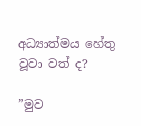අධ්‍යාත්මය හේතු වූවා වත් ද?

”මුව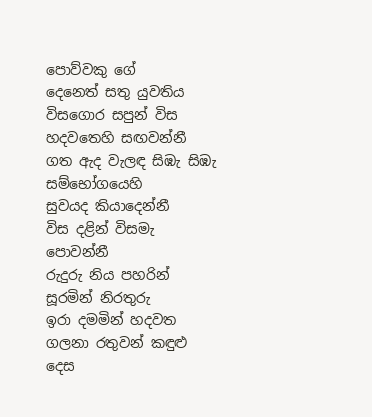පොව්වකු ගේ
දෙනෙත් සතු යුවතිය
විසගොර සපුන් විස
හදවතෙහි සඟවන්නී
ගත ඇද වැලඳ සිඹැ සිඹැ
සම්භෝගයෙහි
සුවයද කියාදෙන්නී
විස දළින් විසමැ පොවන්නී
රුදුරු නිය පහරින්
සූරමින් නිරතුරු
ඉරා දමමින් හදවත
ගලනා රතුවන් කඳුළු දෙස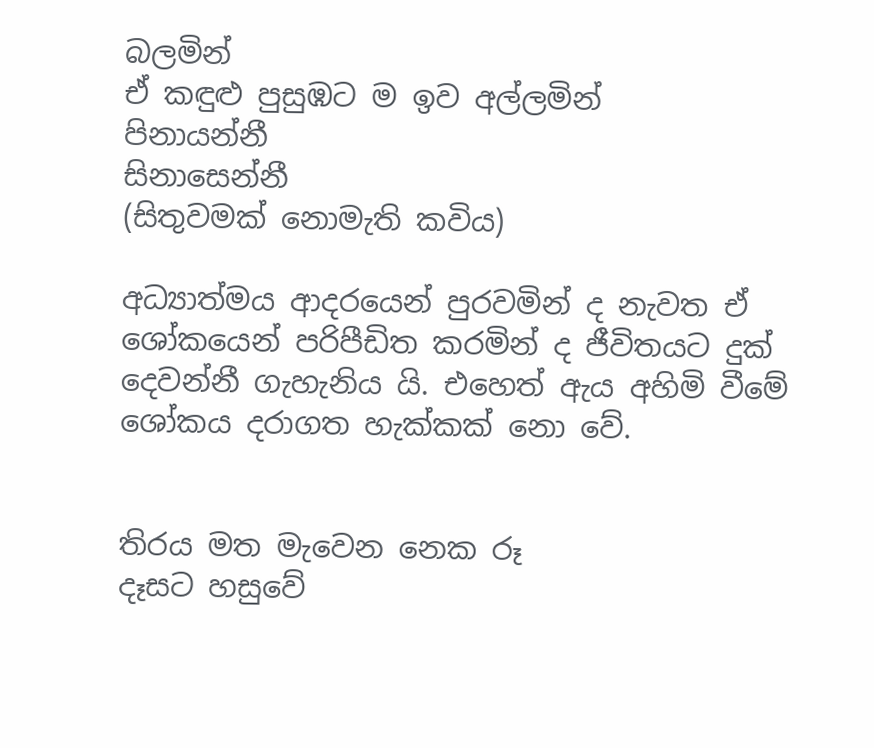බලමින්
ඒ කඳුළු පුසුඹට ම ඉව අල්ලමින්
පිනායන්නී
සිනාසෙන්නී
(සිතුවමක් නොමැති කවිය)

අධ්‍යාත්මය ආදරයෙන් පුරවමින් ද නැවත ඒ ශෝකයෙන් පරිපීඩිත කරමින් ද ජීවිතයට දුක් දෙවන්නී ගැහැනිය යි. එහෙත් ඇය අහිමි වීමේ ශෝකය දරාගත හැක්කක් නො වේ.


තිරය මත මැවෙන නෙක රූ
දෑසට හසුවේ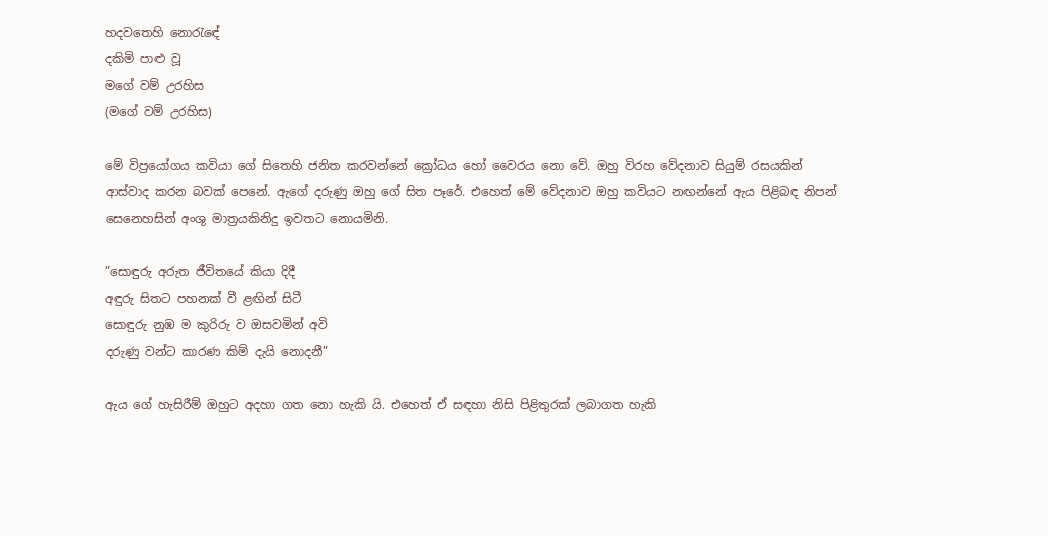හදවතෙහි නොරැඳේ
දකිමි පාළු වූ
මගේ වම් උරහිස
(මගේ වම් උරහිස)

මේ විප්‍රයෝගය කවියා ගේ සිතෙහි ජනිත කරවන්නේ ක්‍රෝධය හෝ වෛරය නො වේ. ඔහු විරහ වේදනාව සියුම් රසයකින් ආස්වාද කරන බවක් පෙනේ. ඇගේ දරුණු ඔහු ගේ සිත පෑරේ. එහෙත් මේ වේදනාව ඔහු කවියට නඟන්නේ ඇය පිළිබඳ නිපන් සෙනෙහසින් අංශු මාත්‍රයකිනිදු ඉවතට නොයමිනි.

”සොඳුරු අරුත ජීවිතයේ කියා දිදී
අඳුරු සිතට පහනක් වී ළඟින් සිටී
සොඳුරු නුඹ ම කුරිරු ව ඔසවමින් අවි
දරුණු වන්ට කාරණ කිම් දැයි නොදනී”

ඇය ගේ හැසිරීම් ඔහුට අදහා ගත නො හැකි යි. එහෙත් ඒ සඳහා නිසි පිළිතුරක් ලබාගත හැකි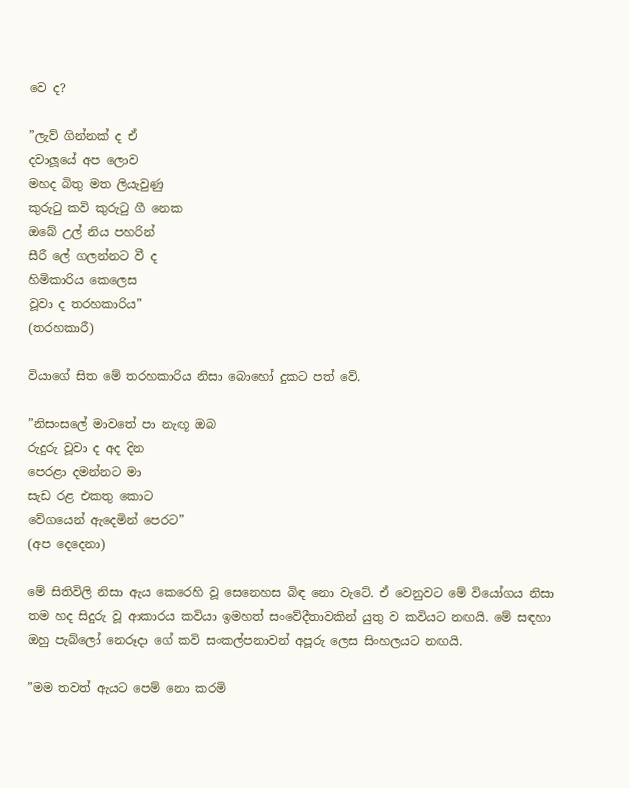වෙ ද?

”ලැව් ගින්නක් ද ඒ
දවාලූයේ අප ලොව
මහද බිතු මත ලියැවුණු
කුරුටු කවි කුරුටු ගී නෙක
ඔබේ උල් නිය පහරින්
සීරී ලේ ගලන්නට වී ද
හිමිකාරිය කෙලෙස
වූවා ද තරහකාරිය”
(තරහකාරී)

වියාගේ සිත මේ තරහකාරිය නිසා බොහෝ දුකට පත් වේ.

”නිසංසලේ මාවතේ පා නැඟූ ඔබ
රුදුරු වූවා ද අද දින
පෙරළා දමන්නට මා
සැඩ රළ එකතු කොට
වේගයෙන් ඇදෙමින් පෙරට”
(අප දෙදෙනා)

මේ සිතිවිලි නිසා ඇය කෙරෙහි වූ සෙනෙහස බිඳ නො වැටේ. ඒ වෙනුවට මේ වියෝගය නිසා තම හද සිදුරු වූ ආකාරය කවියා ඉමහත් සංවේදීතාවකින් යුතු ව කවියට නඟයි. මේ සඳහා ඔහු පැබ්ලෝ නෙරූදා ගේ කවි සංකල්පනාවන් අපූරු ලෙස සිංහලයට නඟයි.

”මම තවත් ඇයට පෙම් නො කරමි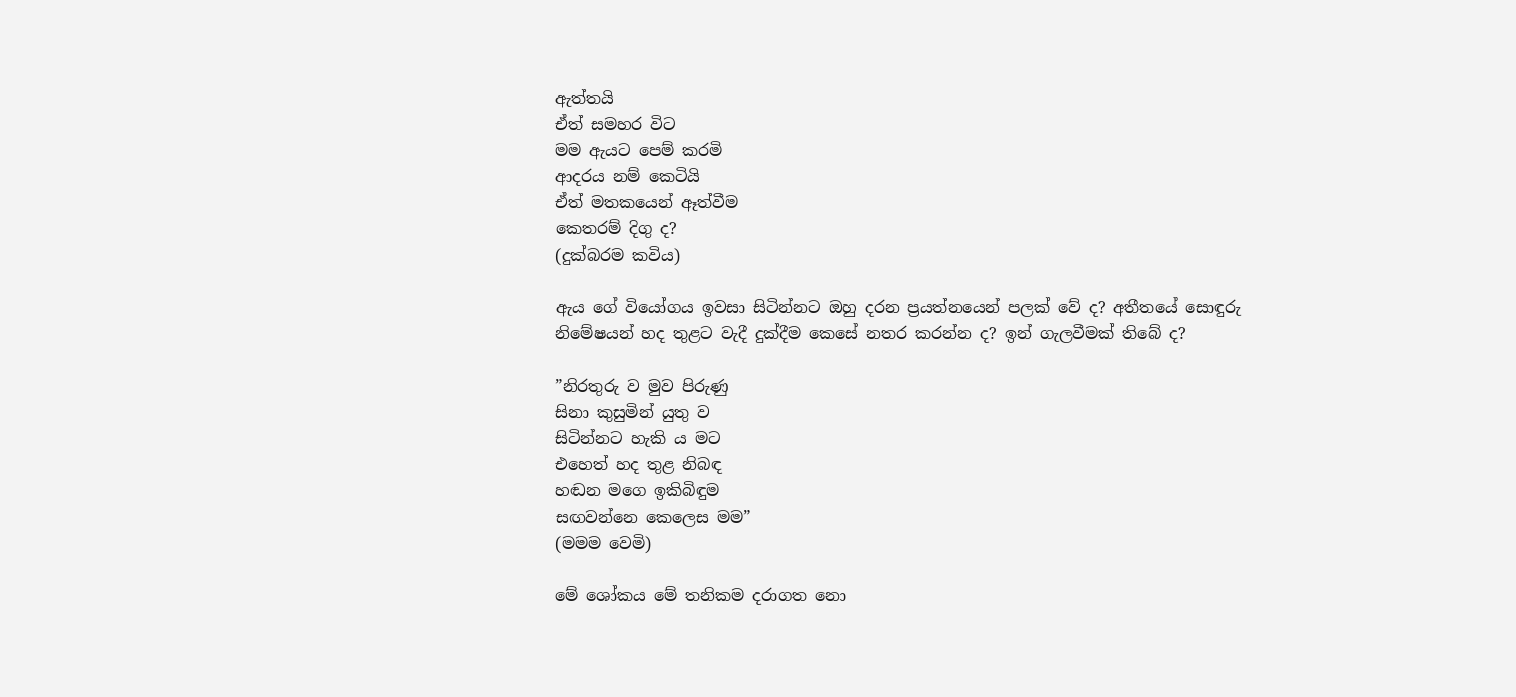ඇත්තයි
ඒත් සමහර විට
මම ඇයට පෙම් කරමි
ආදරය නම් කෙටියි
ඒත් මතකයෙන් ඈත්වීම
කෙතරම් දිගු ද?
(දුක්බරම කවිය)

ඇය ගේ වියෝගය ඉවසා සිටින්නට ඔහු දරන ප්‍රයත්නයෙන් පලක් වේ ද? අතීතයේ සොඳුරු නිමේෂයන් හද තුළට වැදී දුක්දීම කෙසේ නතර කරන්න ද? ඉන් ගැලවීමක් තිබේ ද?

”නිරතුරු ව මුව පිරුණු
සිනා කුසුමින් යුතු ව
සිටින්නට හැකි ය මට
එහෙත් හද තුළ නිබඳ
හඬන මගෙ ඉකිබිඳුම
සඟවන්නෙ කෙලෙස මම”
(මමම වෙමි)

මේ ශෝකය මේ තනිකම දරාගත නො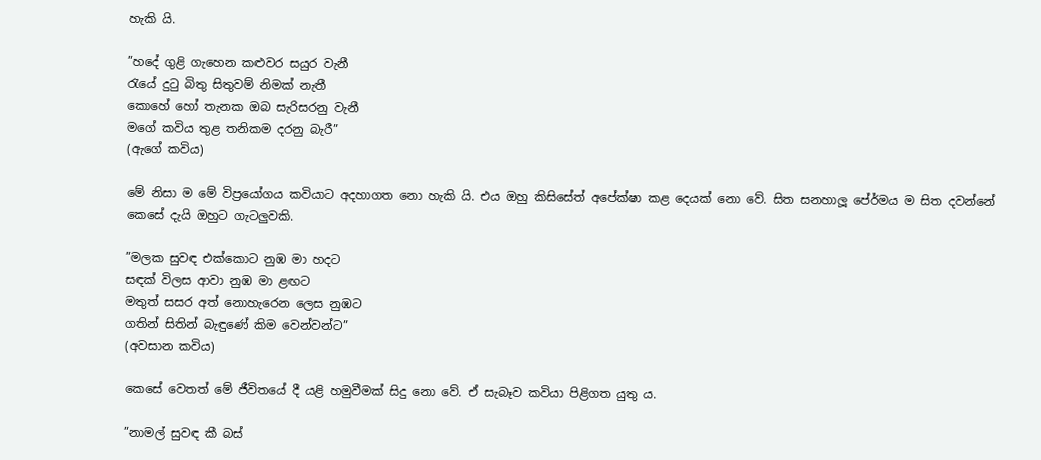හැකි යි.

”හදේ ගුළි ගැහෙන කළුවර සයුර වැනී
රැයේ දුටු බිතු සිතුවම් නිමක් නැතී
කොහේ හෝ තැනක ඔබ සැරිසරනු වැනී
මගේ කවිය තුළ තනිකම දරනු බැරී”
(ඇගේ කවිය)

මේ නිසා ම මේ විප්‍රයෝගය කවියාට අදහාගත නො හැකි යි. එය ඔහු කිසිසේත් අපේක්ෂා කළ දෙයක් නො වේ. සිත සනහාලූ පේ‍ර්මය ම සිත දවන්නේ කෙසේ දැයි ඔහුට ගැටලුවකි.

”මලක සුවඳ එක්කොට නුඹ මා හදට
සඳක් විලස ආවා නුඹ මා ළඟට
මතුත් සසර අත් නොහැරෙන ලෙස නුඹට
ගතින් සිතින් බැඳුණේ කිම වෙන්වන්ට”
(අවසාන කවිය)

කෙසේ වෙතත් මේ ජීවිතයේ දී යළි හමුවීමක් සිදු නො වේ. ඒ සැබෑව කවියා පිළිගත යුතු ය.

”නාමල් සුවඳ කී බස්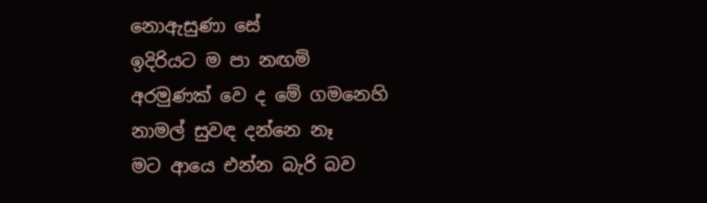නොඇසුණා සේ
ඉදිරියට ම පා නඟමි
අරමුණක් වෙ ද මේ ගමනෙහි
නාමල් සුවඳ දන්නෙ නෑ
මට ආයෙ එන්න බැරි බව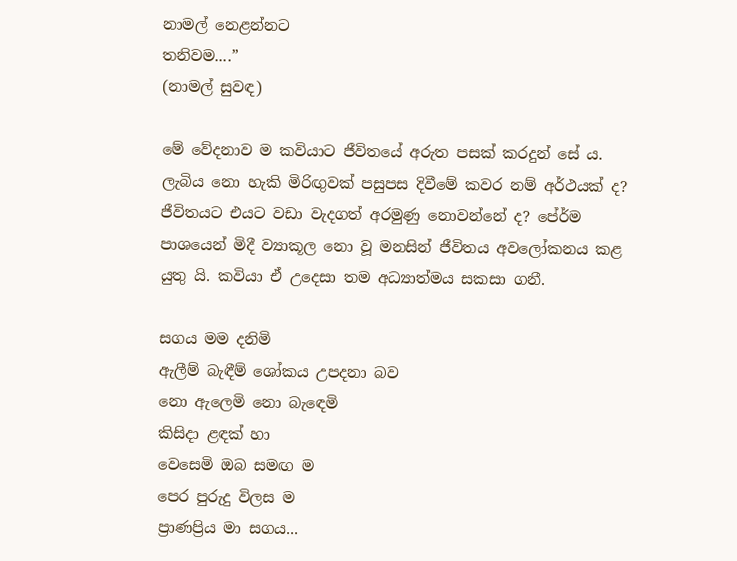නාමල් නෙළන්නට
තනිවම....”
(නාමල් සුවඳ)

මේ වේදනාව ම කවියාට ජීවිතයේ අරුත පසක් කරදුන් සේ ය. ලැබිය නො හැකි මිරිඟුවක් පසුපස දිවීමේ කවර නම් අර්ථයක් ද? ජීවිතයට එයට වඩා වැදගත් අරමුණු නොවන්නේ ද? පේ‍ර්ම පාශයෙන් මිදී ව්‍යාකූල නො වූ මනසින් ජීවිතය අවලෝකනය කළ යුතු යි. කවියා ඒ උදෙසා තම අධ්‍යාත්මය සකසා ගනී.

සගය මම දනිමි
ඇලීම් බැඳීම් ශෝකය උපදනා බව
නො ඇලෙමි නො බැඳෙමි
කිසිදා ළඳක් හා
වෙසෙමි ඔබ සමඟ ම
පෙර පුරුදු විලස ම
ප්‍රාණප්‍රිය මා සගය...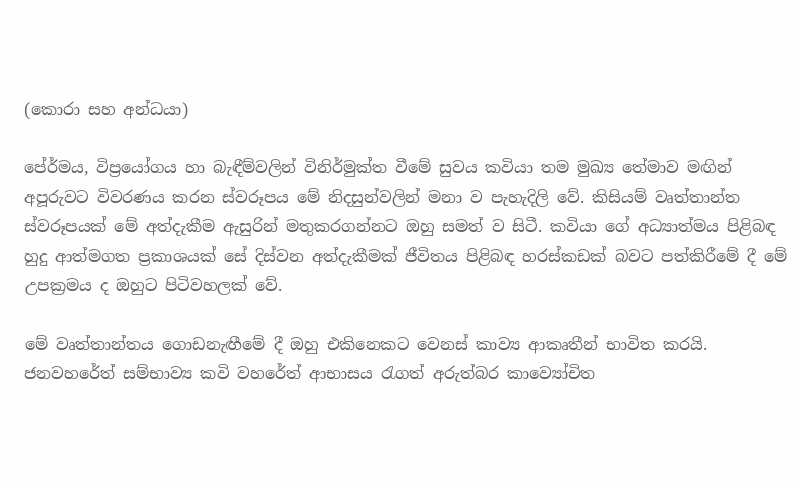(කොරා සහ අන්ධයා)

පේ‍ර්මය, විප්‍රයෝගය හා බැඳීම්වලින් විනිර්මුක්ත වීමේ සුවය කවියා තම මුඛ්‍ය තේමාව මඟින් අපූරුවට විවරණය කරන ස්වරූපය මේ නිදසුන්වලින් මනා ව පැහැදිලි වේ. කිසියම් වෘත්තාන්ත ස්වරූපයක් මේ අත්දැකීම ඇසුරින් මතුකරගන්නට ඔහු සමත් ව සිටී. කවියා ගේ අධ්‍යාත්මය පිළිබඳ හුදු ආත්මගත ප්‍රකාශයක් සේ දිස්වන අත්දැකීමක් ජීවිතය පිළිබඳ හරස්කඩක් බවට පත්කිරීමේ දී මේ උපක්‍රමය ද ඔහුට පිටිවහලක් වේ.

මේ වෘත්තාන්තය ගොඩනැඟීමේ දී ඔහු එකිනෙකට වෙනස් කාව්‍ය ආකෘතීන් භාවිත කරයි. ජනවහරේත් සම්භාව්‍ය කවි වහරේත් ආභාසය රැගත් අරුත්බර කාව්‍යෝචිත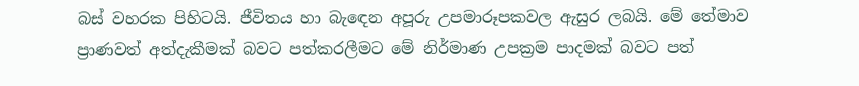බස් වහරක පිහිටයි. ජීවිතය හා බැඳෙන අපූරු උපමාරූපකවල ඇසුර ලබයි. මේ තේමාව ප්‍රාණවත් අත්දැකීමක් බවට පත්කරලීමට මේ නිර්මාණ උපක්‍රම පාදමක් බවට පත්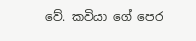වේ. කවියා ගේ පෙර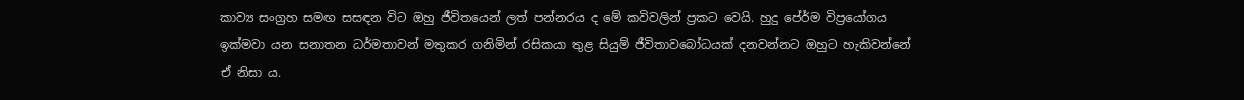කාව්‍ය සංග්‍රහ සමඟ සසඳන විට ඔහු ජීවිතයෙන් ලත් පන්නරය ද මේ කවිවලින් ප්‍රකට වෙයි. හුදු පේ‍ර්ම විප්‍රයෝගය ඉක්මවා යන සනාතන ධර්මතාවන් මතුකර ගනිමින් රසිකයා තුළ සියුම් ජීවිතාවබෝධයක් දනවන්නට ඔහුට හැකිවන්නේ ඒ නිසා ය.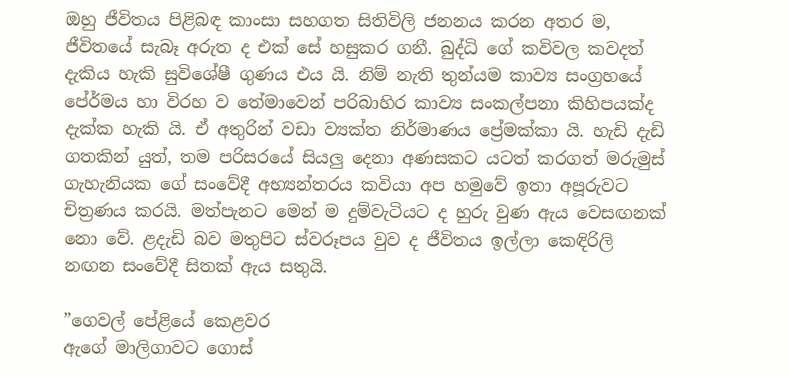ඔහු ජීවිතය පිළිබඳ කාංසා සහගත සිතිවිලි ජනනය කරන අතර ම, ජීවිතයේ සැබෑ අරුත ද එක් සේ හසුකර ගනී. බුද්ධි ගේ කවිවල කවදත් දැකිය හැකි සුවිශේෂී ගුණය එය යි. නිම් නැති තුන්යම කාව්‍ය සංග්‍රහයේ පේ‍ර්මය හා විරහ ව තේමාවෙන් පරිබාහිර කාව්‍ය සංකල්පනා කිහිපයක්ද දැක්ක හැකි යි. ඒ අතුරින් වඩා ව්‍යක්ත නිර්මාණය ප්‍රේමක්කා යි. හැඩි දැඩි ගතකින් යුත්, තම පරිසරයේ සියලු දෙනා අණසකට යටත් කරගත් මරුමුස් ගැහැනියක ගේ සංවේදී අභ්‍යන්තරය කවියා අප හමුවේ ඉතා අපූරුවට චිත්‍රණය කරයි. මත්පැනට මෙන් ම දුම්වැටියට ද හුරු වුණ ඇය වෙසඟනක් නො වේ. ළදැඩි බව මතුපිට ස්වරූපය වුව ද ජීවිතය ඉල්ලා කෙඳිරිලි නඟන සංවේදී සිතක් ඇය සතුයි.

”ගෙවල් පේළියේ කෙළවර
ඇගේ මාලිගාවට ගොස්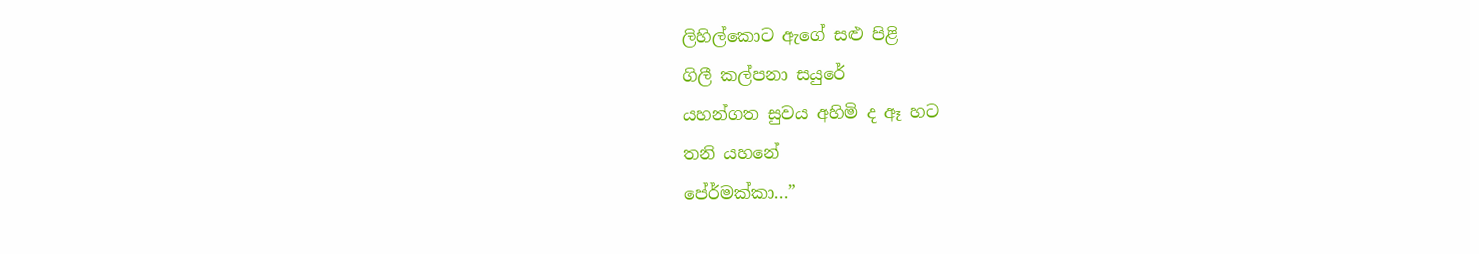ලිහිල්කොට ඇගේ සළු පිළි
ගිලී කල්පනා සයුරේ
යහන්ගත සුවය අහිමි ද ඈ හට
තනි යහනේ
පේ‍ර්මක්කා...”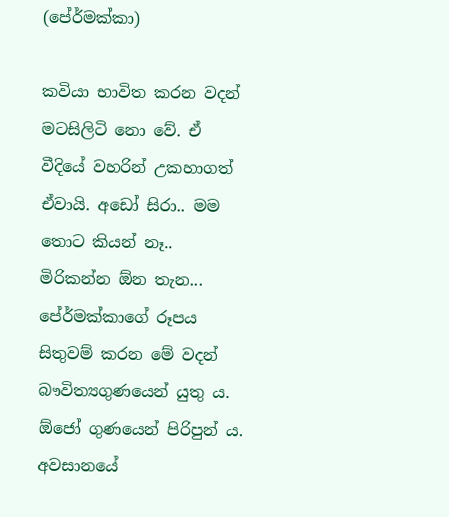(පේ‍ර්මක්කා)

කවියා භාවිත කරන වදන් මටසිලිටි නො වේ. ඒ වීදියේ වහරින් උකහාගත් ඒවායි. අඩෝ සිරා.. මම තොට කියන් නෑ.. මිරිකන්න ඕන තැන... පේ‍ර්මක්කාගේ රූපය සිතුවම් කරන මේ වදන් බෟවිත්‍යගුණයෙන් යුතු ය. ඕජෝ ගුණයෙන් පිරිපුන් ය. අවසානයේ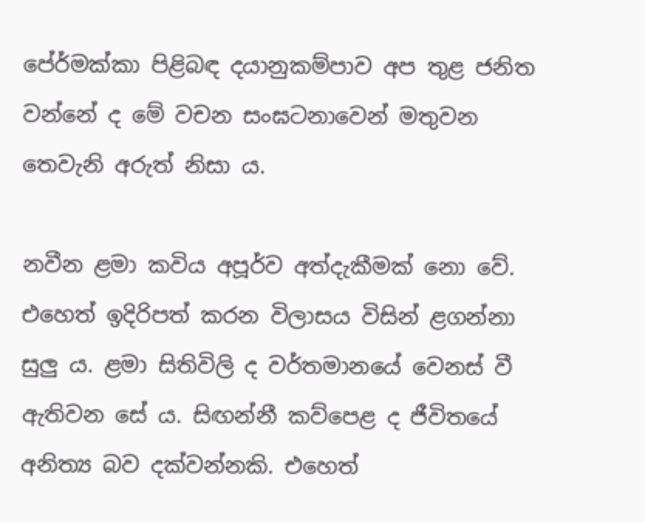පේ‍ර්මක්කා පිළිබඳ දයානුකම්පාව අප තුළ ජනිත වන්නේ ද මේ වචන සංඝටනාවෙන් මතුවන තෙවැනි අරුත් නිසා ය.

නවීන ළමා කවිය අපූර්ව අත්දැකීමක් නො වේ. එහෙත් ඉදිරිපත් කරන විලාසය විසින් ළගන්නා සුලු ය. ළමා සිතිවිලි ද වර්තමානයේ වෙනස් වී ඇතිවන සේ ය. සිඟන්නී කව්පෙළ ද ජීවිතයේ අනිත්‍ය බව දක්වන්නකි. එහෙත්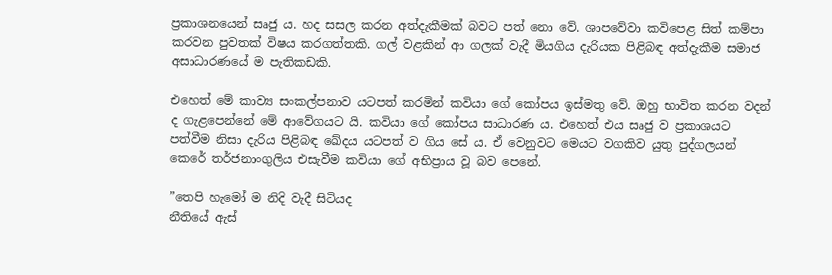ප්‍රකාශනයෙන් සෘජු ය. හද සසල කරන අත්දැකීමක් බවට පත් නො වේ. ශාපවේවා කවිපෙළ සිත් කම්පා කරවන පුවතක් විෂය කරගත්තකි. ගල් වළකින් ආ ගලක් වැදී මියගිය දැරියක පිළිබඳ අත්දැකීම සමාජ අසාධාරණයේ ම පැතිකඩකි.

එහෙත් මේ කාව්‍ය සංකල්පනාව යටපත් කරමින් කවියා ගේ කෝපය ඉස්මතු වේ. ඔහු භාවිත කරන වදන් ද ගැළපෙන්නේ මේ ආවේගයට යි. කවියා ගේ කෝපය සාධාරණ ය. එහෙත් එය සෘජු ව ප්‍රකාශයට පත්වීම නිසා දැරිය පිළිබඳ ඛේදය යටපත් ව ගිය සේ ය. ඒ වෙනුවට මෙයට වගකිව යුතු පුද්ගලයන් කෙරේ තර්ජනාංගුලිය එසැවීම කවියා ගේ අභිප්‍රාය වූ බව පෙනේ.

”තෙපි හැමෝ ම නිදි වැදී සිටියද
නීතියේ ඇස්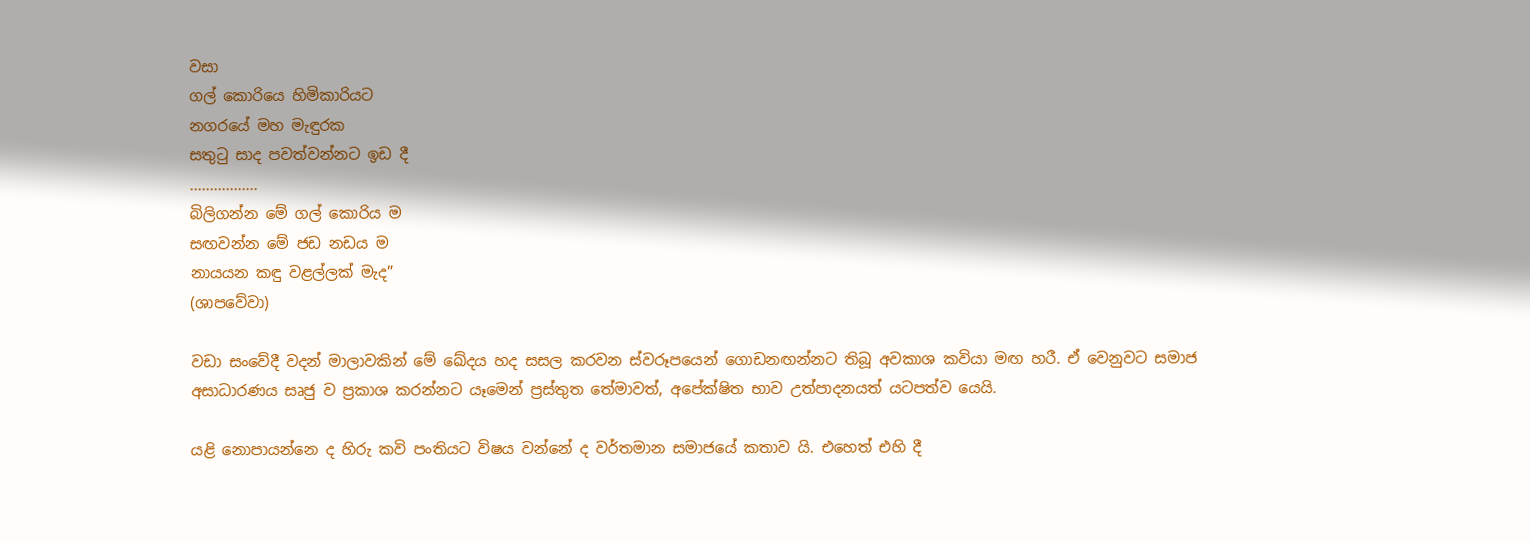වසා
ගල් කොරියෙ හිමිකාරියට
නගරයේ මහ මැඳුරක
සතුටු සාද පවත්වන්නට ඉඩ දී
.................
බිලිගන්න මේ ගල් කොරිය ම
සඟවන්න මේ ජඩ නඩය ම
නායයන කඳු වළල්ලක් මැද”
(ශාපවේවා)

වඩා සංවේදී වදන් මාලාවකින් මේ ඛේදය හද සසල කරවන ස්වරූපයෙන් ගොඩනඟන්නට තිබූ අවකාශ කවියා මඟ හරී. ඒ වෙනුවට සමාජ අසාධාරණය සෘජු ව ප්‍රකාශ කරන්නට යෑමෙන් ප්‍රස්තුත තේමාවත්, අපේක්ෂිත භාව උත්පාදනයත් යටපත්ව යෙයි.

යළි නොපායන්නෙ ද හිරු කවි පංතියට විෂය වන්නේ ද වර්තමාන සමාජයේ කතාව යි. එහෙත් එහි දී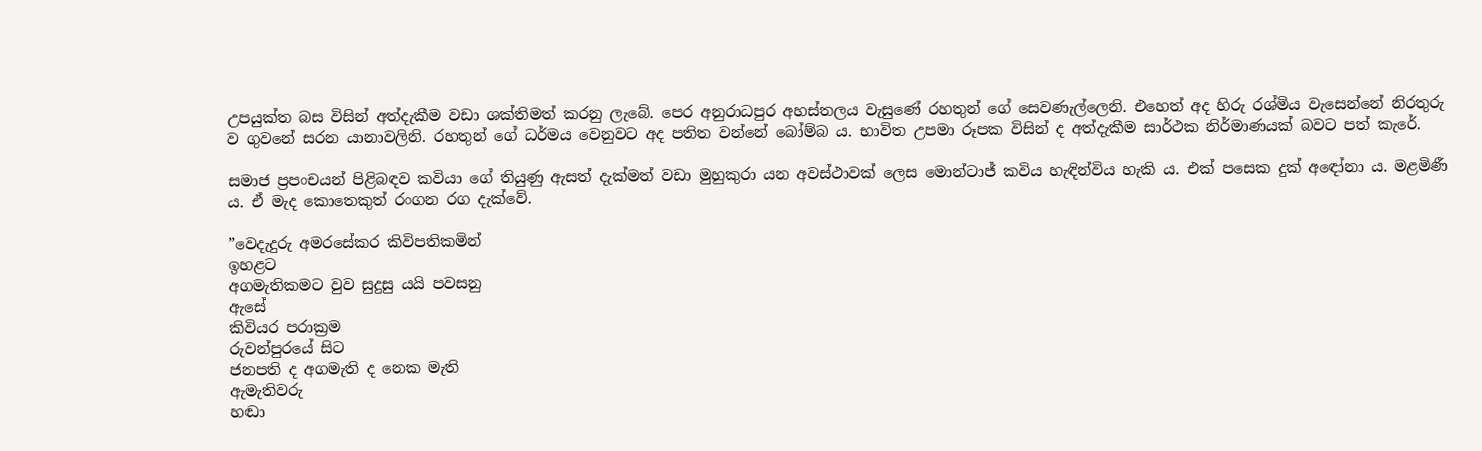උපයුක්ත බස විසින් අත්දැකීම වඩා ශක්තිමත් කරනු ලැබේ. පෙර අනුරාධපුර අහස්තලය වැසුණේ රහතුන් ගේ සෙවණැල්ලෙනි. එහෙත් අද හිරු රශ්මිය වැසෙන්නේ නිරතුරු ව ගුවනේ සරන යානාවලිනි. රහතුන් ගේ ධර්මය වෙනුවට අද පතිත වන්නේ බෝම්බ ය. භාවිත උපමා රූපක විසින් ද අත්දැකීම සාර්ථක නිර්මාණයක් බවට පත් කැරේ.

සමාජ ප්‍රපංචයන් පිළිබඳව කවියා ගේ තියුණු ඇසත් දැක්මත් වඩා මුහුකුරා යන අවස්ථාවක් ලෙස මොන්ටාජ් කවිය හැඳින්විය හැකි ය. එක් පසෙක දුක් අඳෝනා ය. මළමිණී ය. ඒ මැද කොතෙකුත් රංගන රග දැක්වේ.

”වෙදැදුරු අමරසේකර කිවිපතිකමින්
ඉහළට
අගමැතිකමට වුව සුදුසු යයි පවසනු
ඇසේ
කිවියර පරාක්‍රම
රුවන්පුරයේ සිට
ජනපති ද අගමැති ද නෙක මැති
ඇමැතිවරු
හඬා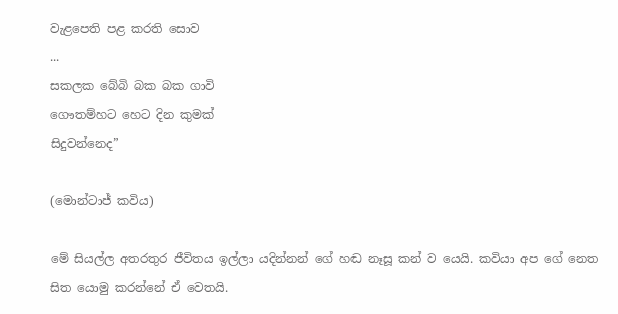වැළපෙති පළ කරති සොව
...
සකලක බේබි බක බක ගාවි
ගෞතම්හට හෙට දින කුමක්
සිදුවන්නෙද”

(මොන්ටාජ් කවිය)

මේ සියල්ල අතරතුර ජීවිතය ඉල්ලා යදින්නන් ගේ හඬ නෑසූ කන් ව යෙයි. කවියා අප ගේ නෙත සිත යොමු කරන්නේ ඒ වෙතයි.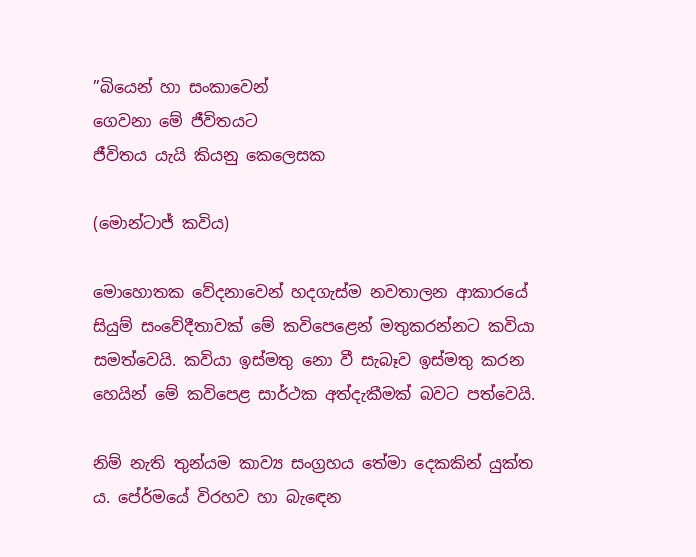”බියෙන් හා සංකාවෙන්
ගෙවනා මේ ජීවිතයට
ජීවිතය යැයි කියනු කෙලෙසක

(මොන්ටාජ් කවිය)

මොහොතක වේදනාවෙන් හදගැස්ම නවතාලන ආකාරයේ සියුම් සංවේදීතාවක් මේ කවිපෙළෙන් මතුකරන්නට කවියා සමත්වෙයි. කවියා ඉස්මතු නො වී සැබෑව ඉස්මතු කරන හෙයින් මේ කවිපෙළ සාර්ථක අත්දැකීමක් බවට පත්වෙයි.

නිම් නැති තුන්යම කාව්‍ය සංග්‍රහය තේමා දෙකකින් යුක්ත ය. පේ‍ර්මයේ විරහව හා බැඳෙන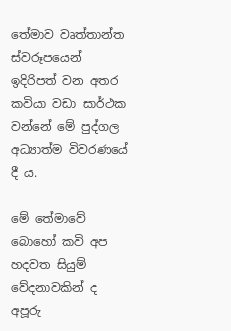තේමාව වෘත්තාන්ත ස්වරූපයෙන් ඉදිරිපත් වන අතර කවියා වඩා සාර්ථක වන්නේ මේ පුද්ගල අධ්‍යාත්ම විවරණයේ දී ය.

මේ තේමාවේ බොහෝ කවි අප හදවත සියුම් වේදනාවකින් ද අපූරු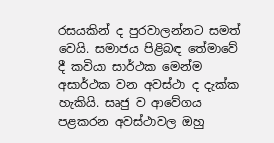රසයකින් ද පුරවාලන්නට සමත් වෙයි. සමාජය පිළිබඳ තේමාවේ දී කවියා සාර්ථක මෙන්ම අසාර්ථක වන අවස්ථා ද දැක්ක හැකියි. සෘජු ව ආවේගය පළකරන අවස්ථාවල ඔහු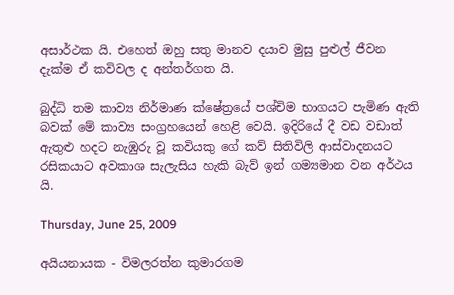අසාර්ථක යි. එහෙත් ඔහු සතු මානව දයාව මුසු පුළුල් ජීවන දැක්ම ඒ කවිවල ද අන්තර්ගත යි.

බුද්ධි තම කාව්‍ය නිර්මාණ ක්ෂේත්‍රයේ පශ්චිම භාගයට පැමිණ ඇති බවක් මේ කාව්‍ය සංග්‍රහයෙන් හෙළි වෙයි. ඉදිරියේ දී වඩ වඩාත් ඇතුළු හදට නැඹුරු වූ කවියකු ගේ කව් සිතිවිලි ආස්වාදනයට රසිකයාට අවකාශ සැලැසිය හැකි බැව් ඉන් ගම්‍යමාන වන අර්ථය යි.

Thursday, June 25, 2009

අයියනායක - විමලරත්න කුමාරගම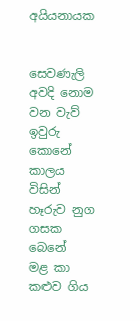අයියනායක


සෙවණැලි අවදි නොම වන වැව් ඉවුරු කොනේ
කාලය විසින් හෑරුව නුග ගසක බෙනේ
මළ කා කළුව ගිය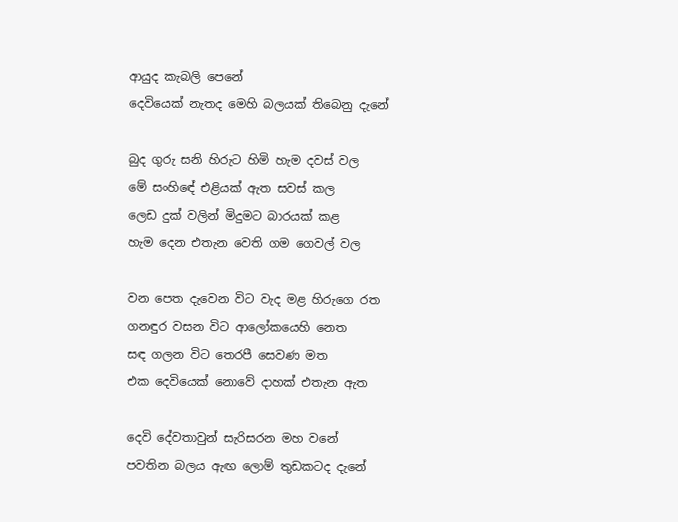ආයුද කැබලි පෙනේ
දෙවියෙක් නැතද මෙහි බලයක් තිබෙනු දැනේ

බුද ගුරු සනි හිරුට හිමි හැම දවස් වල
මේ සංහිඳේ එළියක් ඇත සවස් කල
ලෙඩ දුක් වලින් මිදුමට බාරයක් කළ
හැම දෙන එතැන වෙති ගම ගෙවල් වල

වන පෙත දැවෙන විට වැද මළ හිරුගෙ රත
ගනඳුර වසන විට ආලෝකයෙහි නෙත
සඳ ගලන විට තෙරපී සෙවණ මත
එක දෙවියෙක් නොවේ දාහක් එතැන ඇත

දෙවි දේවතාවුන් සැරිසරන මහ වනේ
පවතින බලය ඇඟ ලොම් තුඩකටද දැනේ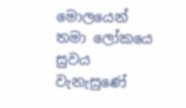මොලයෙන් තමා ලෝකයෙ සුවය වැනැසුණේ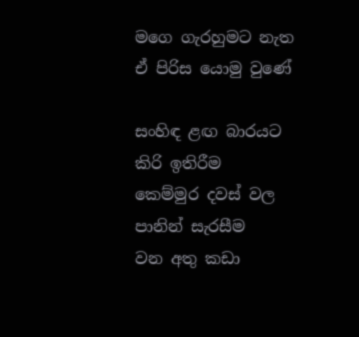මගෙ ගැරහුමට නැත ඒ පිරිස යොමු වුණේ

සංහිඳ ළඟ බාරයට කිරි ඉතිරීම
කෙම්මුර දවස් වල පානින් සැරසීම
වන අතු කඩා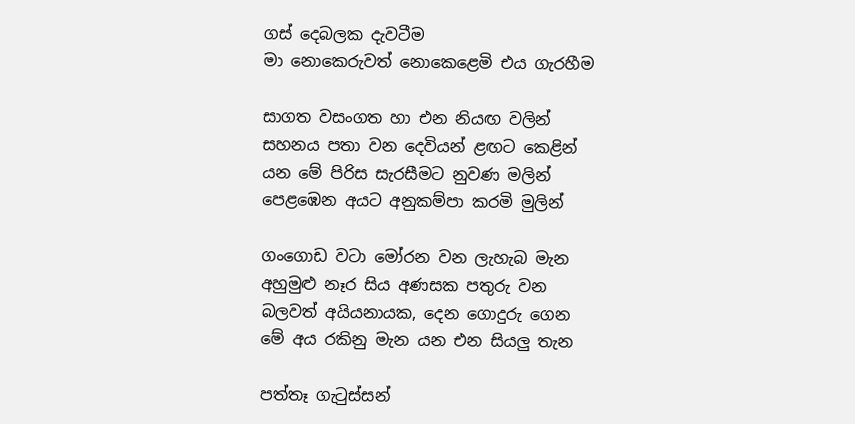ගස් දෙබලක දැවටීම
මා නොකෙරුවත් නොකෙළෙමි එය ගැරහීම

සාගත වසංගත හා එන නියඟ වලින්
සහනය පතා වන දෙවියන් ළඟට කෙළින්
යන මේ පිරිස සැරසීමට නුවණ මලින්
පෙළඹෙන අයට අනුකම්පා කරමි මුලින්

ගංගොඩ වටා මෝරන වන ලැහැබ මැන
අහුමුළු නෑර සිය අණසක පතුරු වන
බලවත් අයියනායක, දෙන ගොදුරු ගෙන
මේ අය රකිනු මැන යන එන සියලු තැන

පත්තෑ ගැටුස්සන්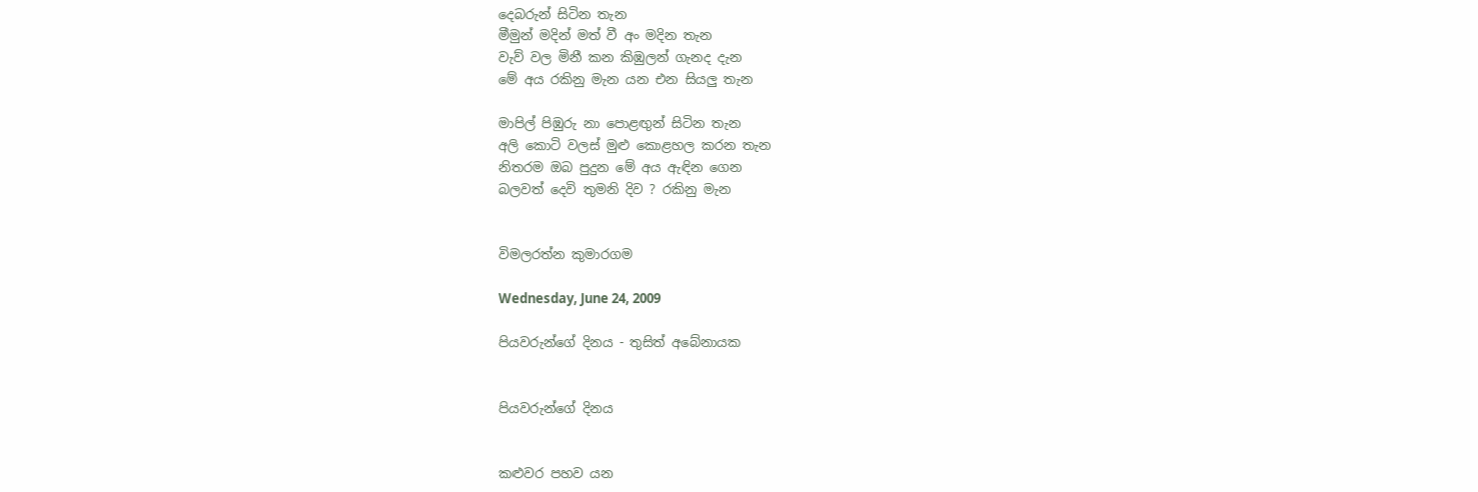දෙබරුන් සිටින තැන
මීමුන් මදින් මත් වී අං මදින තැන
වැව් වල මිනී කන කිඹුලන් ගැනද දැන
මේ අය රකිනු මැන යන එන සියලු තැන

මාපිල් පිඹුරු නා පොළඟුන් සිටින තැන
අලි කොටි වලස් මුළු කොළහල කරන තැන
නිතරම ඔබ පුදුන මේ අය ඇඳින ගෙන
බලවත් දෙවි තුමනි දිව ? රකිනු මැන


විමලරත්න කුමාරගම

Wednesday, June 24, 2009

පියවරුන්ගේ දිනය - තුසිත් අබේනායක


පියවරුන්ගේ දිනය


කළුවර පහව යන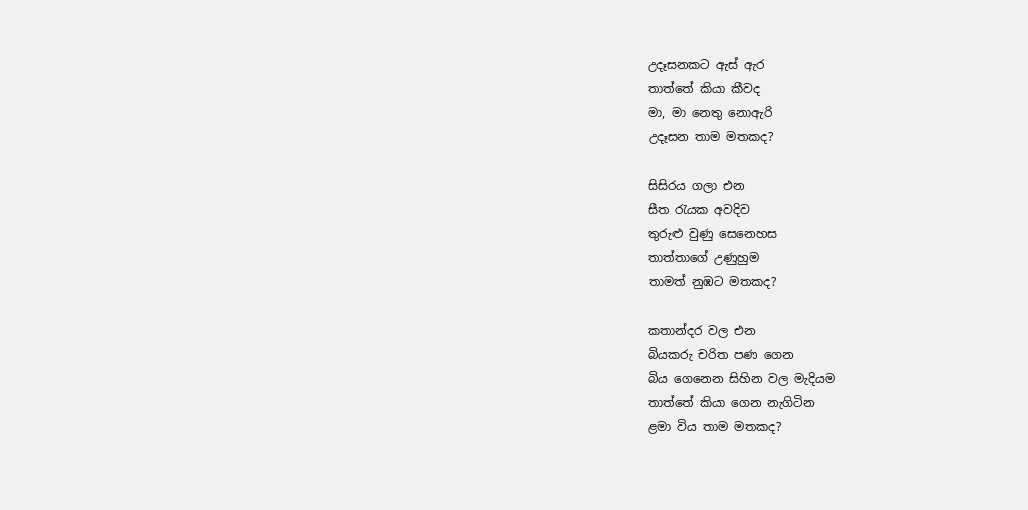උදෑසනකට ඇස් ඇර
තාත්තේ කියා කීවද
මා, මා නෙතු නොඇරි
උදෑසන තාම මතකද?

සිසිරය ගලා එන
සීත රැයක අවදිව
තුරුළු වුණු සෙනෙහස
තාත්තාගේ උණුහුම
තාමත් නුඹට මතකද?

කතාන්දර වල එන
බියකරු චරිත පණ ගෙන
බිය ගෙනෙන සිහින වල මැදියම
තාත්තේ කියා ගෙන නැගිටින
ළමා විය තාම මතකද?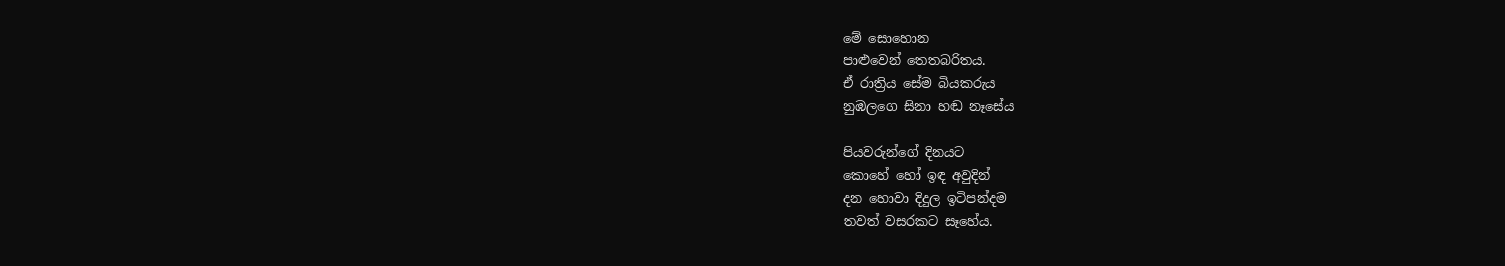මේ සොහොන
පාළුවෙන් තෙතබරිතය.
ඒ රාත්‍රිය සේම බියකරුය
නුඹලගෙ සිනා හඬ නෑසේය

පියවරුන්ගේ දිනයට
කොහේ හෝ ඉඳ අවුදින්
දන හොවා දිදුල ඉටිපන්දම
තවත් වසරකට සෑහේය.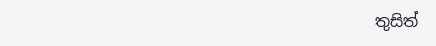තුසිත්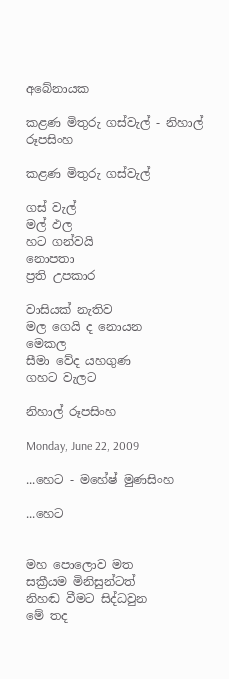අබේනායක

කළණ මිතුරු ගස්වැල් - නිහාල් රූපසිංහ

කළණ මිතුරු ගස්වැල්

ගස් වැල්
මල් ඵල
හට ගන්වයි
නොපතා
ප්‍රති උපකාර

වාසියක් නැතිව
මල ගෙයි ද නොයන
මෙකල
සීමා වේද යහගුණ
ගහට වැලට

නිහාල් රූපසිංහ

Monday, June 22, 2009

...හෙට - මහේෂ් මුණසිංහ

...හෙට


මහ පොලොව මත
සක්‍රීයම මිනිසුන්ටත්
නිහඬ වීමට සිද්ධවුන
මේ තද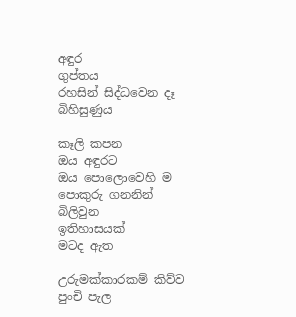අඳුර
ගුප්තය
රහසින් සිද්ධවෙන දෑ
බිහිසුණුය

කෑලි කපන
ඔය අඳුරට
ඔය පොලොවෙහි ම
පොකුරු ගනනින් බිලිවුන
ඉතිහාසයක්
මටද ඇත

උරුමක්කාරකම් කිව්ව
පුංචි පැල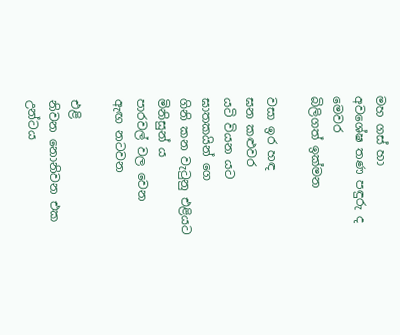මහ ගස් හා
අවශේෂ තණ පඳුරු ද
මෙවර
බිලිගත් ඉක්මන

වසා ඉර හඳ
ඝන කළුවර
යටි වියන යට
ඝාතකයින් ගෙ
ගිනි කන වැටුනු එළියට
මිනිසුන් ය
පාරවල් වල වෙන
ඇඟ නටවන

එළි
නිවන නොනිවන එක
උන්ටය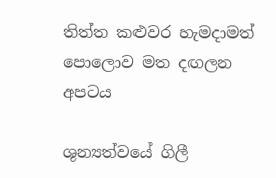තිත්ත කළුවර හැමදාමත්
පොලොව මත දඟලන
අපටය

ශුන්‍යත්වයේ ගිලී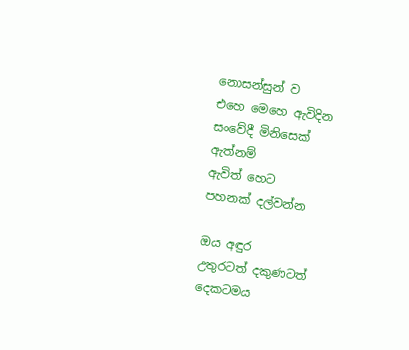නොසන්සුන් ව
එහෙ මෙහෙ ඇවිදින
සංවේදී මිනිසෙක්
ඇත්නම්
ඇවිත් හෙට
පහනක් දල්වන්න

ඔය අඳුර
උතුරටත් දකුණටත්
දෙකටමය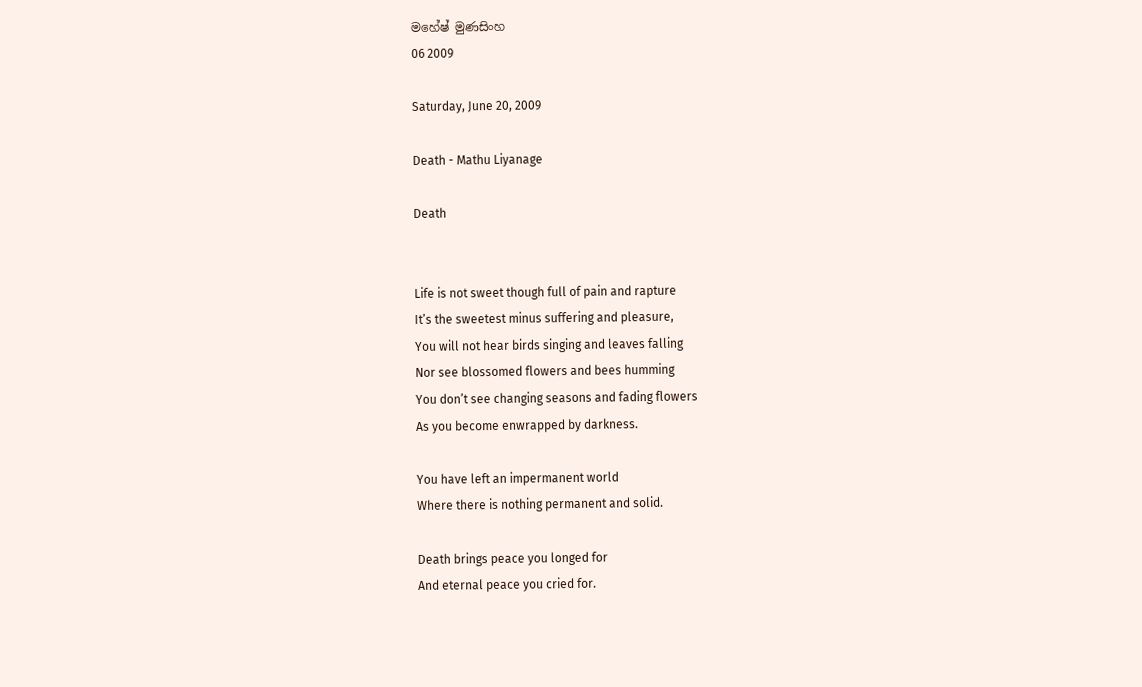මහේෂ් මුණසිංහ
06 2009

Saturday, June 20, 2009

Death - Mathu Liyanage

Death


Life is not sweet though full of pain and rapture
It’s the sweetest minus suffering and pleasure,
You will not hear birds singing and leaves falling
Nor see blossomed flowers and bees humming
You don’t see changing seasons and fading flowers
As you become enwrapped by darkness.

You have left an impermanent world
Where there is nothing permanent and solid.

Death brings peace you longed for
And eternal peace you cried for.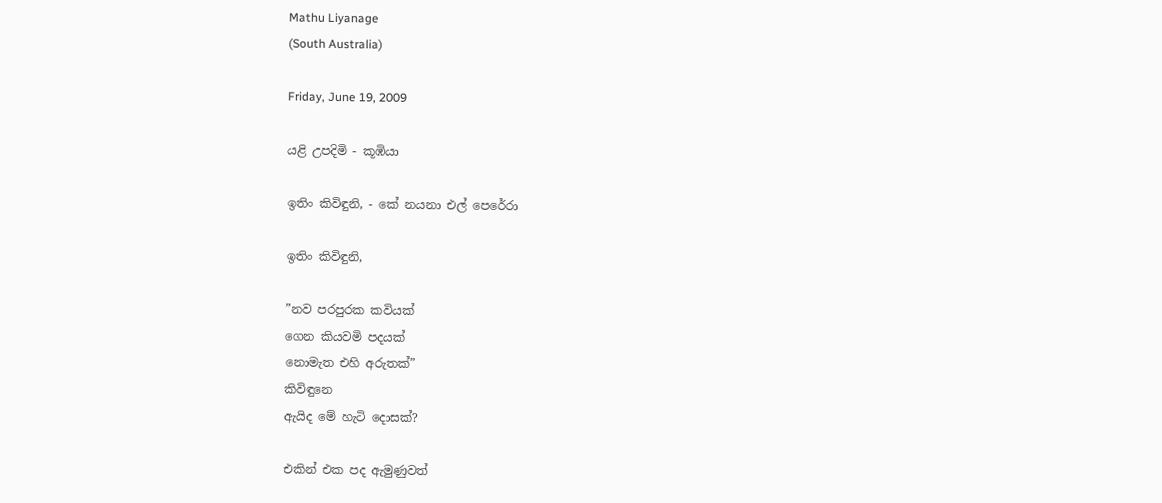Mathu Liyanage
(South Australia)

Friday, June 19, 2009

යළි උපදිමි - කූඹියා

ඉතිං කිවිඳුනි, - කේ නයනා එල් පෙරේරා

ඉතිං කිවිඳුනි,

”නව පරපුරක කවියක්
ගෙන කියවමි පදයක්
නොමැත එහි අරුතක්”
කිවිඳුනෙ
ඇයිද මේ හැටි දොසක්?

එකින් එක පද ඇමුණුවත්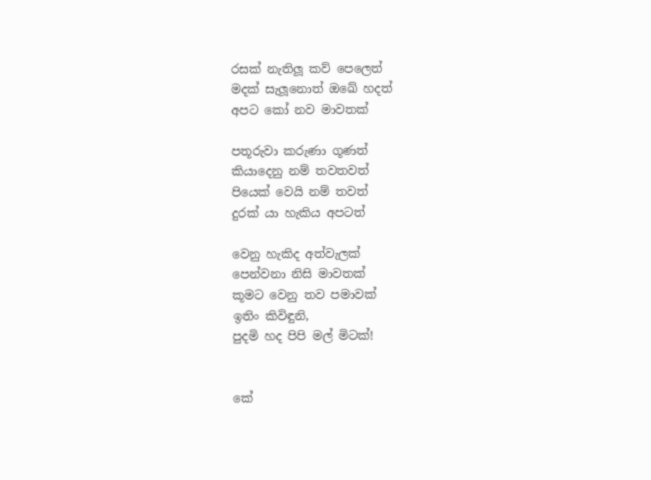රසක් නැතිලූ කව් පෙලෙත්
මදක් සැලූනොත් ඔඛේ හදත්
අපට කෝ නව මාවතක්

පතූරුවා කරුණා ගූණත්
කියාදෙනු නම් තවතවත්
පියෙක් වෙයි නම් තවත්
දුරක් යා හැකිය අපටත්

වෙනු හැකිද අත්වැලක්
පෙන්වනා නිසි මාවතක්
කූමට වෙනු තව පමාවක්
ඉතිං කිවිඳුනි,
පුදමි හද පිපි මල් මිටක්!


කේ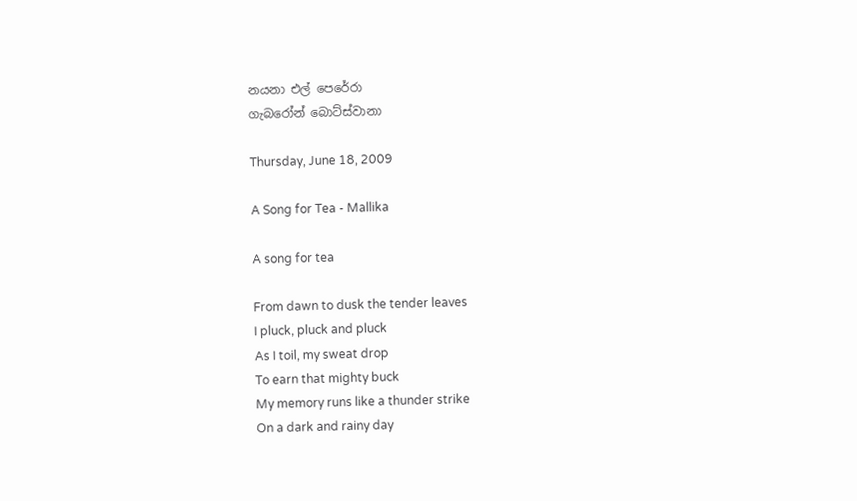නයනා එල් පෙරේරා
ගැබරෝන් බොට්ස්වානා

Thursday, June 18, 2009

A Song for Tea - Mallika

A song for tea

From dawn to dusk the tender leaves
I pluck, pluck and pluck
As I toil, my sweat drop
To earn that mighty buck
My memory runs like a thunder strike
On a dark and rainy day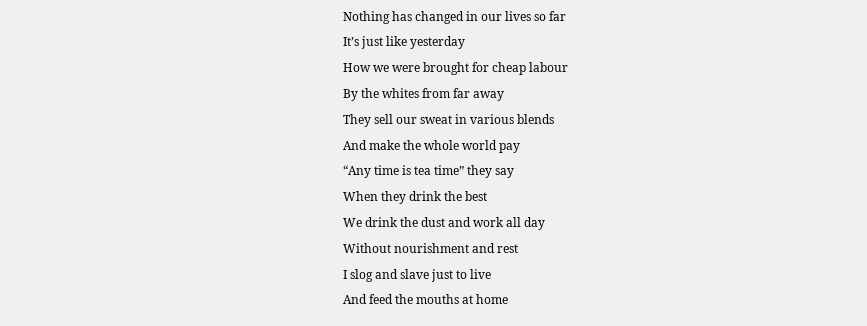Nothing has changed in our lives so far
It’s just like yesterday
How we were brought for cheap labour
By the whites from far away
They sell our sweat in various blends
And make the whole world pay
“Any time is tea time” they say
When they drink the best
We drink the dust and work all day
Without nourishment and rest
I slog and slave just to live
And feed the mouths at home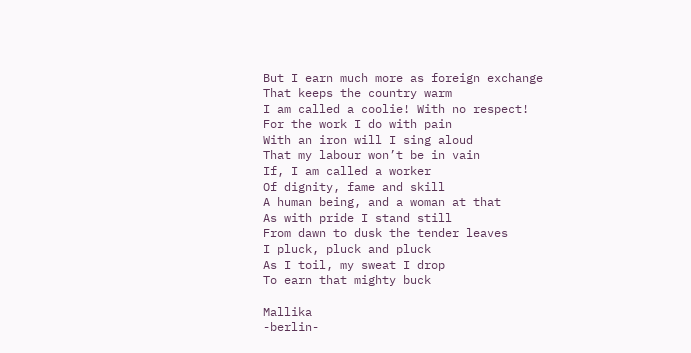But I earn much more as foreign exchange
That keeps the country warm
I am called a coolie! With no respect!
For the work I do with pain
With an iron will I sing aloud
That my labour won’t be in vain
If, I am called a worker
Of dignity, fame and skill
A human being, and a woman at that
As with pride I stand still
From dawn to dusk the tender leaves
I pluck, pluck and pluck
As I toil, my sweat I drop
To earn that mighty buck

Mallika
-berlin-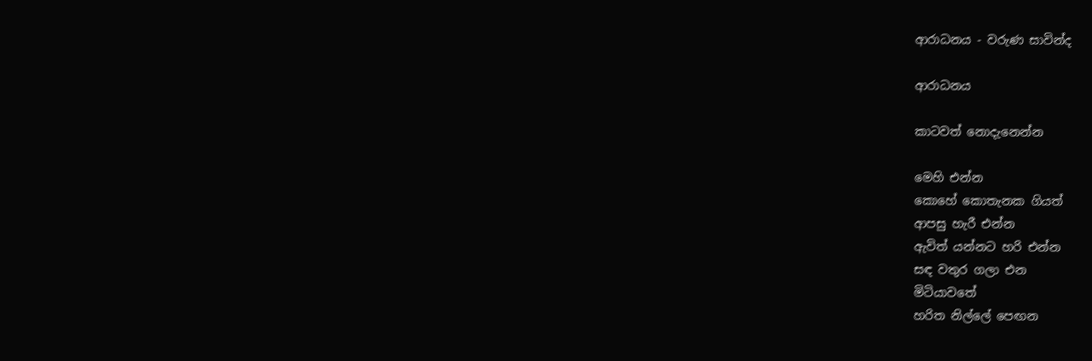ආරාධනය - වරුණ සාවින්ද

ආරාධනය

කාටවත් නොදැනෙන්න

මෙහි එන්න
කොහේ කොතැනක ගියත්
ආපසු හැරී එන්න
ඇවිත් යන්නට හරි එන්න
සඳ වතුර ගලා එන
මිටියාවතේ
හරිත නිල්ලේ පෙඟන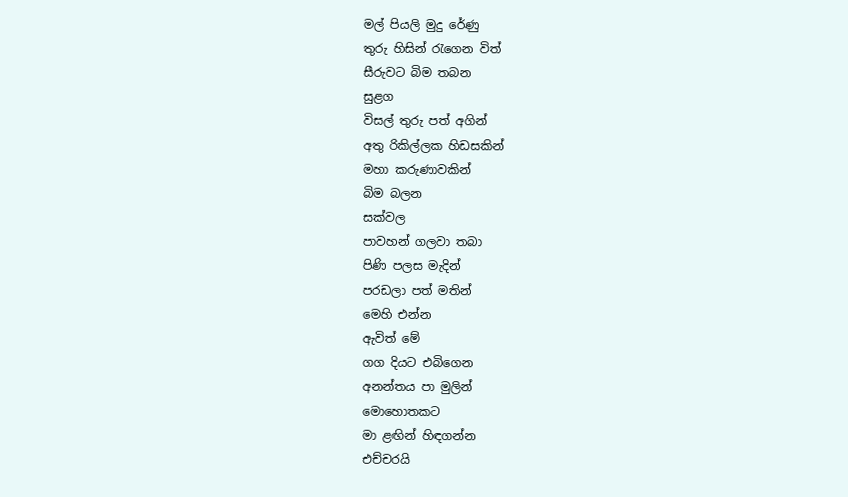මල් පියලි මුදු රේණු
තුරු හිසින් රැගෙන විත්
සීරුවට බිම තබන
සුළග
විසල් තුරු පත් අගින්
අතු රිකිල්ලක හිඩසකින්
මහා කරුණාවකින්
බිම බලන
සක්වල
පාවහන් ගලවා තබා
පිණි පලස මැදින්
පරඩලා පත් මතින්
මෙහි එන්න
ඇවිත් මේ
ගග දියට එබිගෙන
අනන්තය පා මුලින්
මොහොතකට
මා ළඟින් හිඳගන්න
එච්චරයි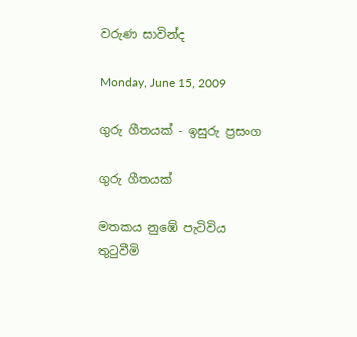වරුණ සාවින්ද

Monday, June 15, 2009

ගුරු ගීතයක් - ඉසුරු ප්‍රසංග

ගුරු ගීතයක්

මතකය නුඹේ පැටිවිය
තුටුවීමි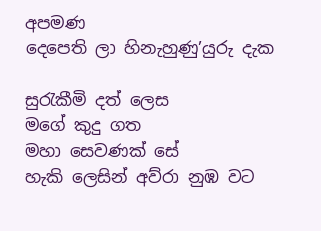අපමණ
දෙපෙති ලා හිනැහුණු’යුරු දැක

සුරැකීමි දත් ලෙස
මගේ කුදු ගත
මහා සෙවණක් සේ
හැකි ලෙසින් අව්රා නුඹ වට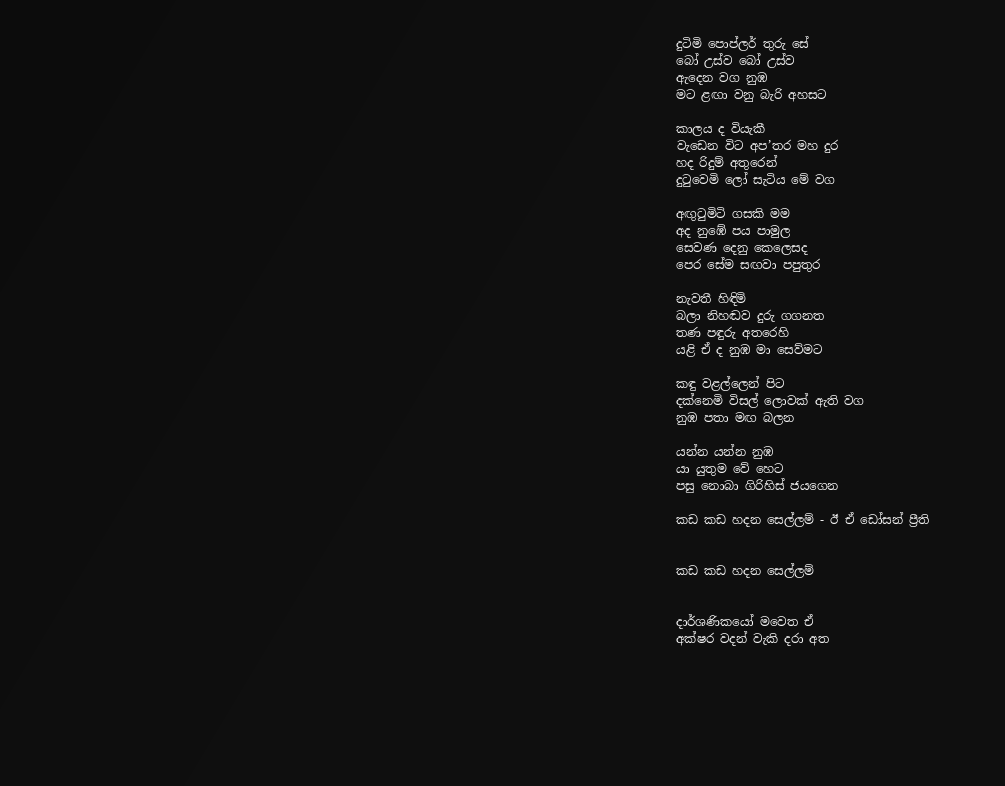දුටිමි පොප්ලර් තුරු සේ
බෝ උස්ව බෝ උස්ව
ඇදෙන වග නුඹ
මට ළඟා වනු බැරි අහසට

කාලය ද වියැකී
වැඩෙන විට අප’තර මහ දුර
හද රිදුම් අතුරෙන්
දුටුවෙමි ලෝ සැටිය මේ වග

අඟුටුමිටි ගසකි මම
අද නුඹේ පය පාමුල
සෙවණ දෙනු කෙලෙසද
පෙර සේම සඟවා පපුතුර

නැවතී හිඳිමි
බලා නිහඬව දුරු ගගනත
තණ පඳුරු අතරෙහි
යළි ඒ ද නුඹ මා සෙව්මට

කඳු වළල්ලෙන් පිට
දක්නෙමි විසල් ලොවක් ඇති වග
නුඹ පතා මඟ බලන

යන්න යන්න නුඹ
යා යුතුම වේ හෙට
පසු නොබා ගිරිහිස් ජයගෙන

කඩ කඩ හදන සෙල්ලම් - ඊ ඒ ඩෝසන් ප්‍රීති


කඩ කඩ හදන සෙල්ලම්


දාර්ශණිකයෝ මවෙත ඒ
අක්ෂර වදන් වැකි දරා අත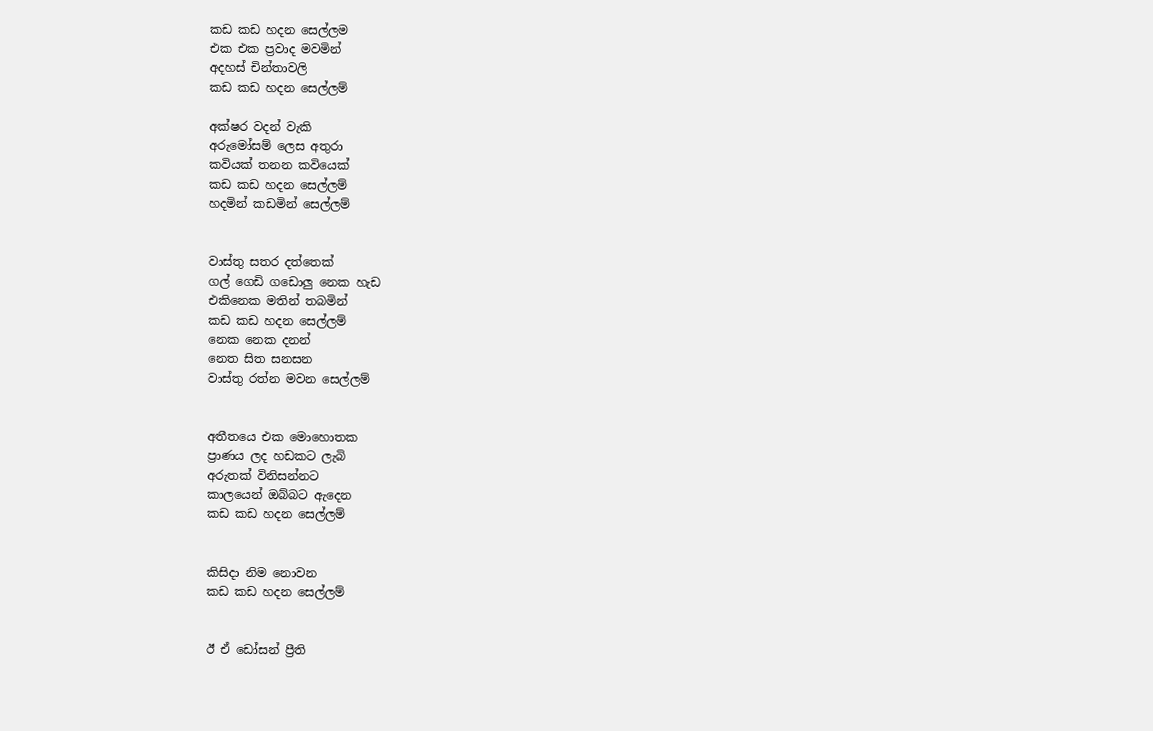කඩ කඩ හදන සෙල්ලම
එක එක ප්‍රවාද මවමින්
අදහස් චින්තාවලි
කඩ කඩ හදන සෙල්ලම්

අක්ෂර වදන් වැකි
අරුමෝසම් ලෙස අතුරා
කවියක් තනන කවියෙක්
කඩ කඩ හදන සෙල්ලම්
හදමින් කඩමින් සෙල්ලම්


වාස්තු සතර දත්තෙක්
ගල් ගෙඩි ගඩොලු නෙක හැඩ
එකිනෙක මතින් තබමින්
කඩ කඩ හදන සෙල්ලම්
නෙක නෙක දනන්
නෙත සිත සනසන
වාස්තු රත්න මවන සෙල්ලම්


අතීතයෙ එක මොහොතක
ප්‍රාණය ලද හඩකට ලැබි
අරුතක් විනිසන්නට
කාලයෙන් ඔබ්බට ඇදෙන
කඩ කඩ හදන සෙල්ලම්


කිසිදා නිම නොවන
කඩ කඩ හදන සෙල්ලම්


ඊ ඒ ඩෝසන් ප්‍රීති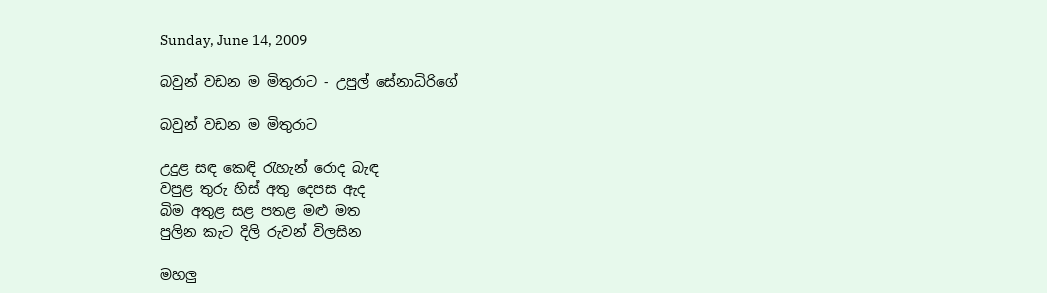Sunday, June 14, 2009

බවුන් වඩන ම මිතුරාට - උපුල් සේනාධිරිගේ

බවුන් වඩන ම මිතුරාට

උදුළ සඳ කෙඳි රැහැන් රොද බැඳ
වපුළ තුරු හිස් අතු දෙපස ඇද
බිම අතුළ සළ පතළ මළු මත
පුලින කැට දිලි රුවන් විලසින

මහලු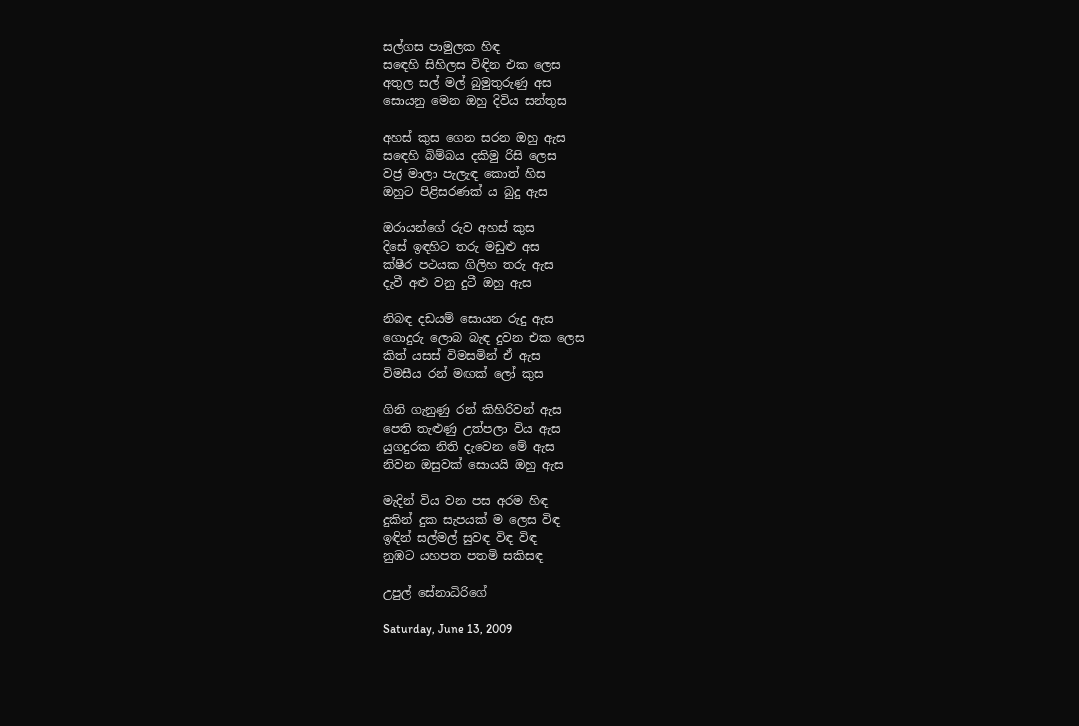සල්ගස පාමුලක හිඳ
සඳෙහි සිහිලස විඳින එක ලෙස
අතුල සල් මල් බුමුතුරුණු අස
සොයනු මෙන ඔහු දිවිය සන්තුස

අහස් කුස ගෙන සරන ඔහු ඇස
සඳෙහි බිම්බය දකිමු රිසි ලෙස
වජ්‍ර මාලා පැලැඳ කොත් හිස
ඔහුට පිළිසරණක් ය බුදු ඇස

ඔරායන්ගේ රුව අහස් කුස
දිසේ ඉඳහිට තරු මඩුළු අස
ක්ෂීර පථයක ගිලිහ තරු ඇස
දැවී අළු වනු දුටී ඔහු ඇස

නිබඳ දඩයම් සොයන රුදු ඇස
ගොදුරු ලොබ බැඳ දුවන එක ලෙස
කිත් යසස් විමසමින් ඒ ඇස
විමසීය රන් මඟක් ලෝ කුස

ගිනි ගැනුණු රන් කිහිරිවන් ඇස
පෙති තැළුණු උත්පලා විය ඇස
යුගදුරක නිති දැවෙන මේ ඇස
නිවන ඔසුවක් සොයයි ඔහු ඇස

මැදින් විය වන පස අරම හිඳ
දුකින් දුක සැපයක් ම ලෙස විඳ
ඉඳින් සල්මල් සුවඳ විඳ විඳ
නුඹට යහපත පතමි සකිසඳ

උපුල් සේනාධිරිගේ

Saturday, June 13, 2009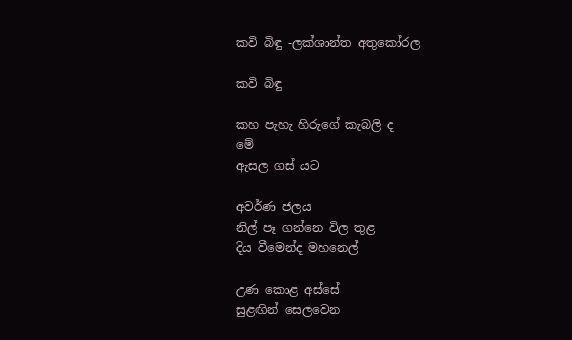කවි බිඳු -ලක්ශාන්ත අතුකෝරල

කවි බිඳු

කහ පැහැ හිරුගේ කැබලි ද
මේ
ඇසල ගස් යට

අවර්ණ ජලය
නිල් පෑ ගන්නෙ විල තුළ
දිය වීමෙන්ද මහනෙල්

උණ කොළ අස්සේ
සුළඟින් සෙලවෙන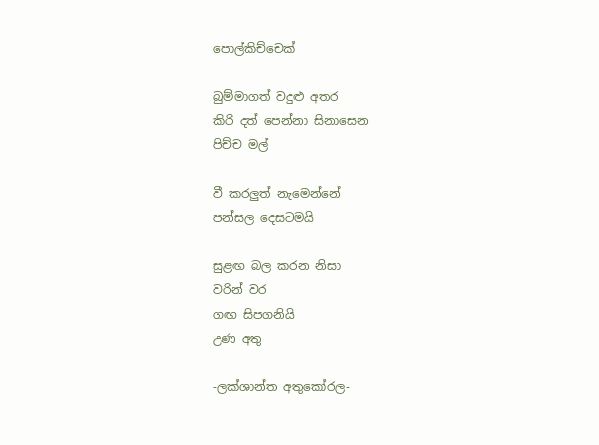පොල්කිච්චෙක්

බුම්මාගත් වදුළු අතර
කිරි දත් පෙන්නා සිනාසෙන
පිච්ච මල්

වී කරලුත් නැමෙන්නේ
පන්සල දෙසටමයි

සුළඟ බල කරන නිසා
වරින් වර
ගඟ සිපගනියි
උණ අතු

-ලක්ශාන්ත අතුකෝරල-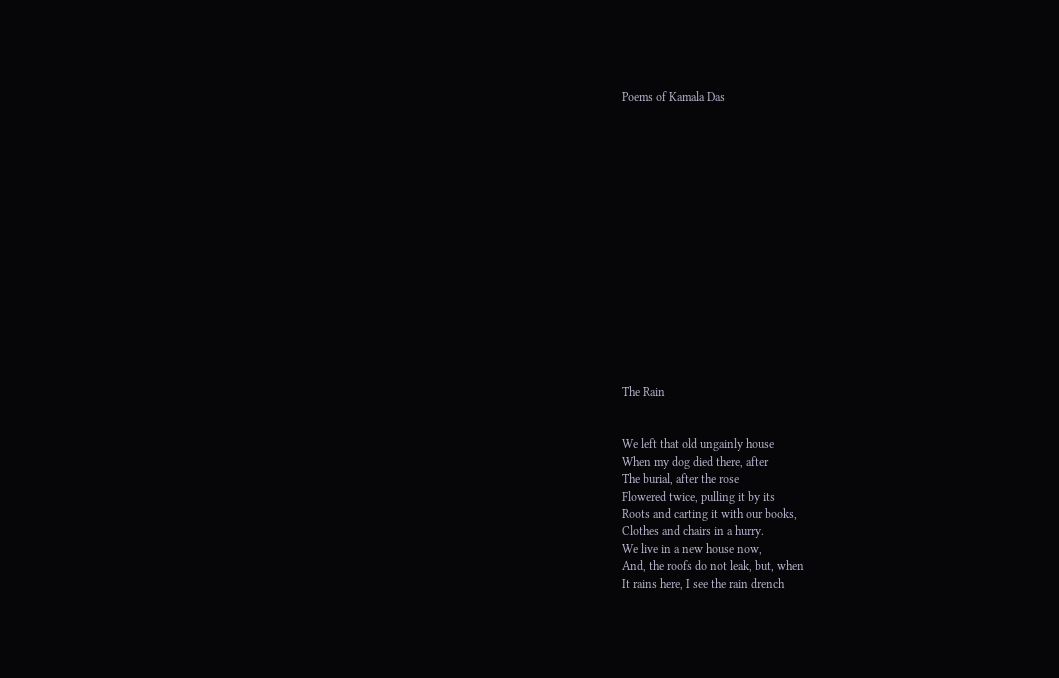Poems of Kamala Das
















The Rain


We left that old ungainly house
When my dog died there, after
The burial, after the rose
Flowered twice, pulling it by its
Roots and carting it with our books,
Clothes and chairs in a hurry.
We live in a new house now,
And, the roofs do not leak, but, when
It rains here, I see the rain drench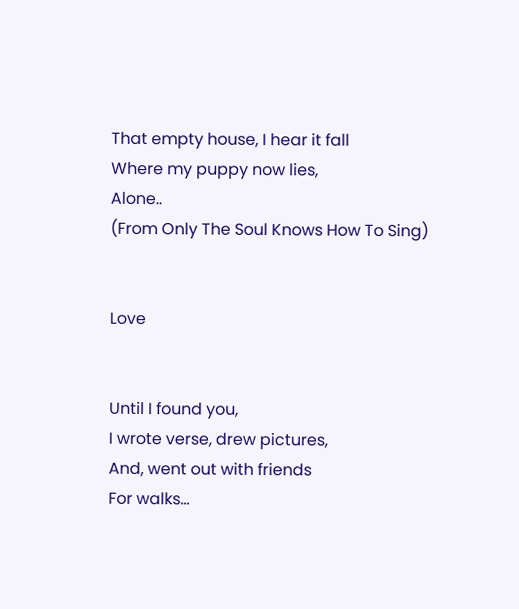That empty house, I hear it fall
Where my puppy now lies,
Alone..
(From Only The Soul Knows How To Sing)


Love


Until I found you,
I wrote verse, drew pictures,
And, went out with friends
For walks…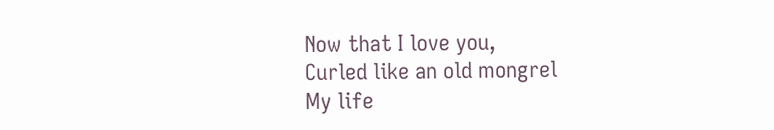Now that I love you,
Curled like an old mongrel
My life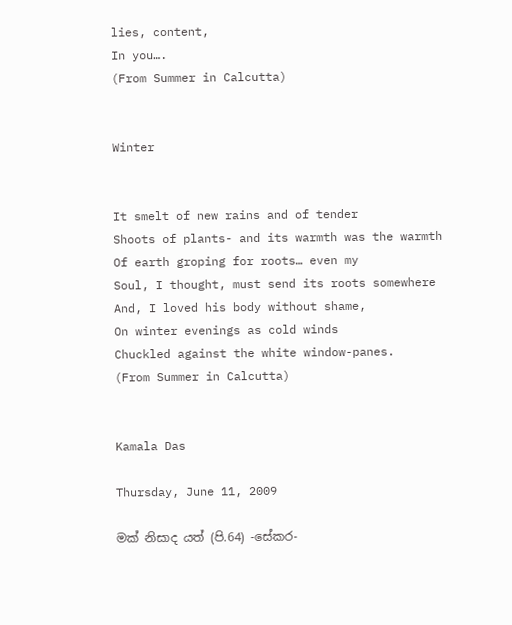lies, content,
In you….
(From Summer in Calcutta)


Winter


It smelt of new rains and of tender
Shoots of plants- and its warmth was the warmth
Of earth groping for roots… even my
Soul, I thought, must send its roots somewhere
And, I loved his body without shame,
On winter evenings as cold winds
Chuckled against the white window-panes.
(From Summer in Calcutta)


Kamala Das

Thursday, June 11, 2009

මක් නිසාද යත් (පි.64) -සේකර-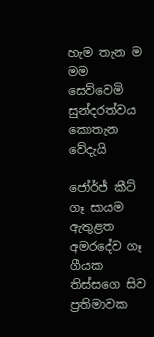හැම තැන ම මම සෙව්වෙමි
සුන්දරත්වය කොතැන වේදැයි

ජෝර්ජ් කීට් ගෑ සායම ඇතුළත
අමරදේව ගෑ ගීයක
තිස්සගෙ සිව ප්‍රතිමාවක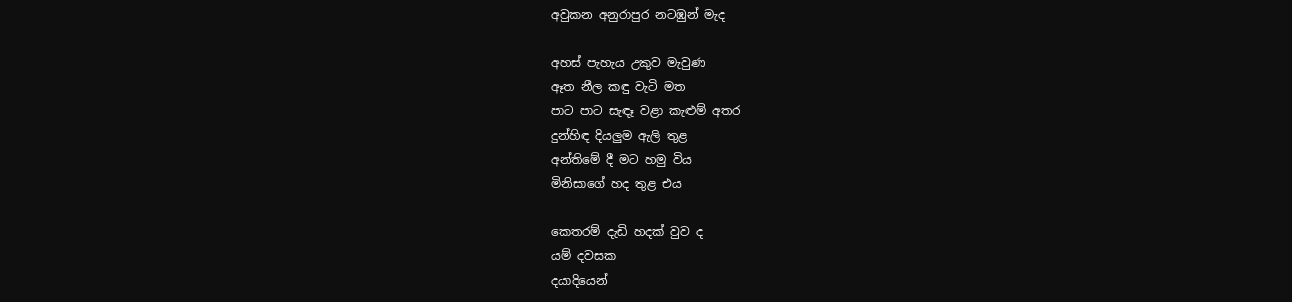අවුකන අනුරාපුර නටඹුන් මැද

අහස් පැහැය උකුව මැවුණ
ඈත නීල කඳු වැටි මත
පාට පාට සැඳෑ වළා කැළුම් අතර
දුන්හිඳ දියලුම ඇලි තුළ
අන්තිමේ දී මට හමු විය
මිනිසාගේ හද තුළ එය

කෙතරම් දැඩි හදක් වුව ද
යම් දවසක
දයාදියෙන්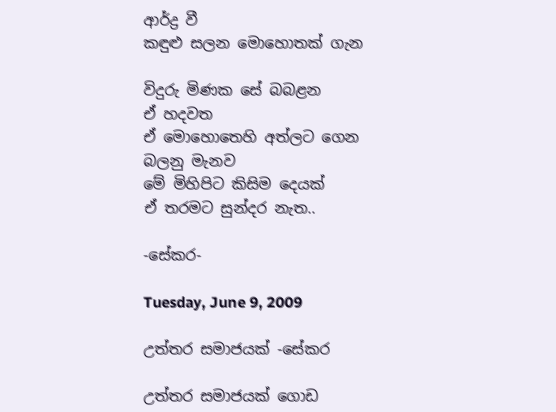ආර්ද්‍ර වී
කඳුළු සලන මොහොතක් ගැන

විදුරු මිණක සේ බබළන
ඒ හදවත
ඒ මොහොතෙහි අත්ලට ගෙන
බලනු මැනව
මේ මිහිපිට කිසිම දෙයක්
ඒ තරමට සුන්දර නැත..

-සේකර-

Tuesday, June 9, 2009

උත්තර සමාජයක් -සේකර

උත්තර සමාජයක් ගොඩ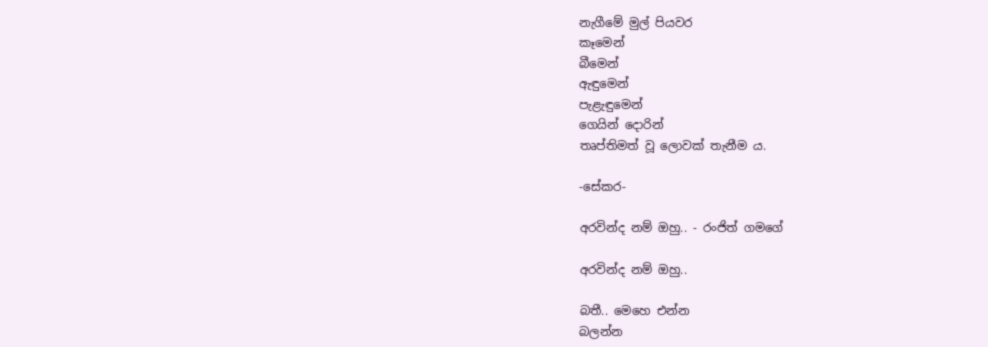නැගීමේ මුල් පියවර
කෑමෙන්
බීමෙන්
ඇඳුමෙන්
පැළැඳුමෙන්
ගෙයින් දොරින්
තෘප්තිමත් වූ ලොවක් තැනීම ය.

-සේකර-

අරවින්ද නම් ඔහු.. - රංජිත් ගමගේ

අරවින්ද නම් ඔහු..

බතී.. මෙහෙ එන්න
බලන්න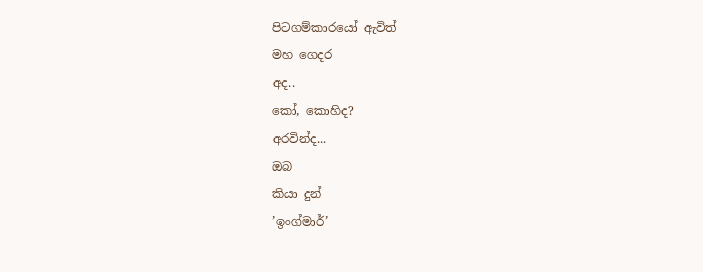පිටගම්කාරයෝ ඇවිත්
මහ ගෙදර
අද..
කෝ, කොහිද?
අරවින්ද...
ඔබ
කියා දුන්
’ඉංග්මාර්’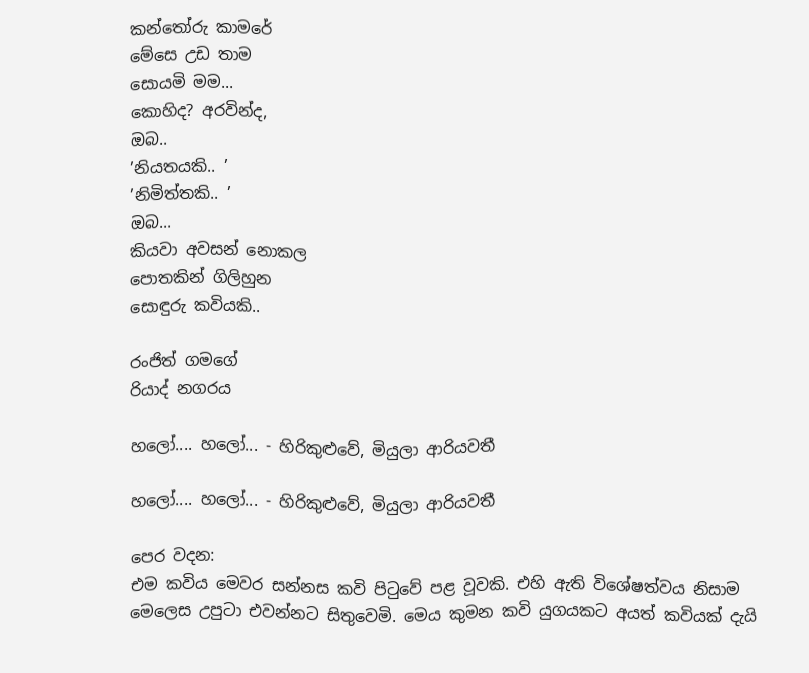කන්තෝරු කාමරේ
මේසෙ උඩ තාම
සොයමි මම...
කොහිද? අරවින්ද,
ඔබ..
’නියතයකි.. ’
’නිමිත්තකි.. ’
ඔබ...
කියවා අවසන් නොකල
පොතකින් ගිලිහුන
සොඳුරු කවියකි..

රංජිත් ගමගේ
රියාද් නගරය

හලෝ.... හලෝ... - හිරිකුළුවේ, මියුලා ආරියවතී

හලෝ.... හලෝ... - හිරිකුළුවේ, මියුලා ආරියවතී

පෙර වදන:
එම කවිය මෙවර සන්නස කවි පිටුවේ පළ වූවකි. එහි ඇති විශේෂත්වය නිසාම මෙලෙස උපුටා එවන්නට සිතුවෙමි. මෙය කුමන කවි යුගයකට අයත් කවියක් දැයි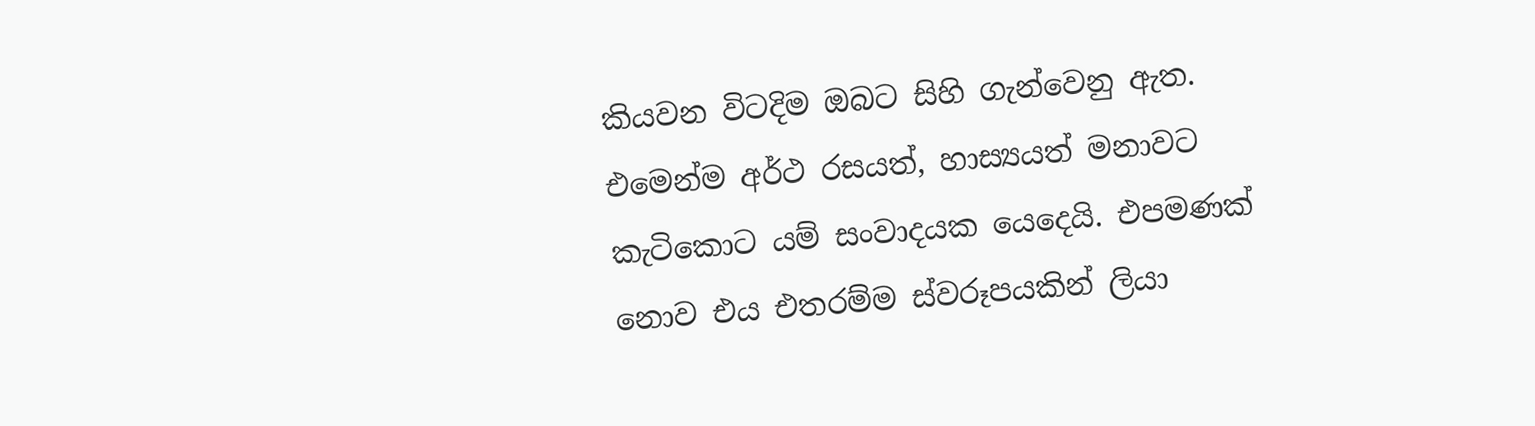කියවන විටදිම ඔබට සිහි ගැන්වෙනු ඇත. එමෙන්ම අර්ථ රසයත්, හාස්‍යයත් මනාවට කැටිකොට යම් සංවාදයක යෙදෙයි. එපමණක් නොව එය එතරම්ම ස්වරූපයකින් ලියා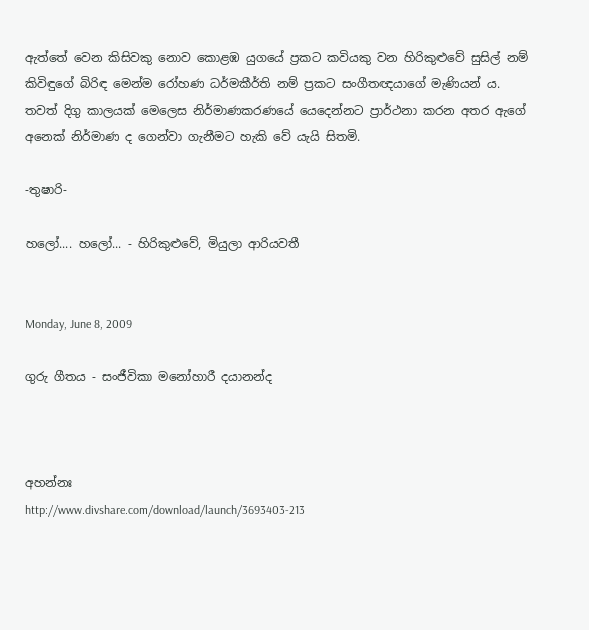ඇත්තේ වෙන කිසිවකු නොව කොළඹ යුගයේ ප්‍රකට කවියකු වන හිරිකුළුවේ සුසිල් නම් කිවිඳුගේ බිරිඳ මෙන්ම රෝහණ ධර්මකීර්ති නම් ප්‍රකට සංගීතඥයාගේ මැණියන් ය. තවත් දිගු කාලයක් මෙලෙස නිර්මාණකරණයේ යෙදෙන්නට ප්‍රාර්ථනා කරන අතර ඇගේ අනෙක් නිර්මාණ ද ගෙන්වා ගැනීමට හැකි වේ යැයි සිතමි.

-තුෂාරි-

හලෝ.... හලෝ... - හිරිකුළුවේ, මියුලා ආරියවතී


Monday, June 8, 2009

ගුරු ගීතය - සංජීවිකා මනෝහාරී දයානන්ද



අහන්නඃ
http://www.divshare.com/download/launch/3693403-213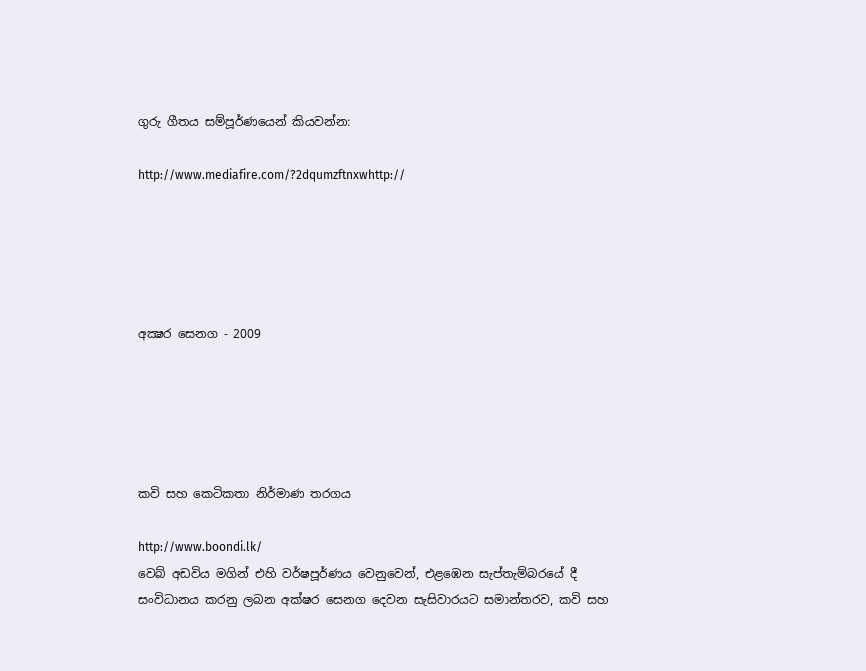ගුරු ගීතය සම්පූර්ණයෙන් කියවන්න:

http://www.mediafire.com/?2dqumzftnxwhttp://





අක්‍ෂර සෙනග - 2009





කවි සහ කෙටිකතා නිර්මාණ තරගය

http://www.boondi.lk/
වෙබ් අඩවිය මගින් එහි වර්ෂපූර්ණය වෙනුවෙන්, එළඹෙන සැප්තැම්බරයේ දී සංවිධානය කරනු ලබන අක්ෂර සෙනග දෙවන සැසිවාරයට සමාන්තරව, කවි සහ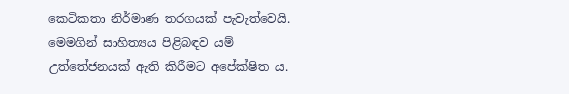කෙටිකතා නිර්මාණ තරගයක් පැවැත්වෙයි. මෙමගින් සාහිත්‍යය පිළිබඳව යම් උත්තේජනයක් ඇති කිරීමට අපේක්ෂිත ය.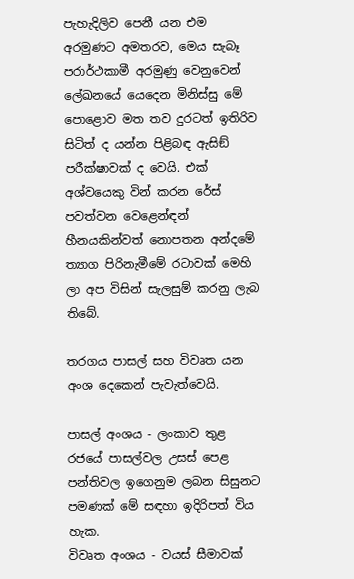පැහැදිලිව පෙනී යන එම අරමුණට අමතරව, මෙය සැබෑ පරාර්ථකාමී අරමුණු වෙනුවෙන් ලේඛනයේ යෙදෙන මිනිස්සු මේ පොළොව මත තව දුරටත් ඉතිරිව සිටිත් ද යන්න පිළිබඳ ඇසිඞ් පරීක්ෂාවක් ද වෙයි. එක් අශ්වයෙකු වින් කරන රේස් පවත්වන වෙළෙන්ඳන් හීනයකින්වත් නොපතන අන්දමේ ත්‍යාග පිරිනැමීමේ රටාවක් මෙහි ලා අප විසින් සැලසුම් කරනු ලැබ තිබේ.

තරගය පාසල් සහ විවෘත යන අංශ දෙකෙන් පැවැත්වෙයි.

පාසල් අංශය - ලංකාව තුළ රජයේ පාසල්වල උසස් පෙළ පන්තිවල ඉගෙනුම ලබන සිසුනට පමණක් මේ සඳහා ඉදිරිපත් විය හැක.
විවෘත අංශය - වයස් සීමාවක්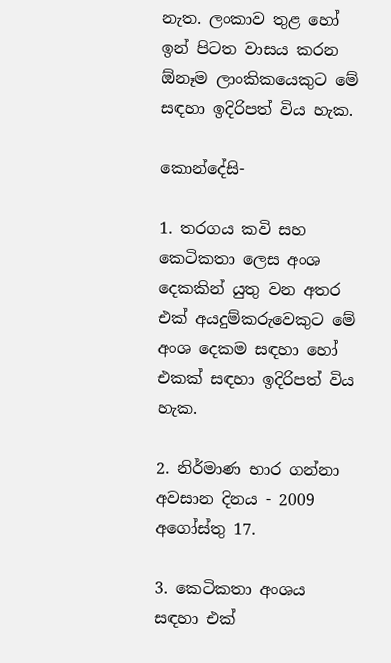නැත. ලංකාව තුළ හෝ ඉන් පිටත වාසය කරන ඕනෑම ලාංකිකයෙකුට මේ සඳහා ඉදිරිපත් විය හැක.

කොන්දේසි-

1. තරගය කවි සහ කෙටිකතා ලෙස අංශ දෙකකින් යුතු වන අතර එක් අයදුම්කරුවෙකුට මේ අංශ දෙකම සඳහා හෝ එකක් සඳහා ඉදිරිපත් විය හැක.

2. නිර්මාණ භාර ගන්නා අවසාන දිනය - 2009 අගෝස්තු 17.

3. කෙටිකතා අංශය සඳහා එක්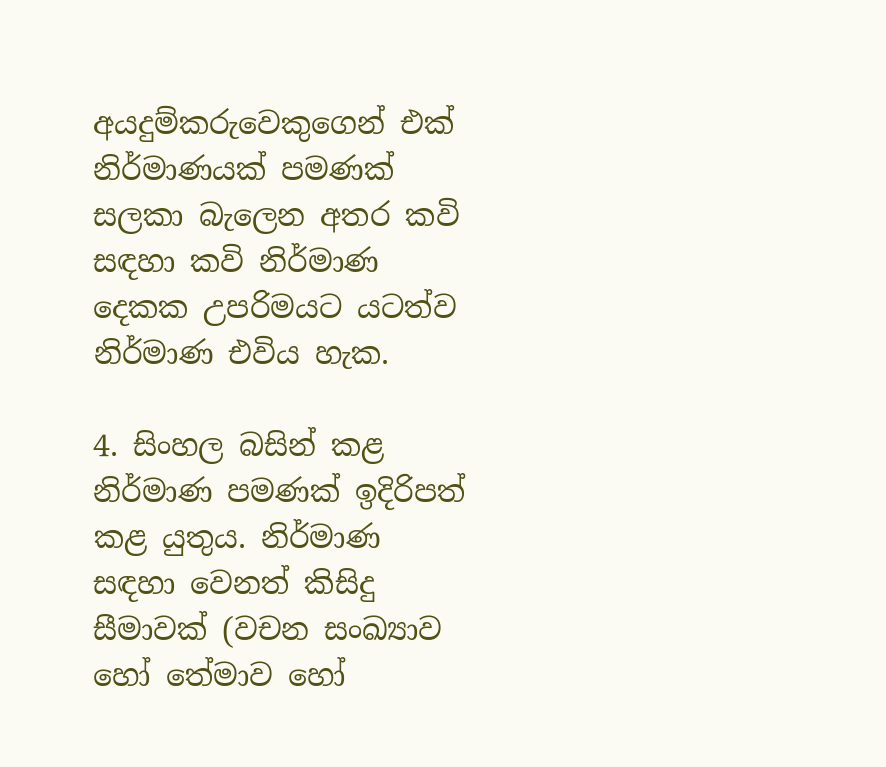අයදුම්කරුවෙකුගෙන් එක් නිර්මාණයක් පමණක් සලකා බැලෙන අතර කවි සඳහා කවි නිර්මාණ දෙකක උපරිමයට යටත්ව නිර්මාණ එවිය හැක.

4. සිංහල බසින් කළ නිර්මාණ පමණක් ඉදිරිපත් කළ යුතුය. නිර්මාණ සඳහා වෙනත් කිසිදු සීමාවක් (වචන සංඛ්‍යාව හෝ තේමාව හෝ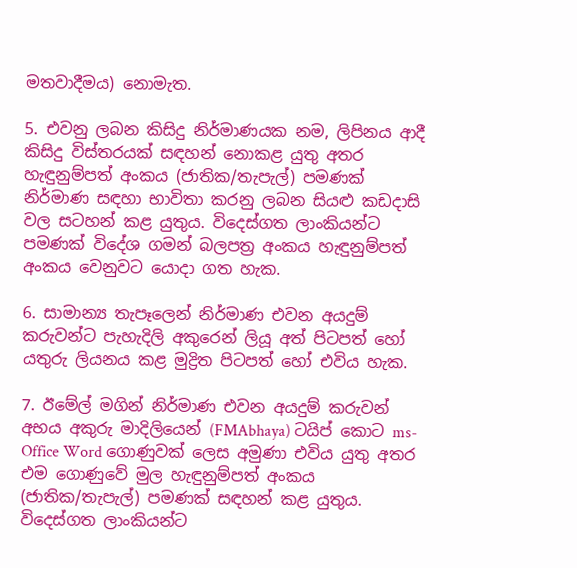මතවාදීමය) නොමැත.

5. එවනු ලබන කිසිදු නිර්මාණයක නම, ලිපිනය ආදී කිසිදු විස්තරයක් සඳහන් නොකළ යුතු අතර හැඳුනුම්පත් අංකය (ජාතික/තැපැල්) පමණක් නිර්මාණ සඳහා භාවිතා කරනු ලබන සියළු කඩදාසි වල සටහන් කළ යුතුය. විදෙස්ගත ලාංකියන්ට පමණක් විදේශ ගමන් බලපත්‍ර අංකය හැඳුනුම්පත් අංකය වෙනුවට යොදා ගත හැක.

6. සාමාන්‍ය තැපෑලෙන් නිර්මාණ එවන අයදුම් කරුවන්ට පැහැදිලි අකුරෙන් ලියූ අත් පිටපත් හෝ යතුරු ලියනය කළ මුද්‍රිත පිටපත් හෝ එවිය හැක.

7. ඊමේල් මගින් නිර්මාණ එවන අයදුම් කරුවන් අභය අකුරු මාදිලියෙන් (FMAbhaya) ටයිප් කොට ms-Office Word ගොණුවක් ලෙස අමුණා එවිය යුතු අතර එම ගොණුවේ මුල හැඳුනුම්පත් අංකය (ජාතික/තැපැල්) පමණක් සඳහන් කළ යුතුය. විදෙස්ගත ලාංකියන්ට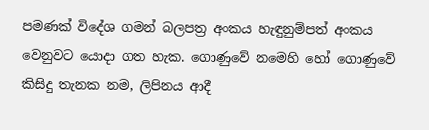පමණක් විදේශ ගමන් බලපත්‍ර අංකය හැඳුනුම්පත් අංකය වෙනුවට යොදා ගත හැක. ගොණුවේ නමෙහි හෝ ගොණුවේ කිසිදු තැනක නම, ලිපිනය ආදී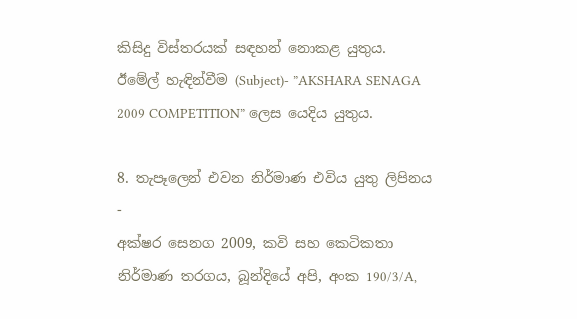කිසිදු විස්තරයක් සඳහන් නොකළ යුතුය. ඊමේල් හැඳින්වීම (Subject)- ”AKSHARA SENAGA 2009 COMPETITION” ලෙස යෙදිය යුතුය.

8. තැපෑලෙන් එවන නිර්මාණ එවිය යුතු ලිපිනය -
අක්ෂර සෙනග 2009, කවි සහ කෙටිකතා නිර්මාණ තරගය, බූන්දියේ අපි, අංක 190/3/A,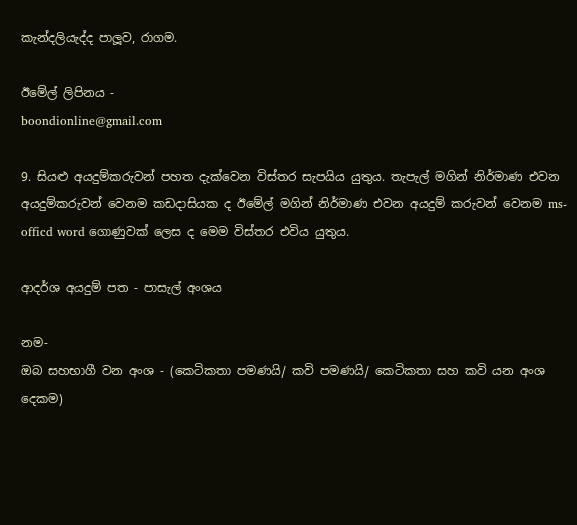කැන්දලියැද්ද පාලූව, රාගම.

ඊමේල් ලිපිනය -
boondionline@gmail.com

9. සියළු අයදුම්කරුවන් පහත දැක්වෙන විස්තර සැපයිය යුතුය. තැපැල් මගින් නිර්මාණ එවන අයදුම්කරුවන් වෙනම කඩදාසියක ද ඊමේල් මගින් නිර්මාණ එවන අයදුම් කරුවන් වෙනම ms-officd word ගොණුවක් ලෙස ද මෙම විස්තර එවිය යුතුය.

ආදර්ශ අයදුම් පත - පාසැල් අංශය

නම-
ඔබ සහභාගී වන අංශ - (කෙටිකතා පමණයි/ කවි පමණයි/ කෙටිකතා සහ කවි යන අංශ දෙකම)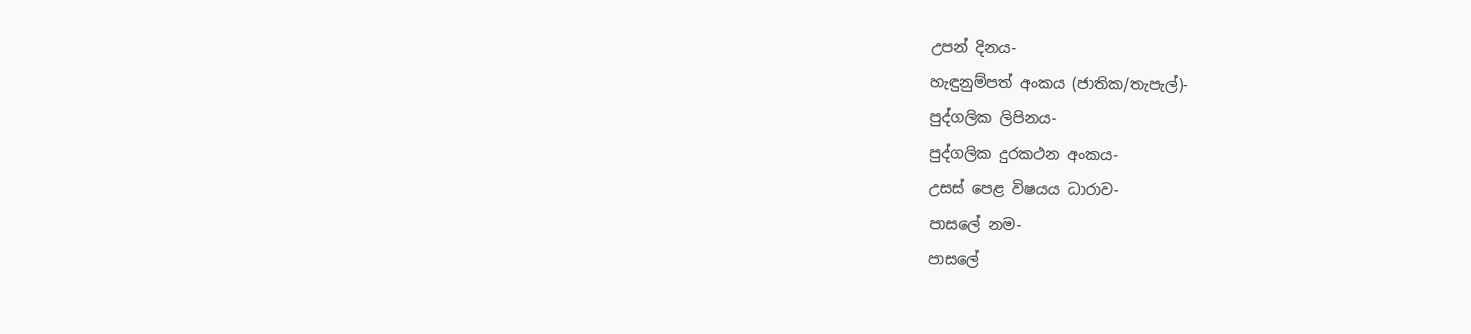උපන් දිනය-
හැඳුනුම්පත් අංකය (ජාතික/තැපැල්)-
පුද්ගලික ලිපිනය-
පුද්ගලික දුරකථන අංකය-
උසස් පෙළ විෂයය ධාරාව-
පාසලේ නම-
පාසලේ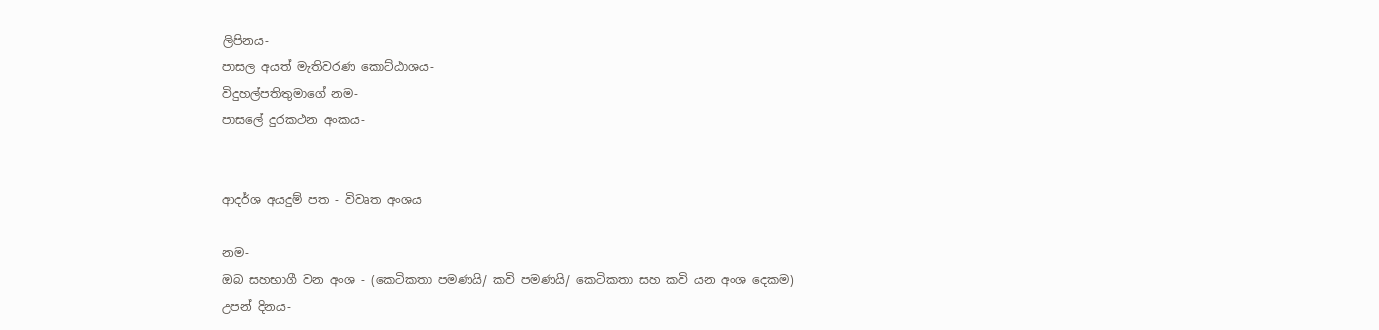ලිපිනය-
පාසල අයත් මැතිවරණ කොට්ඨාශය-
විදුහල්පතිතුමාගේ නම-
පාසලේ දුරකථන අංකය-


ආදර්ශ අයදුම් පත - විවෘත අංශය

නම-
ඔබ සහභාගී වන අංශ - (කෙටිකතා පමණයි/ කවි පමණයි/ කෙටිකතා සහ කවි යන අංශ දෙකම)
උපන් දිනය-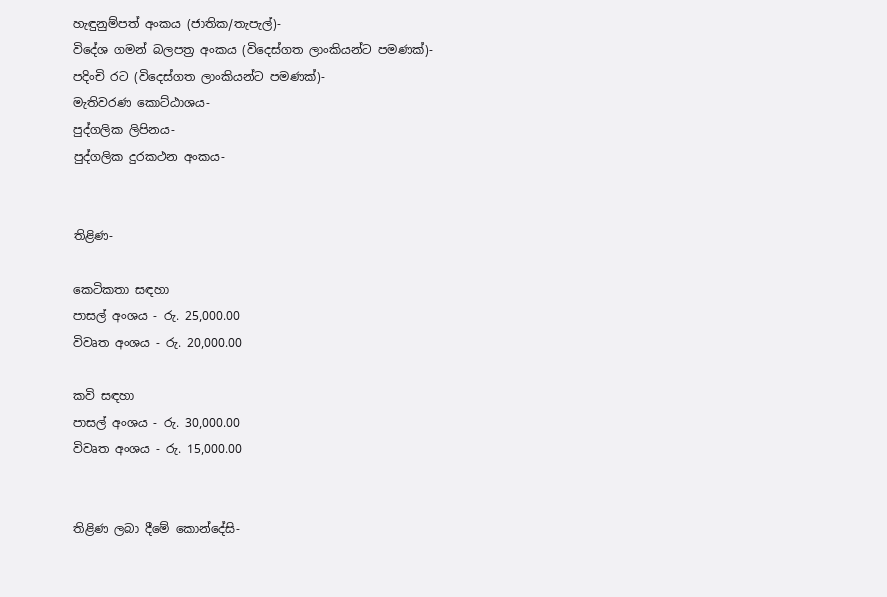හැඳුනුම්පත් අංකය (ජාතික/තැපැල්)-
විදේශ ගමන් බලපත්‍ර අංකය (විදෙස්ගත ලාංකියන්ට පමණක්)-
පදිංචි රට (විදෙස්ගත ලාංකියන්ට පමණක්)-
මැතිවරණ කොට්ඨාශය-
පුද්ගලික ලිපිනය-
පුද්ගලික දුරකථන අංකය-


තිළිණ-

කෙටිකතා සඳහා
පාසල් අංශය - රු. 25,000.00
විවෘත අංශය - රු. 20,000.00

කවි සඳහා
පාසල් අංශය - රු. 30,000.00
විවෘත අංශය - රු. 15,000.00


තිළිණ ලබා දීමේ කොන්දේසි-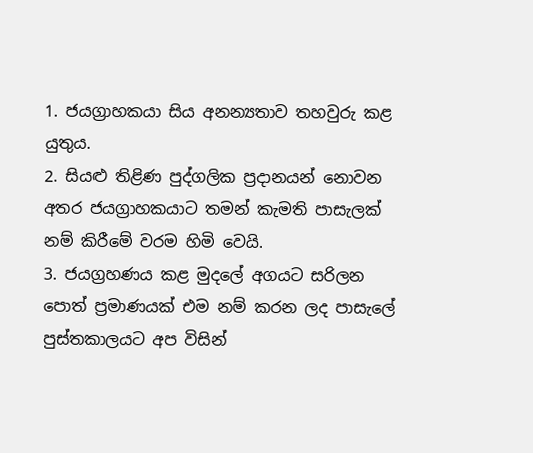1. ජයග්‍රාහකයා සිය අනන්‍යතාව තහවුරු කළ යුතුය.
2. සියළු තිළිණ පුද්ගලික ප්‍රදානයන් නොවන අතර ජයග්‍රාහකයාට තමන් කැමති පාසැලක් නම් කිරීමේ වරම හිමි වෙයි.
3. ජයග්‍රහණය කළ මුදලේ අගයට සරිලන පොත් ප්‍රමාණයක් එම නම් කරන ලද පාසැලේ පුස්තකාලයට අප විසින්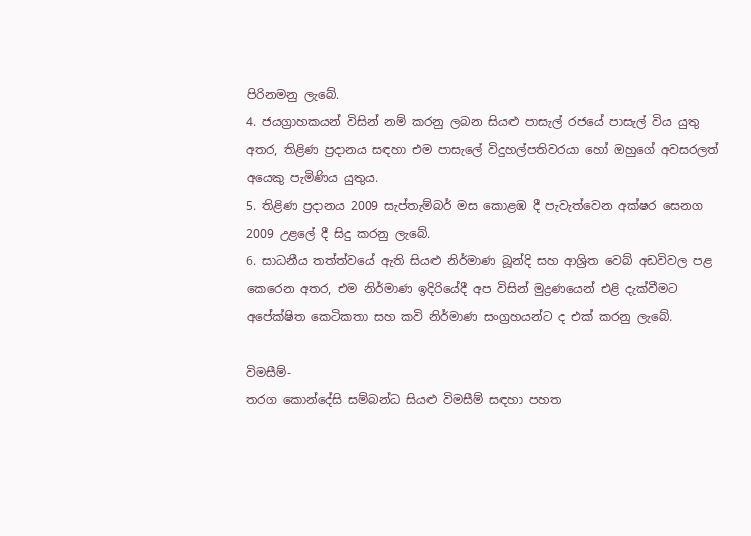පිරිනමනු ලැබේ.
4. ජයග්‍රාහකයන් විසින් නම් කරනු ලබන සියළු පාසැල් රජයේ පාසැල් විය යුතු අතර, තිළිණ ප්‍රදානය සඳහා එම පාසැලේ විදුහල්පතිවරයා හෝ ඔහුගේ අවසරලත් අයෙකු පැමිණිය යුතුය.
5. තිළිණ ප්‍රදානය 2009 සැප්තැම්බර් මස කොළඹ දී පැවැත්වෙන අක්ෂර සෙනග 2009 උළලේ දී සිදු කරනු ලැබේ.
6. සාධනීය තත්ත්වයේ ඇති සියළු නිර්මාණ බූන්දි සහ ආශ්‍රිත වෙබ් අඩවිවල පළ කෙරෙන අතර, එම නිර්මාණ ඉදිරියේදී අප විසින් මුද්‍රණයෙන් එළි දැක්වීමට අපේක්ෂිත කෙටිකතා සහ කවි නිර්මාණ සංග්‍රහයන්ට ද එක් කරනු ලැබේ.

විමසීම්-
තරග කොන්දේසි සම්බන්ධ සියළු විමසීම් සඳහා පහත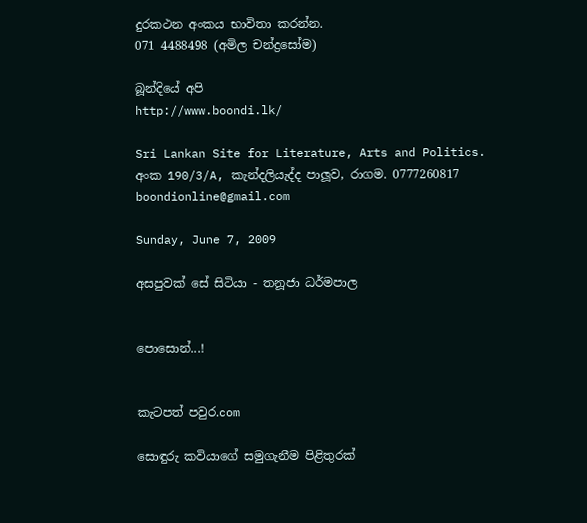දුරකථන අංකය භාවිතා කරන්න.
071 4488498 (අමිල චන්ද්‍රසෝම)

බූන්දියේ අපි
http://www.boondi.lk/

Sri Lankan Site for Literature, Arts and Politics.
අංක 190/3/A, කැන්දලියැද්ද පාලූව, රාගම. 0777260817
boondionline@gmail.com

Sunday, June 7, 2009

අසපුවක් සේ සිටියා - තනූජා ධර්මපාල


පොසොන්...!


කැටපත් පවුර.com

සොඳුරු කවියාගේ සමුගැනීම පිළිතුරක්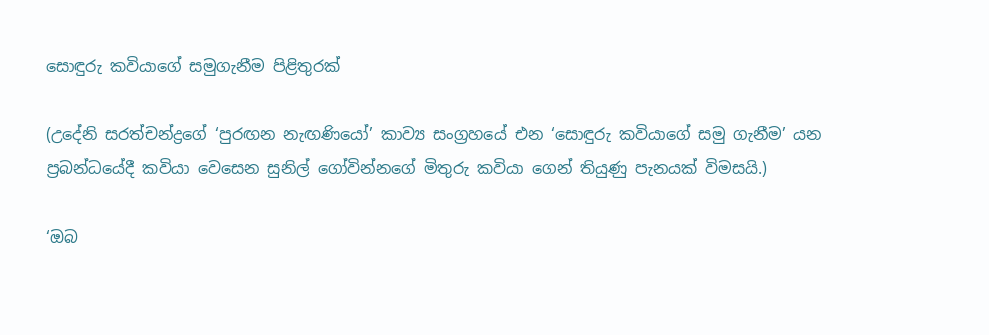සොඳුරු කවියාගේ සමුගැනීම පිළිතුරක්

(උදේනි සරත්චන්ද්‍රගේ ‘පුරඟන නැඟණියෝ’ කාව්‍ය සංග්‍රහයේ එන ‘සොඳුරු කවියාගේ සමු ගැනීම’ යන ප්‍රබන්ධයේදී කවියා වෙසෙන සුනිල් ගෝවින්නගේ මිතුරු කවියා ගෙන් තියුණු පැනයක් විමසයි.)

‘ඔබ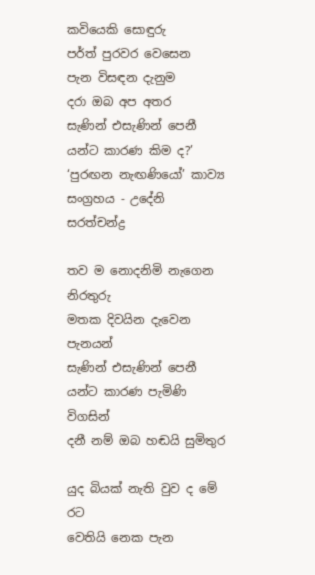කවියෙකි සොඳුරු
පර්ත් පුරවර වෙසෙන
පැන විසඳන දැනුම
දරා ඔබ අප අතර
සැණින් එසැණින් පෙනී
යන්ට කාරණ කිම ද?’
‘පුරඟන නැඟණියෝ’ කාව්‍ය සංග්‍රහය - උදේනි සරත්චන්ද්‍ර

තව ම නොදනිමි නැගෙන නිරතුරු
මතක දිවයින දැවෙන පැනයන්
සැණින් එසැණින් පෙනී
යන්ට කාරණ පැමිණි විගසින්
දනී නම් ඔබ හඬයි සුමිතුර

යුද බියක් නැති වුව ද මේ රට
වෙතියි නෙක පැන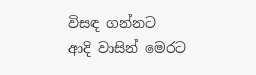විසඳ ගන්නට
ආදි වාසින් මෙරට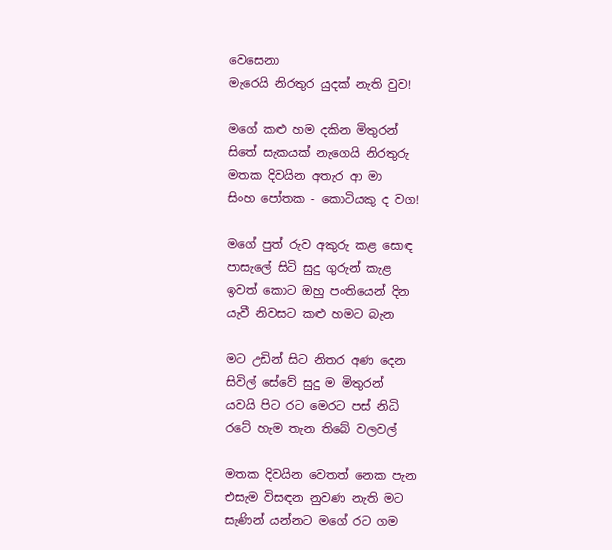වෙසෙනා
මැරෙයි නිරතුර යුදක් නැති වුව!

මගේ කළු හම දකින මිතුරන්
සිතේ සැකයක් නැගෙයි නිරතුරු
මතක දිවයින අතැර ආ මා
සිංහ පෝතක - කොටියකු ද වග!

මගේ පුත් රුව අකුරු කළ සොඳ
පාසැලේ සිටි සුදු ගුරුන් කැළ
ඉවත් කොට ඔහු පංතියෙන් දින
යැවී නිවසට කළු හමට බැන

මට උඩින් සිට නිතර අණ දෙන
සිවිල් සේවේ සුදු ම මිතුරන්
යවයි පිට රට මෙරට පස් නිධි
රටේ හැම තැන තිබේ වලවල්

මතක දිවයින වෙතත් නෙක පැන
එසැම විසඳන නුවණ නැති මට
සැණින් යන්නට මගේ රට ගම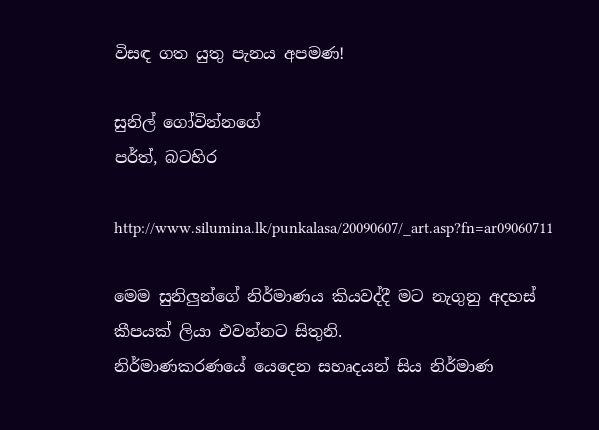විසඳ ගත යුතු පැනය අපමණ!

සුනිල් ගෝවින්නගේ
පර්ත්, බටහිර

http://www.silumina.lk/punkalasa/20090607/_art.asp?fn=ar09060711

මෙම සුනිලුන්ගේ නිර්මාණය කියවද්දී මට නැගුනු අදහස් කීපයක් ලියා එවන්නට සිතුනි.
නිර්මාණකරණයේ යෙදෙන සහෘදයන් සිය නිර්මාණ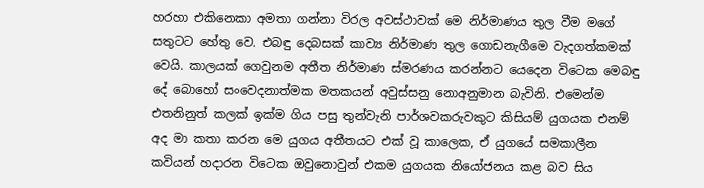හරහා එකිනෙකා අමතා ගන්නා විරල අවස්ථාවක් මෙ නිර්මාණය තුල වීම මගේ සතුටට හේතු වෙ. එබඳු දෙබසක් කාව්‍ය නිර්මාණ තුල ගොඩනැගීමෙ වැදගත්කමක් වෙයි. කාලයක් ගෙවුනම අතීත නිර්මාණ ස්මරණය කරන්නට යෙදෙන විටෙක මෙබඳු දේ බොහෝ සංවෙදනාත්මක මතකයන් අවුස්සනු නොඅනුමාන බැවිනි. එමෙන්ම එතනිනුත් කලක් ඉක්ම ගිය පසු තුන්වැනි පාර්ශවකරුවකුට කිසියම් යුගයක එනම් අද මා කතා කරන මෙ යුගය අතීතයට එක් වූ කාලෙක, ඒ යුගයේ සමකාලීන කවියන් හදාරන විටෙක ඔවුනොවුන් එකම යුගයක නියෝජනය කළ බව සිය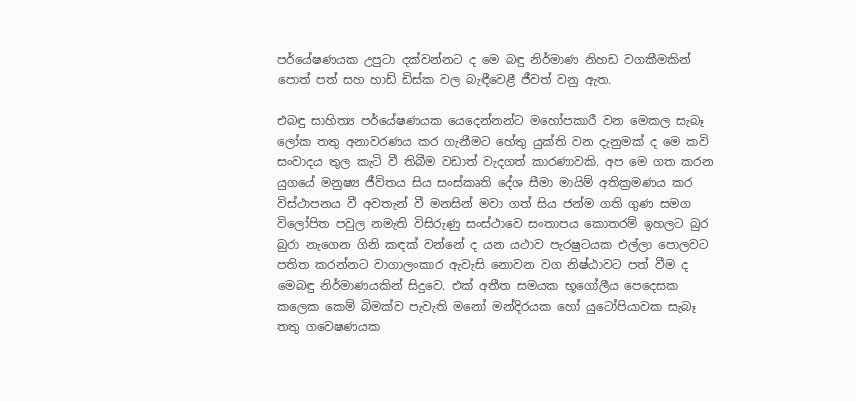පර්යේෂණයක උපුටා දක්වන්නට ද මෙ බඳු නිර්මාණ නිහඩ වගකීමකින් පොත් පත් සහ හාඩ් ඩිස්ක වල බැඳීවෙළී ජීවත් වනු ඇත.

එබඳු සාහිත්‍ය පර්යේෂණයක යෙදෙන්නන්ට මහෝපකාරී වන මෙකල සැබෑ ලෝක තතු අනාවරණය කර ගැනීමට හේතු යුක්ති වන දැනුමක් ද මෙ කවි සංවාදය තුල කැටි වී තිබීම වඩාත් වැදගත් කාරණාවකි. අප මෙ ගත කරන යුගයේ මනුෂ්‍ය ජීවිතය සිය සංස්කෘති දේශ සීමා මායිම් අතික්‍රමණය කර විස්ථාපනය වී අවතැන් වී මනසින් මවා ගත් සිය ජන්ම ගති ගුණ සමග විලෝපිත පවුල නමැති විසිරුණු සංස්ථාවෙ සංතාපය කොතරම් ඉහලට බුර බුරා නැගෙන ගිනි කඳක් වන්නේ ද යන යථාව පැරෂුටයක එල්ලා පොලවට පතිත කරන්නට වාගාලංකාර ඇවැසි නොවන වග නිෂ්ඨාවට පත් වීම ද මෙබඳු නිර්මාණයකින් සිදුවෙ. එක් අතීත සමයක භූගෝලීය පෙදෙසක කලෙක කෙම් බිමක්ව පැවැති මනෝ මන්දිරයක හෝ යුටෝපියාවක සැබෑ තතු ගවෙෂණයක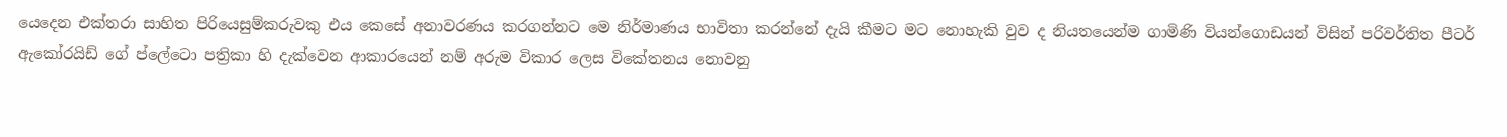යෙදෙන එක්තරා සාහිත පිරියෙසුම්කරුවකු එය කෙසේ අනාවරණය කරගන්නට මෙ නිර්මාණය භාවිතා කරන්නේ දැයි කීමට මට නොහැකි වුව ද නියතයෙන්ම ගාමිණි වියන්ගොඩයන් විසින් පරිවර්තිත පීටර් ඇකෝ‍රයිඩ් ගේ ප්ලේටො පත්‍රිකා හි දැක්වෙන ආකාරයෙන් නම් අරුම විකාර ලෙස විකේතනය නොවනු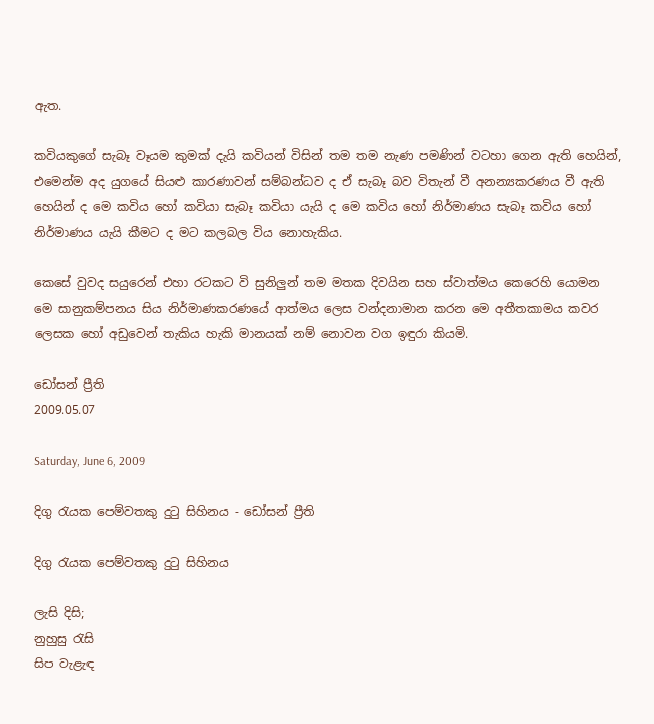ඇත.

කවියකුගේ සැබෑ වෑයම කුමක් දැයි කවියන් විසින් තම තම නැණ පමණින් වටහා ගෙන ඇති හෙයින්, එමෙන්ම අද යුගයේ සියළු කාරණාවන් සම්බන්ධව ද ඒ සැබෑ බව විතැන් වී අනන්‍යකරණය වී ඇති හෙයින් ද මෙ කවිය හෝ කවියා සැබෑ කවියා යැයි ද මෙ කවිය හෝ නිර්මාණය සැබෑ කවිය හෝ නිර්මාණය යැයි කීමට ද මට කලබල විය නොහැකිය.

කෙසේ වුවද සයුරෙන් එහා රටකට වි සුනිලුන් තම මතක දිවයින සහ ස්වාත්මය කෙරෙහි යොමන මෙ සානුකම්පනය සිය නිර්මාණකරණයේ ආත්මය ලෙස වන්දනාමාන කරන මෙ අතීතකාමය කවර ලෙසක හෝ අඩුවෙන් තැකිය හැකි මානයක් නම් නොවන වග ඉඳුරා කියමි.

ඩෝසන් ප්‍රීති
2009.05.07

Saturday, June 6, 2009

දිගු රැයක පෙම්වතකු දුටු සිහිනය - ඩෝසන් ප්‍රීති

දිගු රැයක පෙම්වතකු දුටු සිහිනය

ලැසි දිසි;
නුහුසු රැසි
සිප වැළැඳ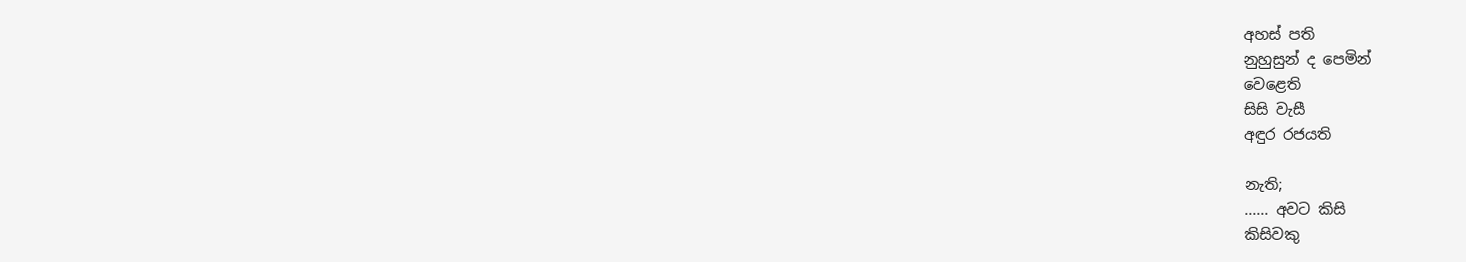අහස් පති
නුහුසුන් ද පෙමින්
වෙළෙති
සිසි වැසී
අඳුර රජයති

නැති;
...... අවට කිසි
කිසිවකු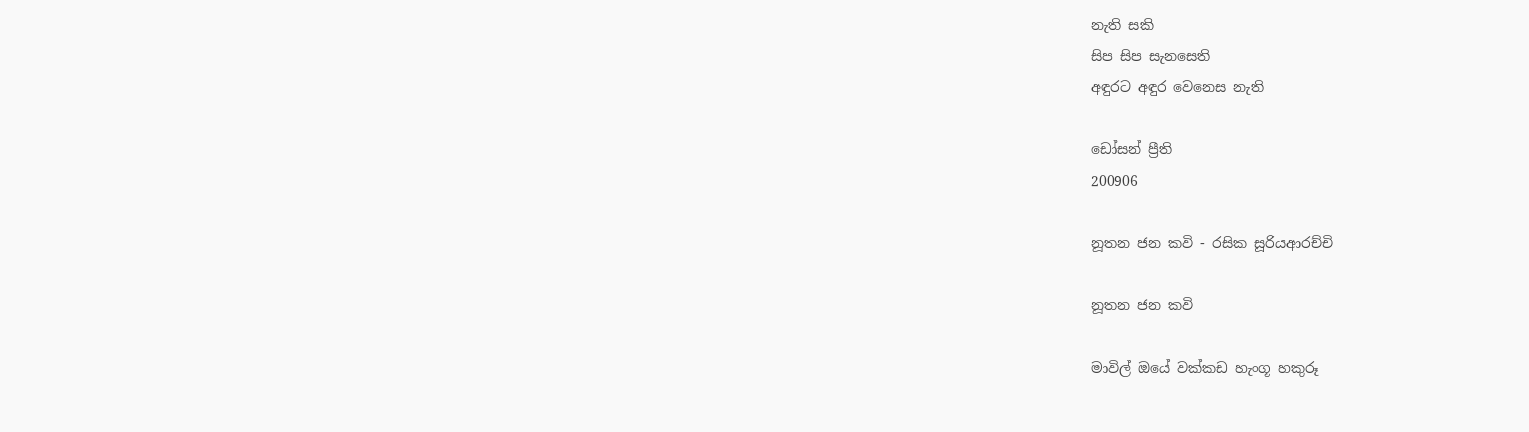නැති සකි
සිප සිප සැනසෙති
අඳුරට අඳුර වෙනෙස නැති

ඩෝසන් ප්‍රීති
200906

නූතන ජන කවි - රසික සූරියආරච්චි

නූතන ජන කවි

මාවිල් ඔයේ වක්කඩ හැංගූ හකුරූ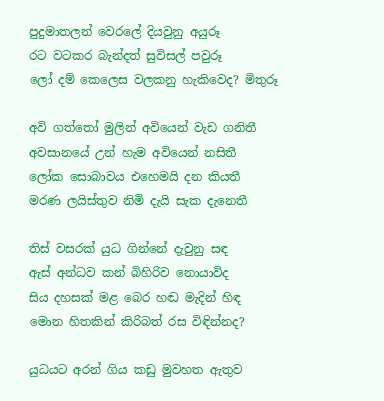පුදුමාතලන් වෙරලේ දියවුනු අයුරූ
රට වටකර බැන්දත් සුවිසල් පවුරූ
ලෝ දම් කෙලෙස වලකනු හැකිවෙද? මිතුරූ

අවි ගත්තෝ මුලින් අවියෙන් වැඩ ගනිතී
අවසානයේ උන් හැම අවියෙන් නසිතී
ලෝක සොබාවය එහෙමයි දන කියතී
මරණ ලයිස්තුව නිමි දැයි සැක දැනෙතී

තිස් වසරක් යුධ ගින්නේ දැවුනු සඳ
ඇස් අන්ධව කන් බිහිරිව නොයාවිද
සිය දහසක් මළ බෙර හඬ මැදින් හිඳ
මොන හිතකින් කිරිබත් රස විඳින්නද?

යුධයට අරන් ගිය කඩු මුවහත ඇතුව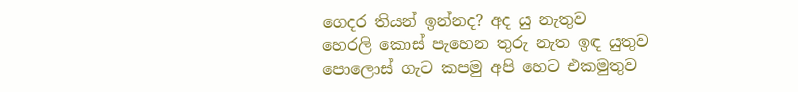ගෙදර තියන් ඉන්නද? අද යු නැතුව
හෙරලි කොස් පැහෙන තුරු නැත ඉඳ යුතුව
පොලොස් ගැට කපමු අපි හෙට එකමුතුව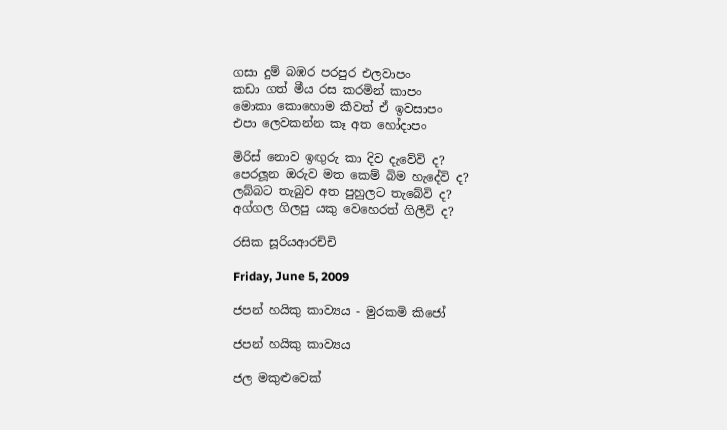ගසා දුම් බඹර පරපුර එලවාපං
කඩා ගත් මීය රස කරමින් කාපං
මොකා කොහොම කීවත් ඒ ඉවසාපං
එපා ලෙවකන්න කෑ අත හෝදාපං

මිරිස් නොව ඉඟුරු කා දිව දැවේවි ද?
පෙරලූන ඔරුව මත කෙම් බිම හැදේවි ද?
ලබ්බට තැබුව අත පුහුලට තැබේවි ද?
අග්ගල ගිලපු යකු වෙහෙරත් ගිලීවි ද?

රසික සූරියආරච්චි

Friday, June 5, 2009

ජපන් හයිකු කාව්‍යය - මුරකමි කිජෝ

ජපන් හයිකු කාව්‍යය

ජල මකුළුවෙක්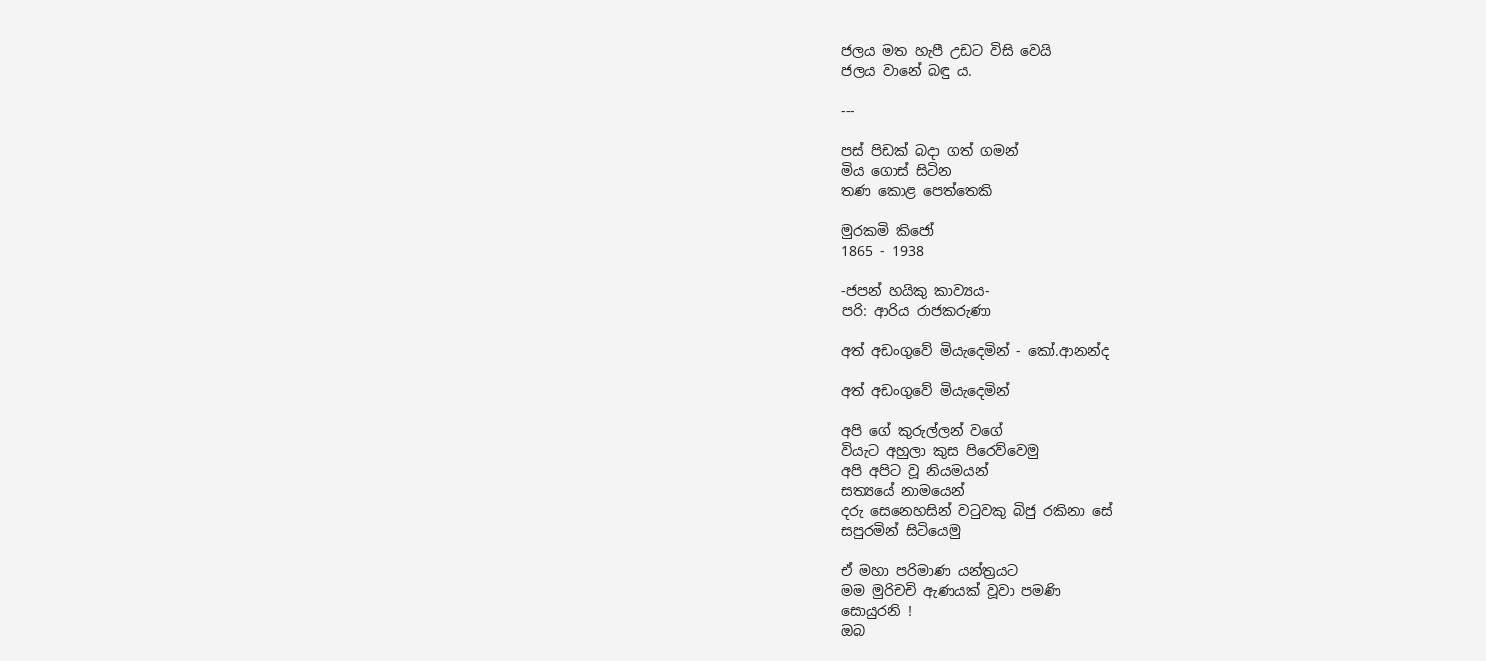ජලය මත හැපී උඩට විසි වෙයි
ජලය වානේ බඳු ය.

---

පස් පිඩක් බදා ගත් ගමන්
මිය ගොස් සිටින
තණ කොළ පෙත්තෙකි

මුරකමි කිජෝ
1865 - 1938

-ජපන් හයිකු කාව්‍යය-
පරි: ආරිය රාජකරුණා

අත් අඩංගුවේ මියැදෙමින් - කෝ.ආනන්ද

අත් අඩංගුවේ මියැදෙමින්

අපි ගේ කුරුල්ලන් වගේ
වියැට අහුලා කුස පිරෙව්වෙමු
අපි අපිට වූ නියමයන්
සත්‍යයේ නාමයෙන්
දරු සෙනෙහසින් වටුවකු බිජු රකිනා සේ
සපුරමින් සිටියෙමු

ඒ මහා පරිමාණ යන්ත්‍රයට
මම මුරිචචි ඇණයක් වූවා පමණි
සොයුරනි !
ඔබ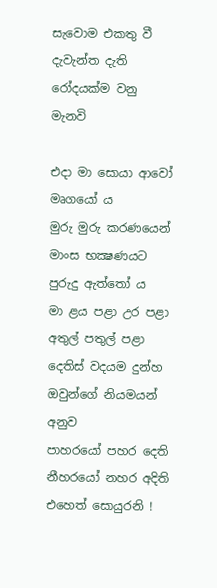සැවොම එකතු වී
දැවැන්ත දැති රෝදයක්ම වනු මැනවි

එදා මා සොයා ආවෝ මෘගයෝ ය
මුරු මුරු කරණයෙන් මාංස භක්‍ෂණයට පුරුදු ඇත්තෝ ය
මා ළය පළා උර පළා අතුල් පතුල් පළා
දෙතිස් වදයම දුන්හ ඔවුන්ගේ නියමයන් අනුව
පාහරයෝ පහර දෙති
නීහරයෝ නහර අදිති
එහෙත් සොයුරනි !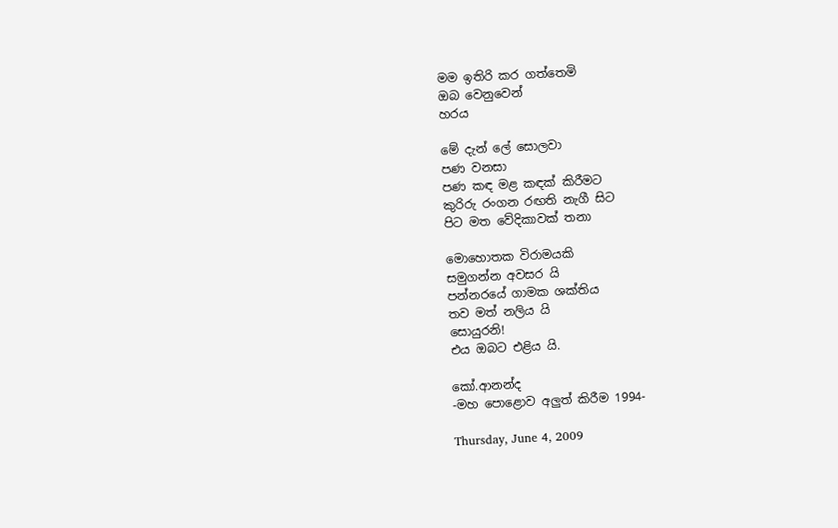මම ඉතිරි කර ගත්තෙමි
ඔබ වෙනුවෙන්
හරය

මේ දැන් ලේ සොලවා
පණ වනසා
පණ කඳ මළ කඳක් කිරීමට
කුරිරු රංගන රඟති නැගී සිට
පිට මත වේදිකාවක් තනා

මොහොතක විරාමයකි
සමුගන්න අවසර යි
පන්නරයේ ගාමක ශක්තිය
තව මත් නලිය යි
සොයුරනි!
එය ඔබට එළිය යි.

කෝ.ආනන්ද
-මහ පොළොව අලුත් කිරීම 1994-

Thursday, June 4, 2009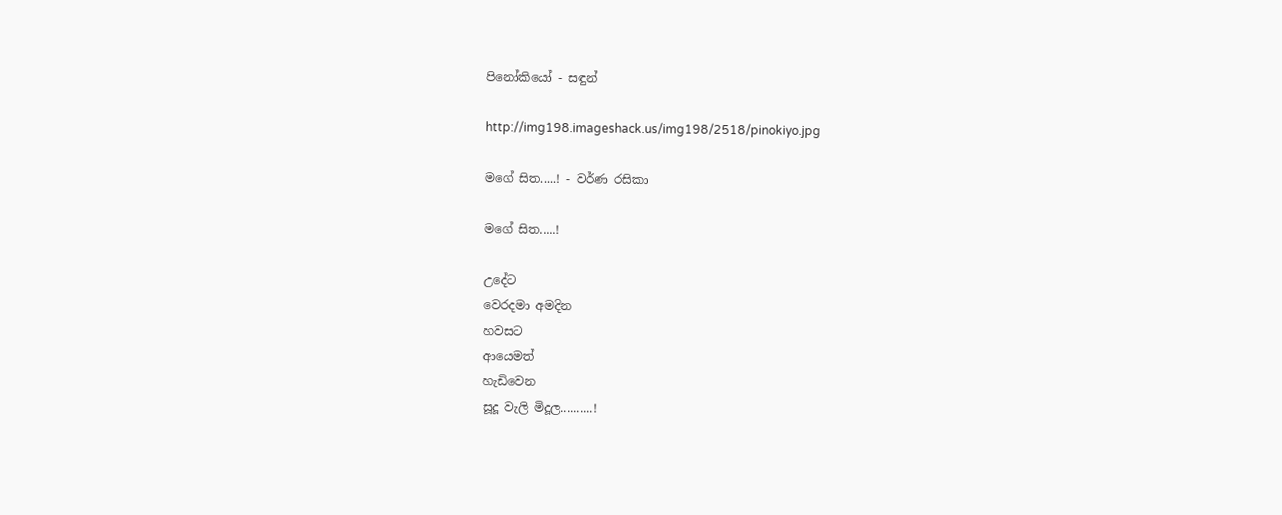පිනෝකියෝ - සඳුන්

http://img198.imageshack.us/img198/2518/pinokiyo.jpg

මගේ සිත.....! - වර්ණ රසිකා

මගේ සිත.....!

උදේට
වෙරදමා අමදින
හවසට
ආයෙමත්
හැඩිවෙන
සූදූ වැලි මිදූල..........!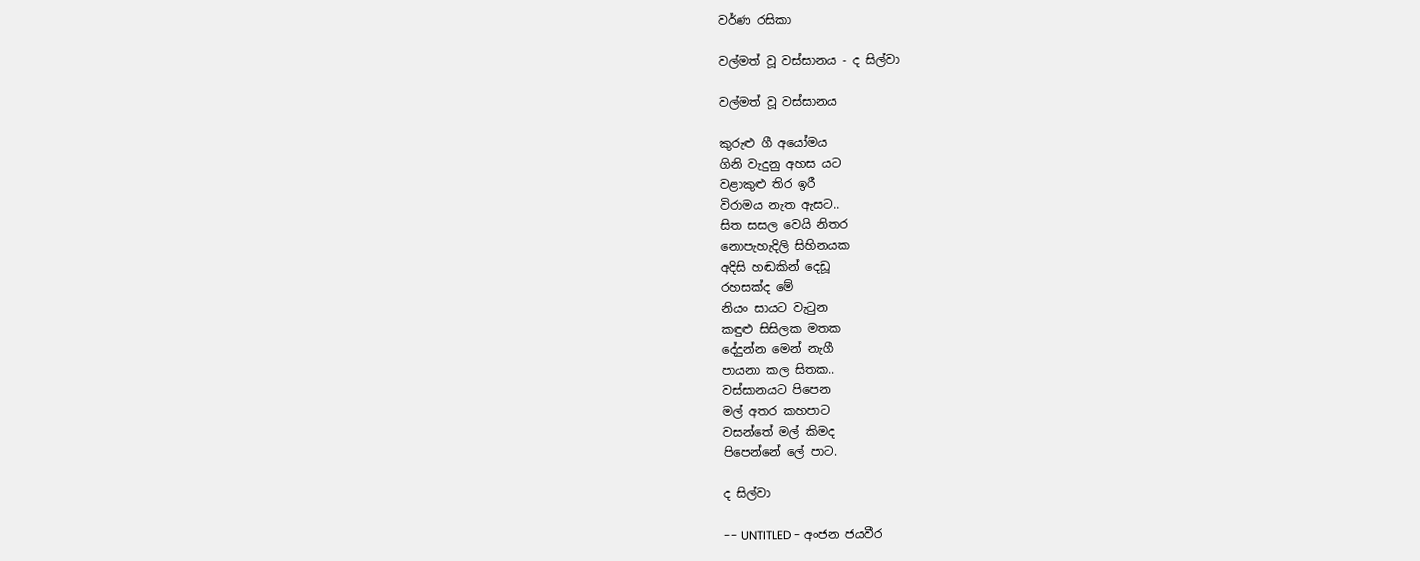වර්ණ රසිකා

වල්මත් වූ වස්සානය - ද සිල්වා

වල්මත් වූ වස්සානය

කුරුළු ගී අයෝමය
ගිනි වැදුනු අහස යට
වළාකුළු තිර ඉරී
විරාමය නැත ඇසට..
සිත සසල වෙයි නිතර
නොපැහැදිලි සිහිනයක
අදිසි හඬකින් දෙඩූ
රහසක්ද මේ
නියං සායට වැටුන
කඳුළු සිසිලක මතක
දේදුන්න මෙන් නැගී
පායනා කල සිතක..
වස්සානයට පිපෙන
මල් අතර කහපාට
වසන්තේ මල් කිමද
පිපෙන්නේ ලේ පාට.

ද සිල්වා

-- UNTITLED - අංජන ජයවීර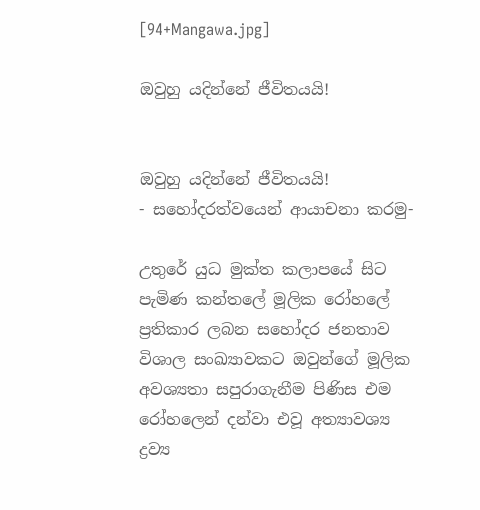[94+Mangawa.jpg]

ඔවුහු යදින්නේ ජීවිතයයි!


ඔවුහු යදින්නේ ජීවිතයයි!
- සහෝදරත්වයෙන් ආයාචනා කරමු-

උතුරේ යුධ මුක්ත කලාපයේ සිට පැමිණ කන්තලේ මූලික රෝහලේ ප්‍රතිකාර ලබන සහෝදර ජනතාව විශාල සංඛ්‍යාවකට ඔවුන්ගේ මූලික අවශ්‍යතා සපුරාගැනීම පිණිස එම රෝහලෙන් දන්වා එවූ අත්‍යාවශ්‍ය ද්‍රව්‍ය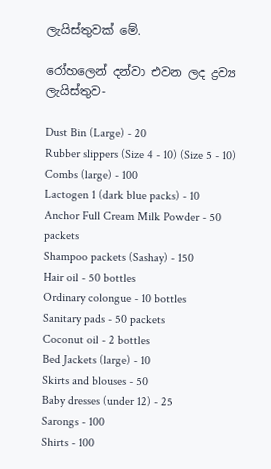ලැයිස්තුවක් මේ.

රෝහලෙන් දන්වා එවන ලද ද්‍රව්‍ය ලැයිස්තුව-

Dust Bin (Large) - 20
Rubber slippers (Size 4 - 10) (Size 5 - 10)
Combs (large) - 100
Lactogen 1 (dark blue packs) - 10
Anchor Full Cream Milk Powder - 50 packets
Shampoo packets (Sashay) - 150
Hair oil - 50 bottles
Ordinary colongue - 10 bottles
Sanitary pads - 50 packets
Coconut oil - 2 bottles
Bed Jackets (large) - 10
Skirts and blouses - 50
Baby dresses (under 12) - 25
Sarongs - 100
Shirts - 100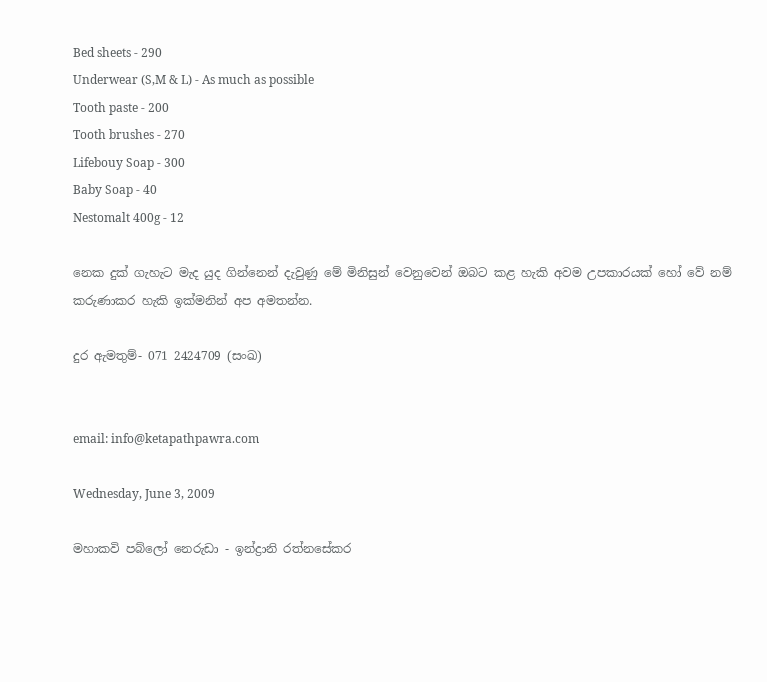Bed sheets - 290
Underwear (S,M & L) - As much as possible
Tooth paste - 200
Tooth brushes - 270
Lifebouy Soap - 300
Baby Soap - 40
Nestomalt 400g - 12

නෙක දුක් ගැහැට මැද යුද ගින්නෙන් දැවුණු මේ මිනිසුන් වෙනුවෙන් ඔබට කළ හැකි අවම උපකාරයක් හෝ වේ නම් කරුණාකර හැකි ඉක්මනින් අප අමතන්න.

දුර ඇමතුම්- 071 2424709 (සංඛ)


email: info@ketapathpawra.com

Wednesday, June 3, 2009

මහාකවි පබ්ලෝ නෙරුඩා - ඉන්ද්‍රානි රත්නසේකර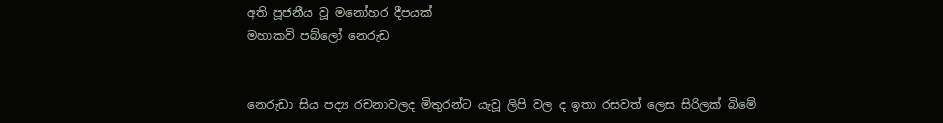අති පූජනීය වූ මනෝහර දීපයක්
මහාකවි පබ්ලෝ නෙරුඩ


නෙරුඩා සිය පද්‍ය රචනාවලද මිතුරන්ට යැවූ ලිපි වල ද ඉතා රසවත් ලෙස සිරිලක් බිමේ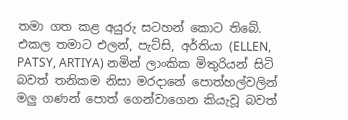තමා ගත කළ අයුරු සටහන් කොට තිබේ. එකල තමාට එලන්, පැට්සි, අර්තියා (ELLEN, PATSY, ARTIYA) නමින් ලාංකික මිතුරියන් සිටි බවත් තනිකම නිසා මරදානේ පොත්හල්වලින් මලු ගණන් පොත් ගෙන්වාගෙන කියැවූ බවත්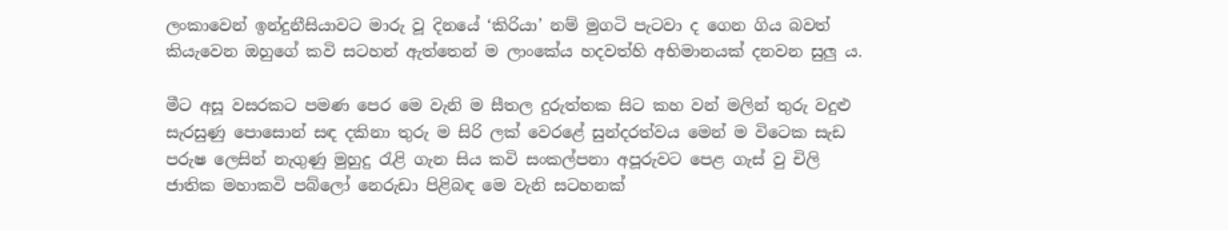ලංකාවෙන් ඉන්දුනීසියාවට මාරු වූ දිනයේ ‘කිරියා’ නම් මුගටි පැටවා ද ගෙන ගිය බවත් කියැවෙන ඔහුගේ කවි සටහන් ඇත්තෙන් ම ලාංකේය හදවත්හි අභිමානයක් දනවන සුලු ය.

මීට අසූ වසරකට පමණ පෙර මෙ වැනි ම සීතල දුරුත්තක සිට කහ වන් මලින් තුරු වදුළු සැරසුණු පොසොන් සඳ දකිනා තුරු ම සිරි ලක් වෙරළේ සුන්දරත්වය මෙන් ම විටෙක සැඩ පරුෂ ලෙසින් නැගුණු මුහුදු රැළි ගැන සිය කවි සංකල්පනා අපූරුවට පෙළ ගැස් වු චිලි ජාතික මහාකවි පබ්ලෝ නෙරුඩා පිළිබඳ මෙ වැනි සටහනක්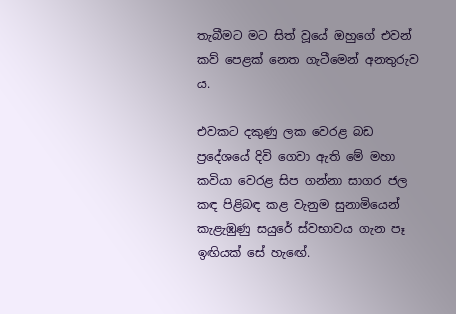තැබීමට මට සිත් වූයේ ඔහුගේ එවන් කව් පෙළක් නෙත ගැටීමෙන් අනතුරුව ය.

එවකට දකුණු ලක වෙරළ බඩ ප්‍රදේශයේ දිවි ගෙවා ඇති මේ මහා කවියා වෙරළ සිප ගන්නා සාගර ජල කඳ පිළිබඳ කළ වැනුම සුනාමියෙන් කැළැඹුණු සයුරේ ස්වභාවය ගැන පෑ ඉඟියක් සේ හැඟේ.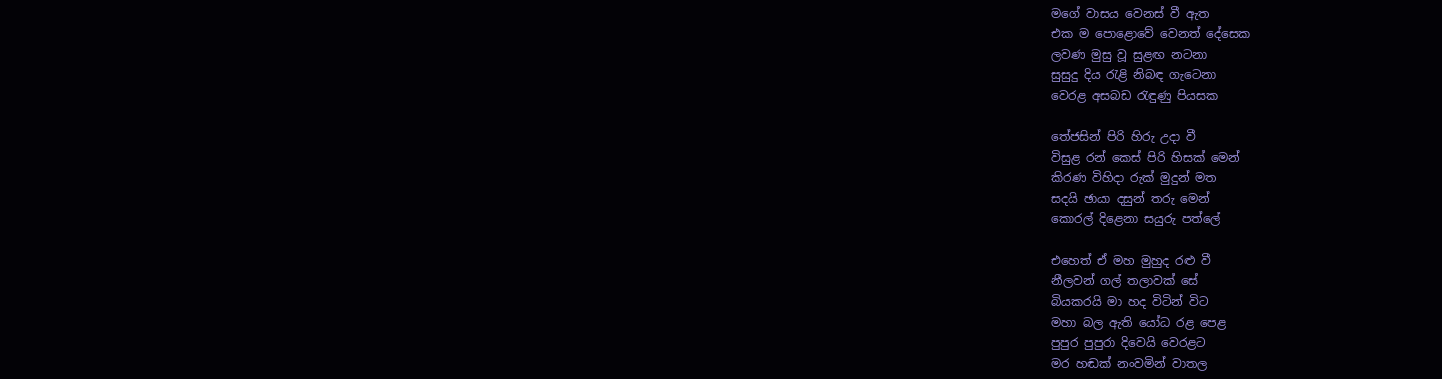මගේ වාසය වෙනස් වී ඇත
එක ම පොළොවේ වෙනත් දේසෙක
ලවණ මුසු වූ සුළඟ නටනා
සුසුදු දිය රැළි නිබඳ ගැටෙනා
වෙරළ අසබඩ රැඳුණු පියසක

තේජසින් පිරි හිරු උදා වී
විසුළ රන් කෙස් පිරි හිසක් මෙන්
කිරණ විහිදා රුක් මුදුන් මත
සදයි ඡායා දසුන් තරු මෙන්
කොරල් දිළෙනා සයුරු පත්ලේ

එහෙත් ඒ මහ මුහුද රළු වී
නීලවන් ගල් තලාවක් සේ
බියකරයි මා හද විටින් විට
මහා බල ඇති යෝධ රළ පෙළ
පුපුර පුපුරා දිවෙයි වෙරළට
මර හඬක් නංවමින් වාතල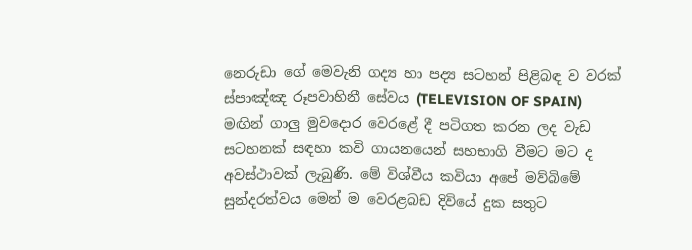නෙරුඩා ගේ මෙවැනි ගද්‍ය හා පද්‍ය සටහන් පිළිබඳ ව වරක් ස්පාඤ්ඤ රූපවාහිනී සේවය (TELEVISION OF SPAIN) මඟින් ගාලු මුවදොර වෙරළේ දී පටිගත කරන ලද වැඩ සටහනක් සඳහා කවි ගායනයෙන් සහභාගි වීමට මට ද අවස්ථාවක් ලැබුණි. මේ විශ්වීය කවියා අපේ මව්බිමේ සුන්දරත්වය මෙන් ම වෙරළබඩ දිවියේ දුක සතුට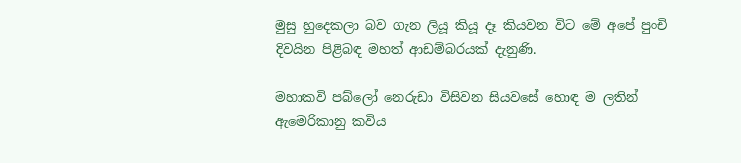මුසු හුදෙකලා බව ගැන ලියූ කියූ දෑ කියවන විට මේ අපේ පුංචි දිවයින පිළිබඳ මහත් ආඩම්බරයක් දැනුණි.

මහාකවි පබ්ලෝ නෙරුඩා විසිවන සියවසේ හොඳ ම ලතින් ඇමෙරිකානු කවිය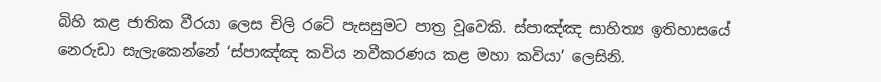බිහි කළ ජාතික වීරයා ලෙස චිලි රටේ පැසසුමට පාත්‍ර වූවෙකි. ස්පාඤ්ඤ සාහිත්‍ය ඉතිහාසයේ නෙරුඩා සැලැකෙන්නේ ‘ස්පාඤ්ඤ කවිය නවීකරණය කළ මහා කවියා’ ලෙසිනි.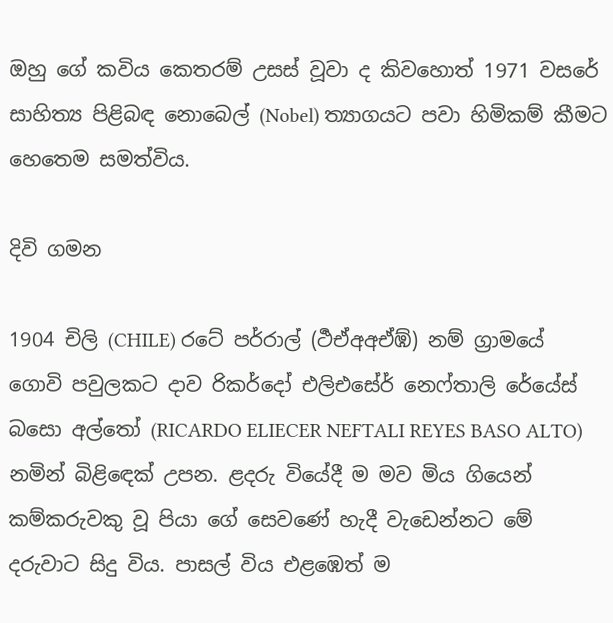ඔහු ගේ කවිය කෙතරම් උසස් වූවා ද කිවහොත් 1971 වසරේ සාහිත්‍ය පිළිබඳ නොබෙල් (Nobel) ත්‍යාගයට පවා හිමිකම් කීමට හෙතෙම සමත්විය.

දිවි ගමන

1904 චිලි (CHILE) රටේ පර්රාල් (ර්‍ථඒඅඅඒඹ්) නම් ග්‍රාමයේ ගොවි පවුලකට දාව රිකර්දෝ එලිඑසේර් නෙෆ්තාලි රේයේස් බසො අල්තෝ (RICARDO ELIECER NEFTALI REYES BASO ALTO) නමින් බිළිඳෙක් උපන. ළදරු වියේදී ම මව මිය ගියෙන් කම්කරුවකු වූ පියා ගේ සෙවණේ හැදී වැඩෙන්නට මේ දරුවාට සිදු විය. පාසල් විය එළඹෙත් ම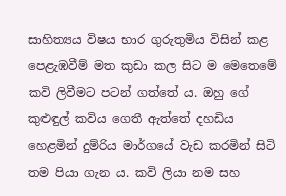සාහිත්‍යය විෂය භාර ගුරුතුමිය විසින් කළ පෙළැඹවීම් මත කුඩා කල සිට ම මෙතෙමේ කවි ලිවීමට පටන් ගත්තේ ය. ඔහු ගේ කුළුඳුල් කවිය ගෙතී ඇත්තේ දහඩිය හෙළමින් දුම්රිය මාර්ගයේ වැඩ කරමින් සිටි තම පියා ගැන ය. කවි ලියා නම සහ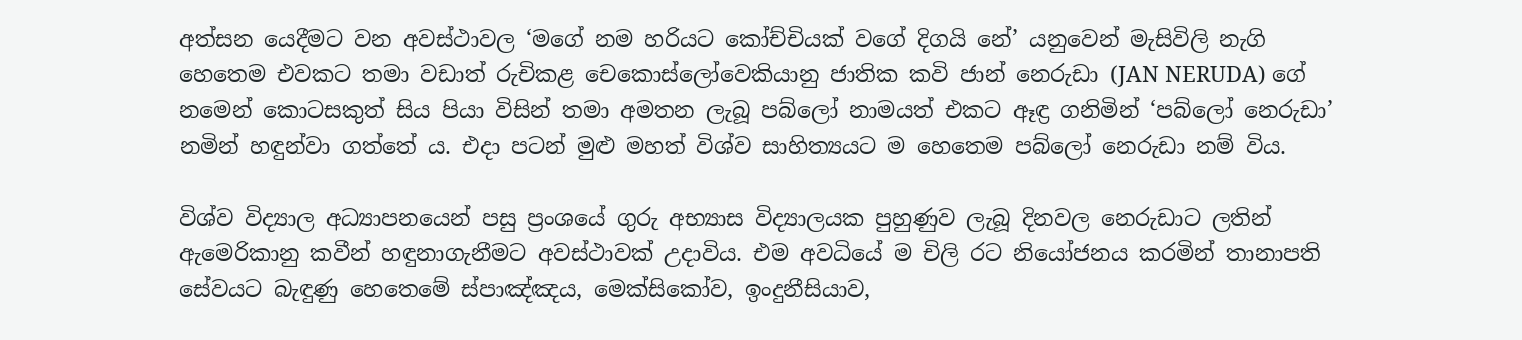අත්සන යෙදීමට වන අවස්ථාවල ‘මගේ නම හරියට කෝච්චියක් වගේ දිගයි නේ’ යනුවෙන් මැසිවිලි නැගි හෙතෙම එවකට තමා වඩාත් රුචිකළ චෙකොස්ලෝවෙකියානු ජාතික කවි ජාන් නෙරුඩා (JAN NERUDA) ගේ නමෙන් කොටසකුත් සිය පියා විසින් තමා අමතන ලැබූ පබ්ලෝ නාමයත් එකට ඈඳ්‍ර ගනිමින් ‘පබ්ලෝ නෙරුඩා’ නමින් හඳුන්වා ගත්තේ ය. එදා පටන් මුළු මහත් විශ්ව සාහිත්‍යයට ම හෙතෙම පබ්ලෝ නෙරුඩා නම් විය.

විශ්ව විද්‍යාල අධ්‍යාපනයෙන් පසු ප්‍රංශයේ ගුරු අභ්‍යාස විද්‍යාලයක පුහුණුව ලැබූ දිනවල නෙරුඩාට ලතින් ඇමෙරිකානු කවීන් හඳුනාගැනීමට අවස්ථාවක් උදාවිය. එම අවධියේ ම චිලි රට නියෝජනය කරමින් තානාපති සේවයට බැඳුණු හෙතෙමේ ස්පාඤ්ඤය, මෙක්සිකෝව, ඉංදුනීසියාව,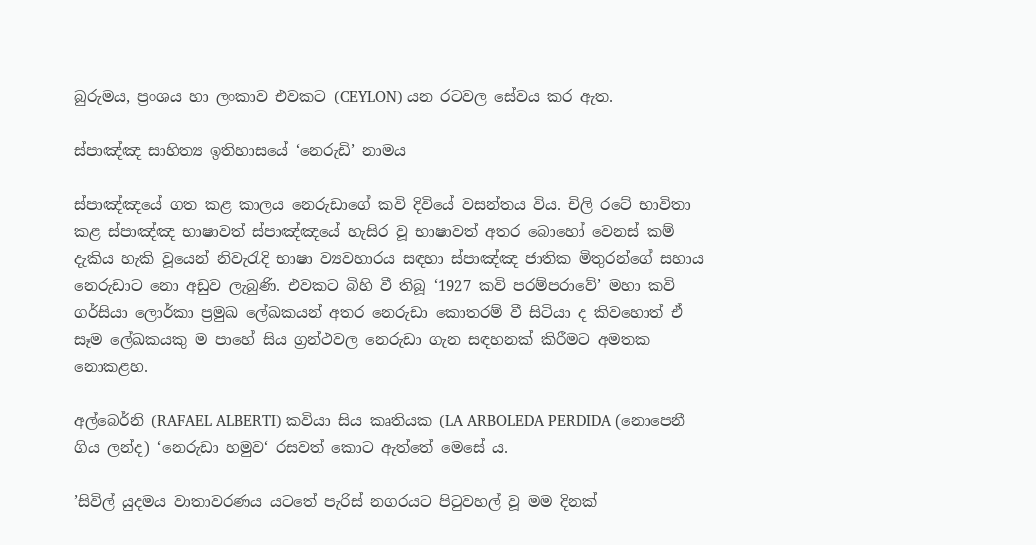බුරුමය, ප්‍රංශය හා ලංකාව එවකට (CEYLON) යන රටවල සේවය කර ඇත.

ස්පාඤ්ඤ සාහිත්‍ය ඉතිහාසයේ ‘නෙරුඩි’ නාමය

ස්පාඤ්ඤයේ ගත කළ කාලය නෙරුඩාගේ කවි දිවියේ වසන්තය විය. චිලි රටේ භාවිතා කළ ස්පාඤ්ඤ භාෂාවත් ස්පාඤ්ඤයේ හැසිර වූ භාෂාවත් අතර බොහෝ වෙනස් කම් දැකිය හැකි වූයෙන් නිවැරැදි භාෂා ව්‍යවහාරය සඳහා ස්පාඤ්ඤ ජාතික මිතුරන්ගේ සහාය නෙරුඩාට නො අඩුව ලැබුණි. එවකට බිහි වී තිබූ ‘1927 කවි පරම්පරාවේ’ මහා කවි ගර්සියා ලොර්කා ප්‍රමුඛ ලේඛකයන් අතර නෙරුඩා කොතරම් වී සිටියා ද කිවහොත් ඒ සෑම ලේඛකයකු ම පාහේ සිය ග්‍රන්ථවල නෙරුඩා ගැන සඳහනක් කිරීමට අමතක නොකළහ.

අල්බෙර්නි (RAFAEL ALBERTI) කවියා සිය කෘතියක (LA ARBOLEDA PERDIDA (නොපෙනී ගිය ලන්ද) ‘නෙරුඩා හමුව‘ රසවත් කොට ඇත්තේ මෙසේ ය.

’සිවිල් යුදමය වාතාවරණය යටතේ පැරිස් නගරයට පිටුවහල් වූ මම දිනක්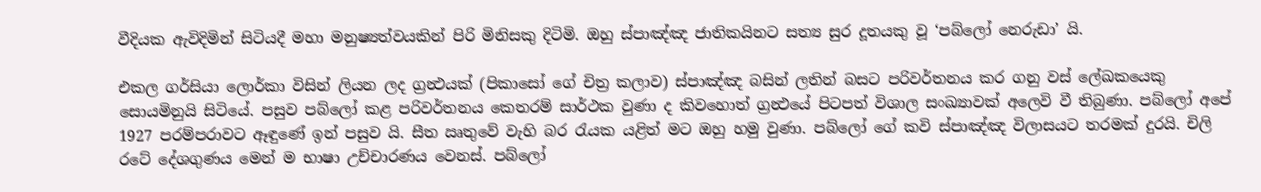වීදියක ඇවිදිමින් සිටියදී මහා මනුෂ්‍යත්වයකින් පිරි මිනිසකු දිටිමි. ඔහු ස්පාඤ්ඤ ජාතිකයිනට සත්‍ය සුර දූතයකු වූ ‘පබ්ලෝ නෙරුඩා’ යි.

එකල ගර්සියා ලොර්කා විසින් ලියන ලද ග්‍රන්‍ථයක් (පිකාසෝ ගේ චිත්‍ර කලාව) ස්පාඤ්ඤ බසින් ලතින් බසට පරිවර්තනය කර ගනු වස් ලේඛකයෙකු සොයමිනුයි සිටියේ. පසුව පබ්ලෝ කළ පරිවර්තනය කෙතරම් සාර්ථක වුණා ද කිවහොත් ග්‍රන්‍ථයේ පිටපත් විශාල සංඛ්‍යාවක් අලෙවි වී තිබුණා. පබ්ලෝ අපේ 1927 පරම්පරාවට ඈඳුණේ ඉන් පසුව යි. සීත ඍතුවේ වැහි බර රැයක යළිත් මට ඔහු හමු වුණා. පබ්ලෝ ගේ කවි ස්පාඤ්ඤ විලාසයට තරමක් දුරයි. චිලි රටේ දේශගුණය මෙන් ම භාෂා උච්චාරණය වෙනස්. පබ්ලෝ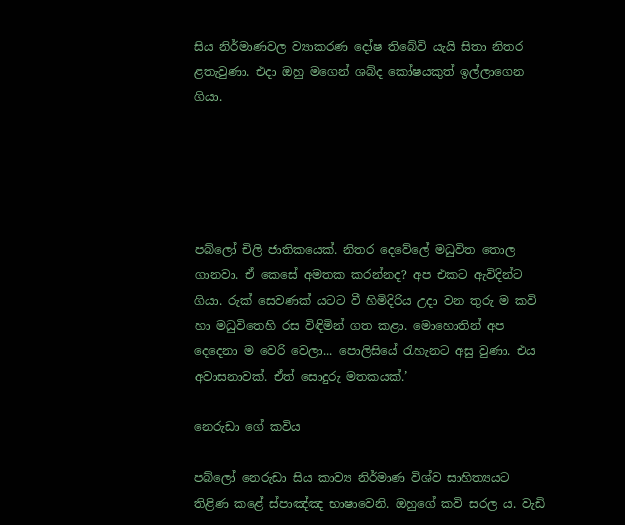සිය නිර්මාණවල ව්‍යාකරණ දෝෂ තිබේවි යැයි සිතා නිතර ළතැවුණා. එදා ඔහු මගෙන් ශබ්ද කෝෂයකුත් ඉල්ලාගෙන ගියා.





පබ්ලෝ චිලි ජාතිකයෙක්. නිතර දෙවේලේ මධුවිත තොල ගානවා. ඒ කෙසේ අමතක කරන්නද? අප එකට ඇවිදින්ට ගියා. රුක් සෙවණක් යටට වී හිමිදිරිය උදා වන තුරු ම කවි හා මධුවිතෙහි රස විඳිමින් ගත කළා. මොහොතින් අප දෙදෙනා ම වෙරි වෙලා... පොලිසියේ රැහැනට අසු වුණා. එය අවාසනාවක්. ඒත් සොදුරු මතකයක්.’

නෙරුඩා ගේ කවිය

පබ්ලෝ නෙරුඩා සිය කාව්‍ය නිර්මාණ විශ්ව සාහිත්‍යයට තිළිණ කළේ ස්පාඤ්ඤ භාෂාවෙනි. ඔහුගේ කවි සරල ය. වැඩි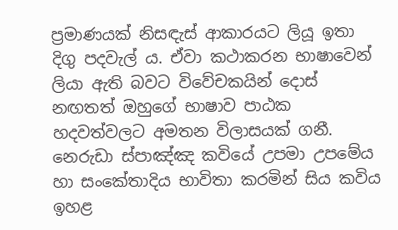ප්‍රමාණයක් නිසඳැස් ආකාරයට ලියූ ඉතා දිගු පදවැල් ය. ඒවා කථාකරන භාෂාවෙන් ලියා ඇති බවට විවේචකයින් දොස් නඟතත් ඔහුගේ භාෂාව පාඨක හදවත්වලට අමතන විලාසයක් ගනී. නෙරුඩා ස්පාඤ්ඤ කවියේ උපමා උපමේය හා සංකේතාදිය භාවිතා කරමින් සිය කවිය ඉහළ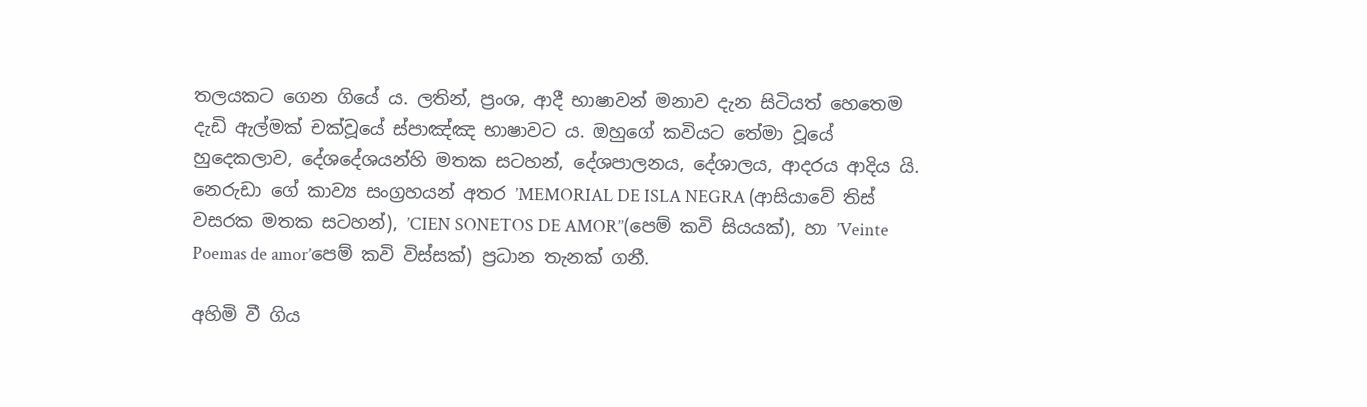තලයකට ගෙන ගියේ ය. ලතින්, ප්‍රංශ, ආදී භාෂාවන් මනාව දැන සිටියත් හෙතෙම දැඩි ඇල්මක් චක්වූයේ ස්පාඤ්ඤ භාෂාවට ය. ඔහුගේ කවියට තේමා වූයේ හුදෙකලාව, දේශදේශයන්හි මතක සටහන්, දේශපාලනය, දේශාලය, ආදරය ආදිය යි. නෙරුඩා ගේ කාව්‍ය සංග්‍රහයන් අතර ’MEMORIAL DE ISLA NEGRA (ආසියාවේ තිස් වසරක මතක සටහන්), ’CIEN SONETOS DE AMOR’’(පෙම් කවි සියයක්), හා ’Veinte Poemas de amor’පෙම් කවි විස්සක්) ප්‍රධාන තැනක් ගනී.

අහිමි වී ගිය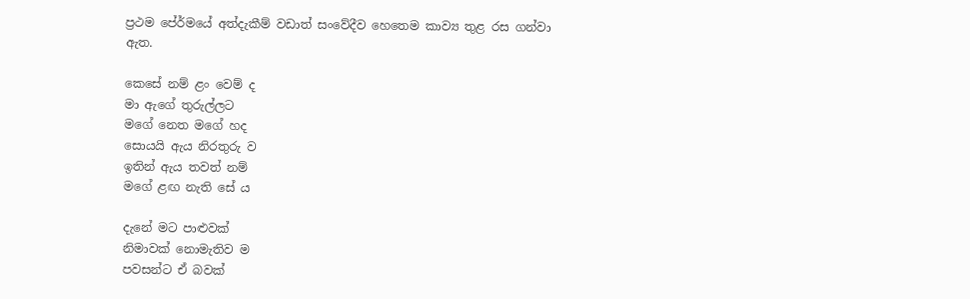ප්‍රථම පේ‍ර්මයේ අත්දැකීම් වඩාත් සංවේදීව හෙතෙම කාව්‍ය තුළ රස ගන්වා ඇත.

කෙසේ නම් ළං වෙම් ද
මා ඇගේ තුරුල්ලට
මගේ නෙත මගේ හද
සොයයි ඇය නිරතුරු ව
ඉතින් ඇය තවත් නම්
මගේ ළඟ නැති සේ ය

දැනේ මට පාළුවක්
නිමාවක් නොමැතිව ම
පවසන්ට ඒ බවක්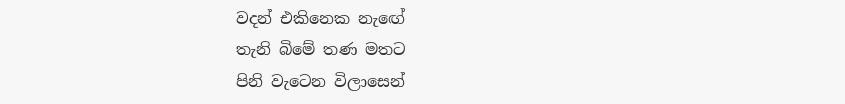වදන් එකිනෙක නැඟේ
තැනි බිමේ තණ මතට
පිනි වැටෙන විලාසෙන්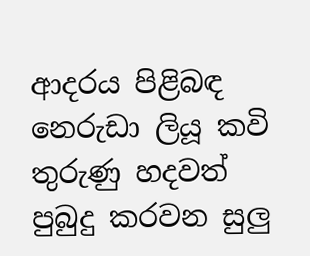ආදරය පිළිබඳ නෙරුඩා ලියූ කවි තුරුණු හදවත් පුබුදු කරවන සුලු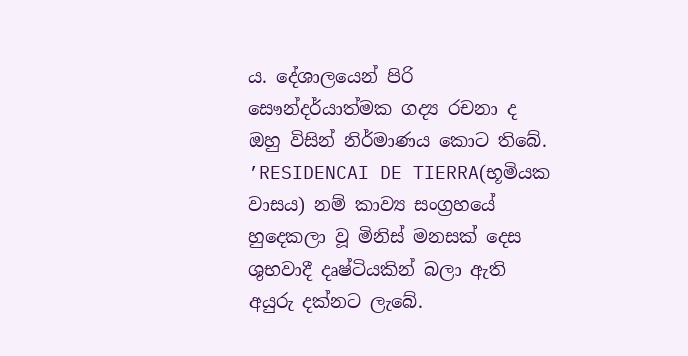ය. දේශාලයෙන් පිරි සෞන්දර්යාත්මක ගද්‍ය රචනා ද ඔහු විසින් නිර්මාණය කොට තිබේ. ’RESIDENCAI DE TIERRA(භූමියක වාසය) නම් කාව්‍ය සංග්‍රහයේ හුදෙකලා වූ මිනිස් මනසක් දෙස ශුභවාදී දෘෂ්ටියකින් බලා ඇති අයුරු දක්නට ලැබේ.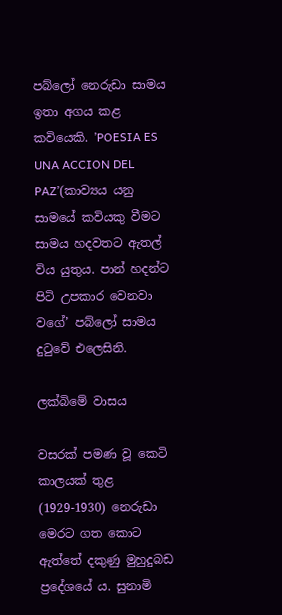පබ්ලෝ නෙරුඩා සාමය ඉතා අගය කළ කවියෙකි. ’POESIA ES UNA ACCION DEL PAZ’(කාව්‍යය යනු සාමයේ කවියකු වීමට සාමය හදවතට ඇතල් විය යුතුය. පාන් හදන්ට පිටි උපකාර වෙනවා වගේ’ පබ්ලෝ සාමය දුටුවේ එලෙසිනි.

ලක්බිමේ වාසය

වසරක් පමණ වූ කෙටි කාලයක් තුළ (1929-1930) නෙරුඩා මෙරට ගත කොට ඇත්තේ දකුණු මුහුදුබඩ ප්‍රදේශයේ ය. සුනාමි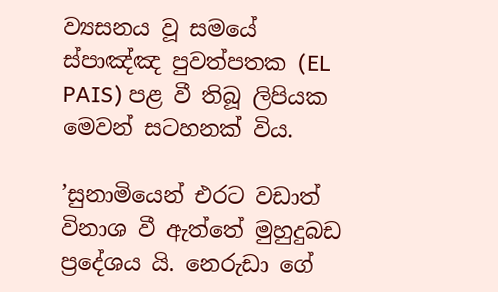ව්‍යසනය වූ සමයේ ස්පාඤ්ඤ පුවත්පතක (EL PAIS) පළ වී තිබූ ලිපියක මෙවන් සටහනක් විය.

’සුනාමියෙන් එරට වඩාත් විනාශ වී ඇත්තේ මුහුදුබඩ ප්‍රදේශය යි. නෙරුඩා ගේ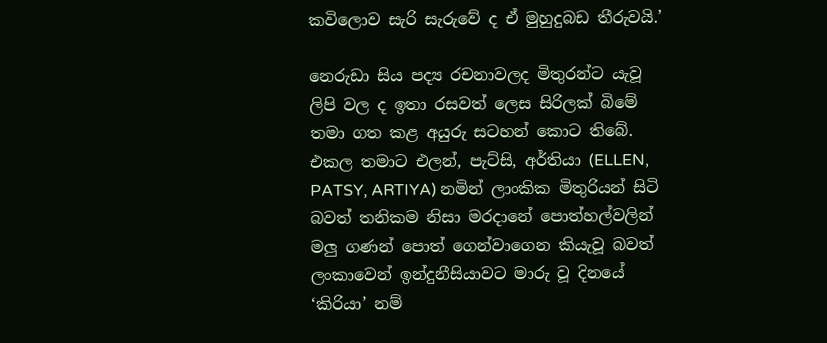කවිලොව සැරි සැරුවේ ද ඒ මුහුදුබඩ තීරුවයි.’

නෙරුඩා සිය පද්‍ය රචනාවලද මිතුරන්ට යැවූ ලිපි වල ද ඉතා රසවත් ලෙස සිරිලක් බිමේ තමා ගත කළ අයුරු සටහන් කොට තිබේ. එකල තමාට එලන්, පැට්සි, අර්තියා (ELLEN, PATSY, ARTIYA) නමින් ලාංකික මිතුරියන් සිටි බවත් තනිකම නිසා මරදානේ පොත්හල්වලින් මලු ගණන් පොත් ගෙන්වාගෙන කියැවූ බවත් ලංකාවෙන් ඉන්දුනීසියාවට මාරු වූ දිනයේ ‘කිරියා’ නම්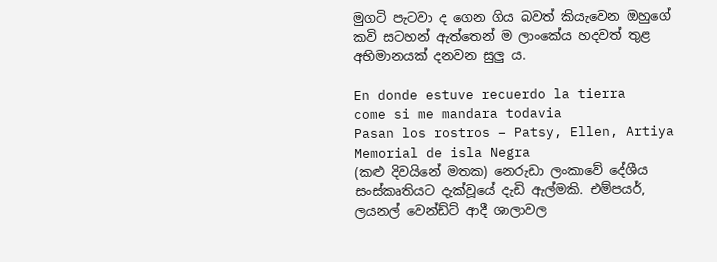මුගටි පැටවා ද ගෙන ගිය බවත් කියැවෙන ඔහුගේ කවි සටහන් ඇත්තෙන් ම ලාංකේය හදවත් තුළ අභිමානයක් දනවන සුලු ය.

En donde estuve recuerdo la tierra
come si me mandara todavia
Pasan los rostros – Patsy, Ellen, Artiya
Memorial de isla Negra
(කළු දිවයිනේ මතක) නෙරුඩා ලංකාවේ දේශීය සංස්කෘතියට දැක්වූයේ දැඩි ඇල්මකි. එම්පයර්, ලයනල් වෙන්ඩ්ට් ආදී ශාලාවල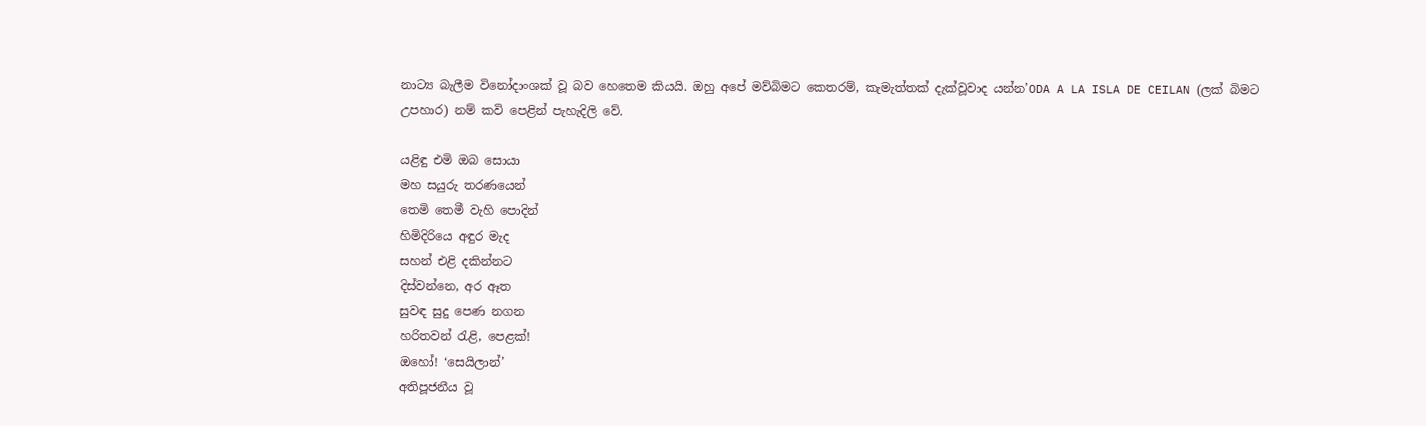නාට්‍ය බැලීම විනෝදාංශක් වූ බව හෙතෙම කියයි. ඔහු අපේ මව්බිමට කෙතරම්, කැමැත්තක් දැක්වූවාද යන්න’ODA A LA ISLA DE CEILAN (ලක් බිමට උපහාර) නම් කවි පෙළින් පැහැදිලි වේ.

යළිඳු එමි ඔබ සොයා
මහ සයුරු තරණයෙන්
තෙමි තෙමී වැහි පොදින්
හිමිදිරියෙ අඳුර මැද
සහන් එළි දකින්නට
දිස්වන්නෙ, අර ඈත
සුවඳ සුදු පෙණ නගන
හරිතවන් රැළි, පෙළක්!
ඔහෝ! ‘සෙයිලාන්’
අතිපූජනීය වූ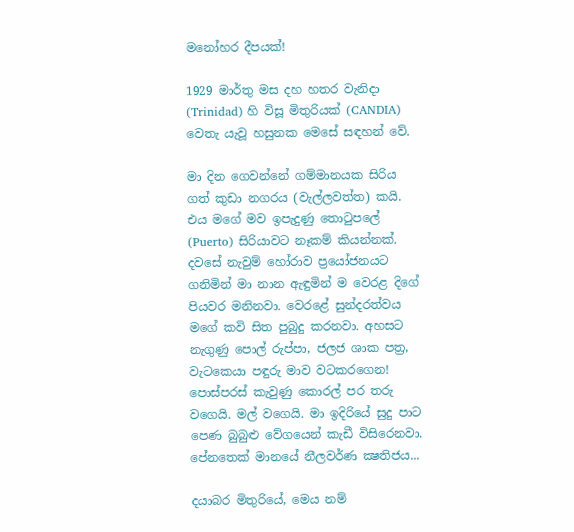මනෝහර දීපයක්!

1929 මාර්තු මස දහ හතර වැනිදා (Trinidad) හි විසූ මිතුරියක් (CANDIA) වෙතැ යැවූ හසුනක මෙසේ සඳහන් වේ.

මා දින ගෙවන්නේ ගම්මානයක සිරිය ගත් කුඩා නගරය (වැල්ලවත්ත) කයි. එය මගේ මව ඉපැදුණු තොටුපලේ (Puerto) සිරියාවට නෑකම් කියන්නක්. දවසේ නැවුම් හෝරාව ප්‍රයෝජනයට ගනිමින් මා නාන ඇඳුමින් ම වෙරළ දිගේ පියවර මනිනවා. වෙරළේ සුන්දරත්වය මගේ කවි සිත පුබුදු කරනවා. අහසට නැගුණු පොල් රුප්පා, ජලජ ශාක පත්‍ර, වැටකෙයා පඳුරු මාව වටකරගෙන! පොස්පරස් කැවුණු කොරල් පර තරු වගෙයි. මල් වගෙයි. මා ඉදිරියේ සුදු පාට පෙණ බුබුළු වේගයෙන් කැඩී විසිරෙනවා. පේනතෙක් මානයේ නීලවර්ණ ක්‍ෂතිජය...

දයාබර මිතුරියේ, මෙය නම්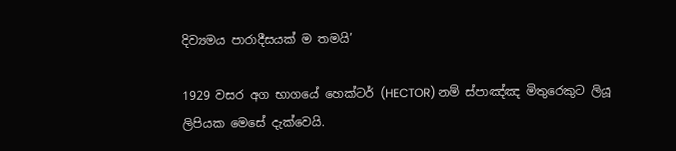දිව්‍යමය පාරාදීසයක් ම තමයි’

1929 වසර අග භාගයේ හෙක්ටර් (HECTOR) නම් ස්පාඤ්ඤ මිතුරෙකුට ලියූ ලිපියක මෙසේ දැක්වෙයි.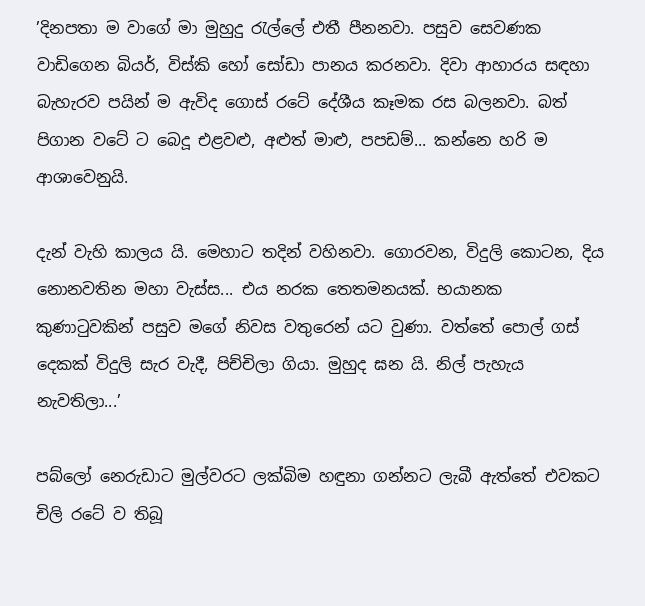’දිනපතා ම වාගේ මා මුහුදු රැල්ලේ එතී පීනනවා. පසුව සෙවණක වාඩිගෙන බියර්, විස්කි හෝ සෝඩා පානය කරනවා. දිවා ආහාරය සඳහා බැහැරව පයින් ම ඇවිද ගොස් රටේ දේශීය කෑමක රස බලනවා. බත් පිගාන වටේ ට බෙදූ එළවළු, අළුත් මාළු, පපඩම්... කන්නෙ හරි ම ආශාවෙනුයි.

දැන් වැහි කාලය යි. මෙහාට තදින් වහිනවා. ගොරවන, විදුලි කොටන, දිය නොනවතින මහා වැස්ස... එය නරක තෙතමනයක්. භයානක කුණාටුවකින් පසුව මගේ නිවස වතුරෙන් යට වුණා. වත්තේ පොල් ගස් දෙකක් විදුලි සැර වැදී, පිච්චිලා ගියා. මුහුද ඝන යි. නිල් පැහැය නැවතිලා...’

පබ්ලෝ නෙරුඩාට මුල්වරට ලක්බිම හඳුනා ගන්නට ලැබී ඇත්තේ එවකට චිලි රටේ ව තිබූ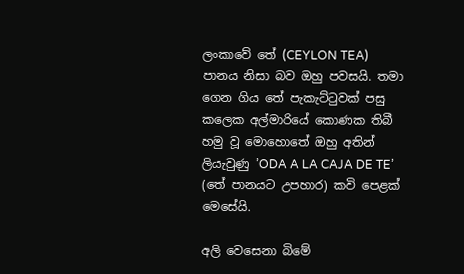ලංකාවේ තේ (CEYLON TEA) පානය නිසා බව ඔහු පවසයි. තමා ගෙන ගිය තේ පැකැට්ටුවක් පසු කලෙක අල්මාරියේ කොණක තිබී හමු වූ මොහොතේ ඔහු අතින් ලියැවුණු ’ODA A LA CAJA DE TE’ (තේ පානයට උපහාර) කවි පෙළක් මෙසේයි.

අලි වෙසෙනා බිමේ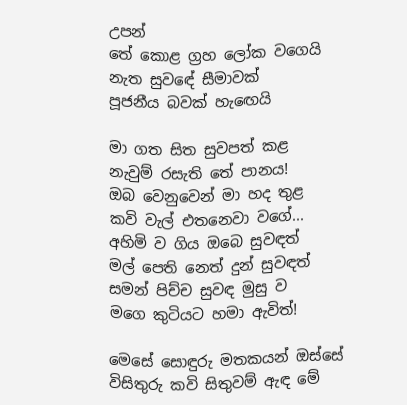උපන්
තේ කොළ ග්‍රහ ලෝක වගෙයි
නැත සුවඳේ සීමාවක්
පූජනීය බවක් හැඟෙයි

මා ගත සිත සුවපත් කළ
නැවුම් රසැති තේ පානය!
ඔබ වෙනුවෙන් මා හද තුළ
කවි වැල් එතනෙවා වගේ...
අහිමි ව ගිය ඔබෙ සුවඳත්
මල් පෙති නෙත් දුන් සුවඳත්
සමන් පිච්ච සුවඳ මුසු ව
මගෙ කුටියට හමා ඇවිත්!

මෙසේ සොඳුරු මතකයන් ඔස්සේ විසිතුරු කවි සිතුවම් ඇඳ මේ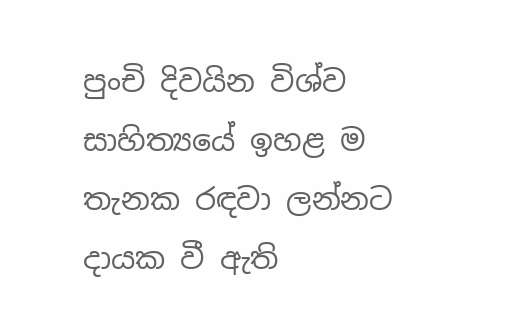පුංචි දිවයින විශ්ව සාහිත්‍යයේ ඉහළ ම තැනක රඳවා ලන්නට දායක වී ඇති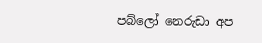පබ්ලෝ නෙරුඩා අප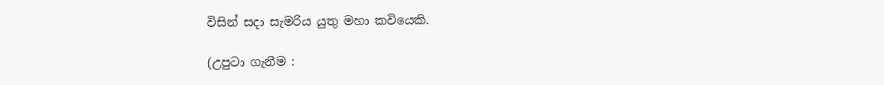විසින් සදා සැමරිය යුතු මහා කවියෙකි.

(උපුටා ගැනීම :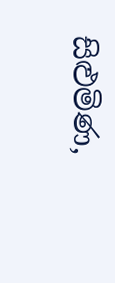සිළුමිණ,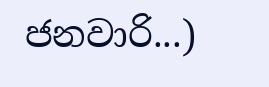ජනවාරි...)